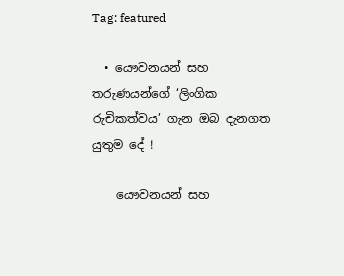Tag: featured

  • යෞවනයන් සහ තරුණයන්ගේ ‘ලිංගික රුචිකත්වය’ ගැන ඔබ දැනගත යුතුම දේ !

    යෞවනයන් සහ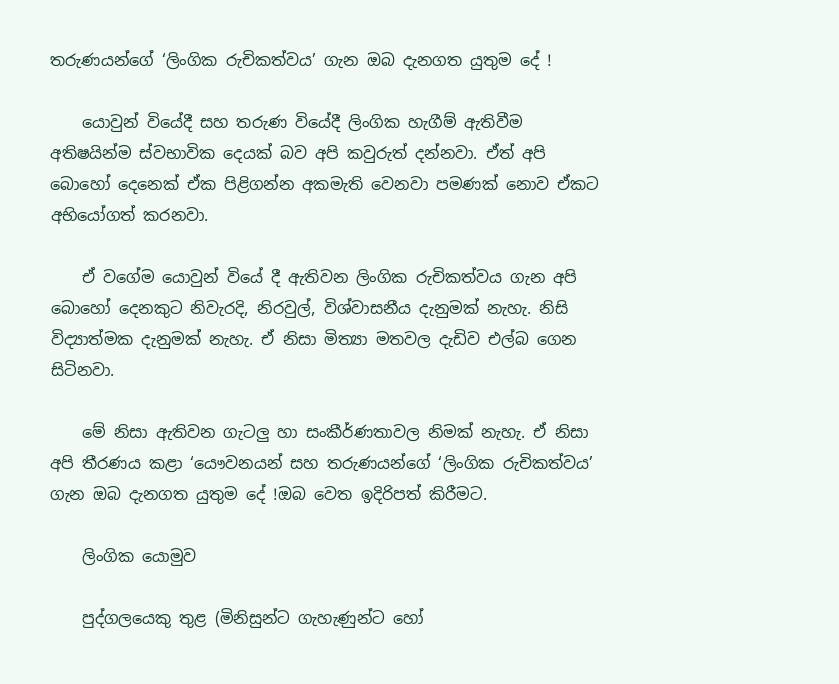තරුණයන්ගේ ‘ලිංගික රුචිකත්වය’ ගැන ඔබ දැනගත යුතුම දේ !

    යොවුන් වියේදී සහ තරුණ වියේදී ලිංගික හැගීම් ඇතිවීම අතිෂයින්ම ස්වභාවික දෙයක් බව අපි කවුරුත් දන්නවා. ඒත් අපි බොහෝ දෙනෙක් ඒක පිළිගන්න අකමැති වෙනවා පමණක් නොව ඒකට අභියෝගත් කරනවා.

    ඒ වගේම යොවුන් වියේ දී ඇතිවන ලිංගික රුචිකත්වය ගැන අපි බොහෝ දෙනකුට නිවැරදි, නිරවුල්, විශ්වාසනීය දැනුමක් නැහැ. නිසි විද්‍යාත්මක දැනුමක් නැහැ. ඒ නිසා මිත්‍යා මතවල දැඩිව එල්බ ගෙන සිටිනවා.

    මේ නිසා ඇතිවන ගැටලු හා සංකීර්ණතාවල නිමක් නැහැ. ඒ නිසා අපි තීරණය කළා ‘යෞවනයන් සහ තරුණයන්ගේ ‘ලිංගික රුචිකත්වය’ ගැන ඔබ දැනගත යුතුම දේ !ඔබ වෙත ඉදිරිපත් කිරීමට.

    ලිංගික යොමුව

    පුද්ගලයෙකු තුළ (මිනිසුන්ට ගැහැණුන්ට හෝ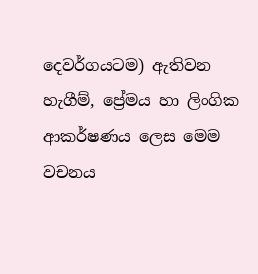දෙවර්ගයටම) ඇතිවන හැගීම්, ප්‍රේමය හා ලිංගික ආකර්ෂණය ලෙස මෙම වචනය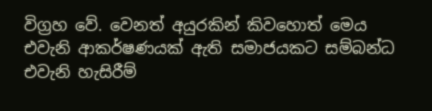විග්‍රහ වේ. වෙනත් අයුරකින් කිවහොත් මෙය එවැනි ආකර්ෂණයක් ඇති සමාජයකට සම්බන්ධ එවැනි හැසිරීම්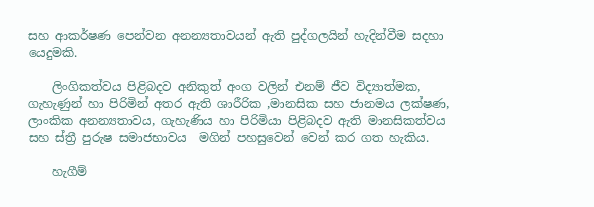සහ ආකර්ෂණ පෙන්වන අනන්‍යතාවයන් ඇති පුද්ගලයින් හැදින්වීම සදහා යෙදුමකි.

    ලිංගිකත්වය පිළිබදව අනිකුත් අංග වලින් එනම් ජීව විද්‍යාත්මක, ගැහැණුන් හා පිරිමින් අතර ඇති ශාරීරික ,මානසික සහ ජානමය ලක්ෂණ, ලාංකික අනන්‍යතාවය, ගැහැණිය හා පිරිමියා පිළිබදව ඇති මානසිකත්වය සහ ස්ත්‍රී පුරුෂ සමාජභාවය  මගින් පහසුවෙන් වෙන් කර ගත හැකිය.

    හැගීම්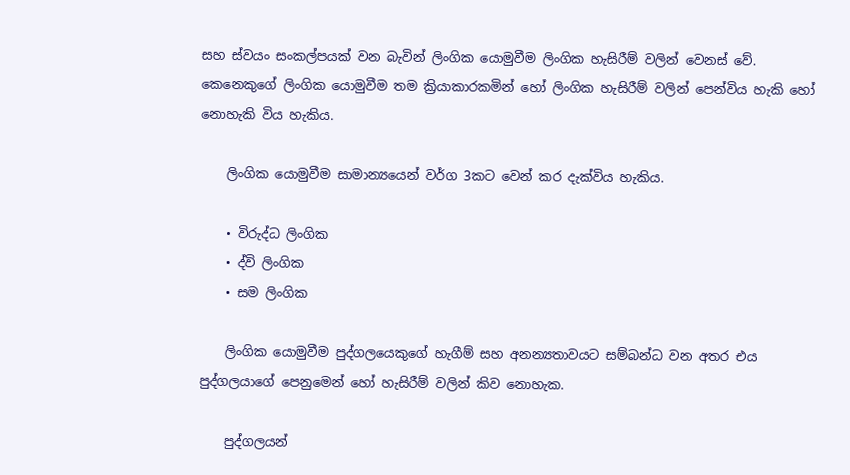සහ ස්වයං සංකල්පයක් වන බැවින් ලිංගික යොමුවීම ලිංගික හැසිරීම් වලින් වෙනස් වේ. කෙනෙකුගේ ලිංගික යොමුවීම තම ක්‍රියාකාරකමින් හෝ ලිංගික හැසිරීම් වලින් පෙන්විය හැකි හෝ නොහැකි විය හැකිය.

    ලිංගික යොමුවීම සාමාන්‍යයෙන් වර්ග 3කට වෙන් කර දැක්විය හැකිය.

    • විරුද්ධ ලිංගික
    • ද්වි ලිංගික
    • සම ලිංගික

    ලිංගික යොමුවීම පුද්ගලයෙකුගේ හැගීම් සහ අනන්‍යතාවයට සම්බන්ධ වන අතර එය පුද්ගලයාගේ පෙනුමෙන් හෝ හැසිරීම් වලින් කිව නොහැක.

    පුද්ගලයන්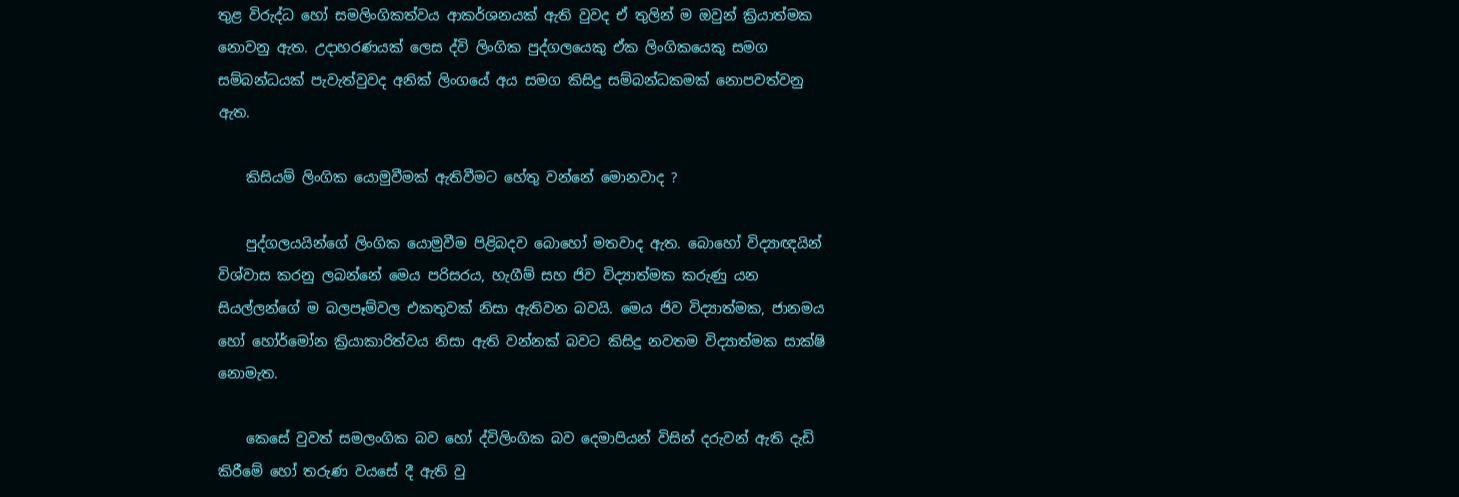තුළ විරුද්ධ ‍හෝ සමලිංගිකත්වය ආකර්ශනයක් ඇති වුවද ඒ තුලින් ම ඔවුන් ක්‍රියාත්මක නොවනු ඇත. උදාහරණයක් ලෙස ද්වි ලිංගික පුද්ගලයෙකු ඒක ලිංගිකයෙකු සමග සම්බන්ධයක් පැවැත්වුවද අනික් ලිංගයේ අය සමග කිසිදු සම්බන්ධකමක් නොපවත්වනු ඇත.

    කිසියම් ලිංගික යොමුවීමක් ඇතිවීමට හේතු වන්නේ මොනවාද ?

    පුද්ගලයයින්ගේ ලිංගික යොමුවීම පිළිබදව බොහෝ මතවාද ඇත. බොහෝ විද්‍යාඥයින් විශ්වාස කරනු ලබන්නේ මෙය පරිසරය, හැගීම් සහ ජිව විද්‍යාත්මක කරුණු යන සියල්ලන්ගේ ම බලපෑම්වල එකතුවක් නිසා ඇතිවන බවයි. මෙය ජිව විද්‍යාත්මක, ජානමය හෝ හෝර්මෝන ක්‍රියාකාරිත්වය නිසා ඇති වන්නක් බවට කිසිදු නවතම විද්‍යාත්මක සාක්ෂි නොමැත.

    කෙසේ වුවත් සමලංගික බව හෝ ද්විලිංගික බව දෙමාපියන් විසින් දරුවන් ඇති දැඩි කිරීමේ හෝ තරුණ වයසේ දී ඇති වු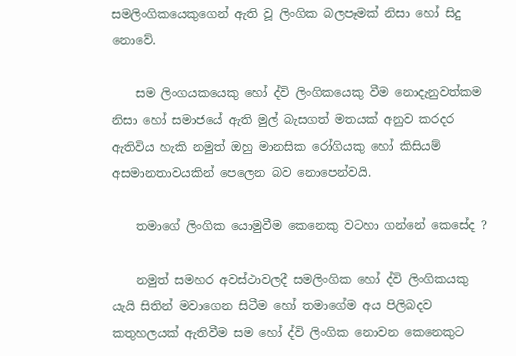සමලිංගිකයෙකුගෙන් ඇති වූ ලිංගික බලපෑමක් නිසා හෝ සිදු නොවේ.

    සම ලිංගයකයෙකු හෝ ද්වි ලිංගිකයෙකු වීම නොදැනුවත්කම නිසා හෝ සමාජයේ ඇති මුල් බැසගත් මතයක් අනුව කරදර ඇතිවිය හැකි නමුත් ඔහු මානසික රෝගියකු හෝ කිසියම් අසමානතාවයකින් පෙලෙන බව නොපෙන්වයි.

    තමාගේ ලිංගික යොමුවීම කෙනෙකු වටහා ගන්නේ කෙසේද ?

    නමුත් සමහර අවස්ථාවලදී සමලිංගික හෝ ද්වි ලිංගිකයකු යැයි සිතින් මවාගෙන සි‍ටීම හෝ තමාගේම අය පිලිබදව කතුහලයක් ඇතිවීම සම හෝ ද්වි ලිංගික නොවන කෙනෙකුට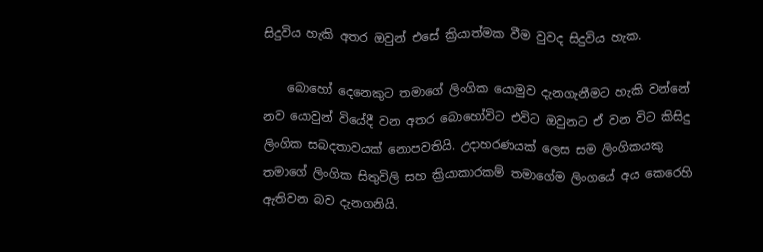සිදුවිය හැකි අතර ඔවුන් එසේ ක්‍රියාත්මක වීම වුවද සිදුවිය හැක.

    බොහෝ දෙනෙකු‍ට තමාගේ ලිංගික යොමුව දැනගැනීමට හැකි වන්නේ නව යොවුන් වියේදී වන අතර බොහෝවිට එවිට ඔවුනට ඒ වන විට කිසිදු ලිංගික සබදතාවයක් නොපවතියි. උදාහරණයක් ලෙස සම ලිංගිකයකු තමාගේ ලිංගික සිතුවිලි සහ ක්‍රියාකාරකම් තමාගේම ලිංගයේ අය කෙරෙහි ඇතිවන බව දැනගනියි.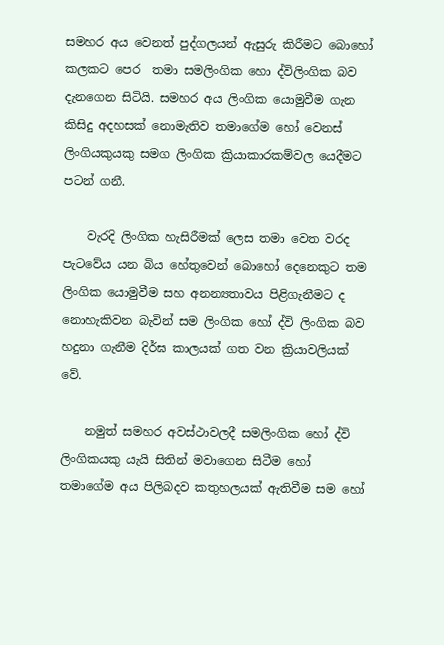සමහර අය වෙනත් පුද්ගලයන් ඇසුරු කිරීමට බොහෝ කලකට පෙර  තමා සමලිංගික හො ද්විලිංගික බව දැනගෙන සිටියි. සමහර අය ලිංගික ‍යොමුවීම ගැන කිසිදු අදහසක් නොමැතිව තමාගේම හෝ වෙනස් ලිංගියකුයකු සමග ලිංගික ක්‍රියාකාරකම්වල යෙදීමට පටන් ගනී.

    වැරදි ලිංගික හැසිරීමක් ලෙස තමා වෙත වරද පැටවේය යන බිය හේතුවෙන් බොහෝ දෙනෙකුට තම ලිංගික යොමුවීම සහ අනන්‍යතාවය පිළිගැනීමට ද නොහැකිවන බැවින් සම ලිංගික හෝ ද්වි ලිංගික බව හදුනා ගැනීම දිර්ඝ කාලයක් ගත වන ක්‍රියාවලියක් වේ.

    නමුත් සමහර අවස්ථාවලදී සමලිංගික හෝ ද්වි ලිංගිකයකු යැයි සිතින් මවාගෙන සි‍ටීම හෝ තමාගේම අය පිලිබදව කතුහලයක් ඇතිවීම සම හෝ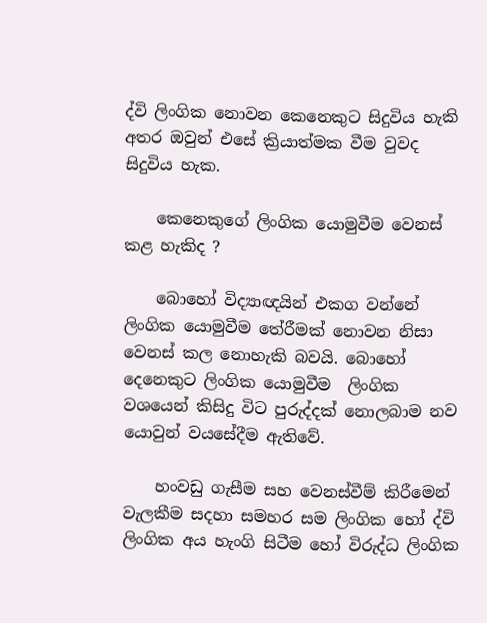ද්වි ලිංගික නොවන කෙනෙකුට සිදුවිය හැකි අතර ඔවුන් එසේ ක්‍රියාත්මක වීම වුවද සිදුවිය හැක.

    කෙනෙකුගේ ලිංගික යොමුවීම වෙනස් කළ හැකිද ?

    බොහෝ විද්‍යාඥයින් එකග වන්නේ ලිංගික යොමුවීම තේරීමක් නොවන නිසා වෙනස් කල නොහැකි බවයි. බොහෝ දෙනෙකුට ලිංගික යොමුවීම  ලිංගික වශයෙන් කිසිදු විට පුරුද්දක් නොලබාම නව යොවුන් වයසේදීම ඇතිවේ.

    හංවඩු ගැසීම සහ වෙනස්වීම් කිරීමෙන් වැලකීම සදහා සමහර සම ලිංගික හෝ ද්වි ලිංගික අය හැංගි සිටීම හෝ විරුද්ධ ලිංගික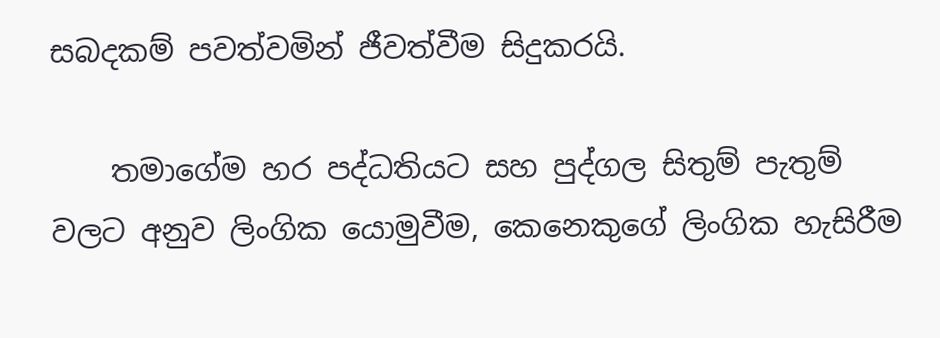සබදකම් පවත්වමින් ජීවත්වීම සිදුකරයි.

    තමාගේම හර පද්ධතියට සහ පුද්ගල සිතුම් පැතුම් වලට අනුව ලිංගික යොමුවීම, කෙනෙකුගේ ලිංගික හැසිරීම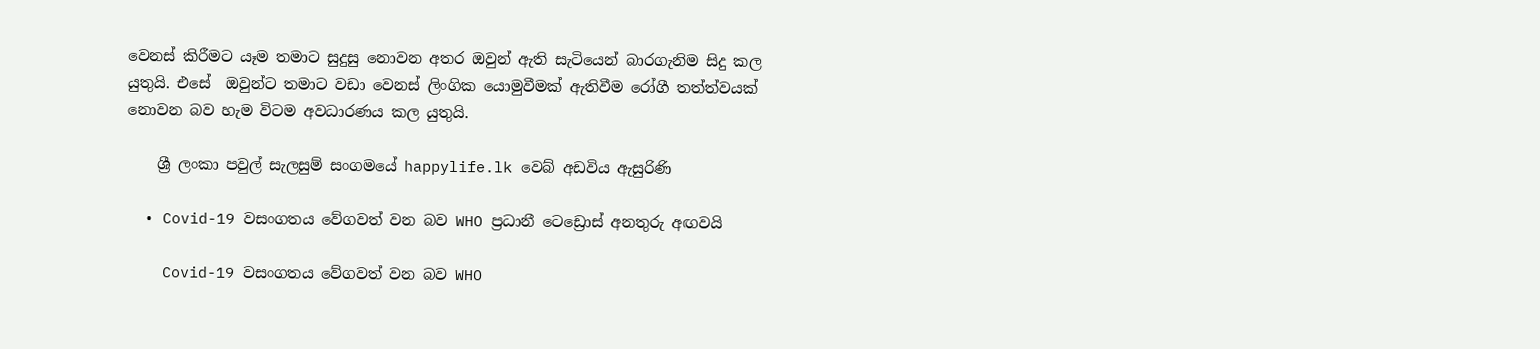වෙනස් කිරීමට යෑම තමාට සුදුසු නොවන අතර ඔවුන් ඇති සැටියෙන් බාරගැනිම සිදු කල යුතුයි. එසේ  ඔවුන්ට තමාට වඩා වෙනස් ලිංගික යොමුවීමක් ඇතිවීම රෝගී තත්ත්වයක් නොවන බව හැම විටම අවධාරණය කල යුතුයි.

    ශ්‍රී ලංකා පවුල් සැලසුම් සංගමයේ happylife.lk වෙබ් අඩවිය ඇසුරිණි

  • Covid-19 වසංගතය වේගවත් වන බව WHO ප්‍රධානී ටෙඩ්‍රොස් අනතුරු අඟවයි

    Covid-19 වසංගතය වේගවත් වන බව WHO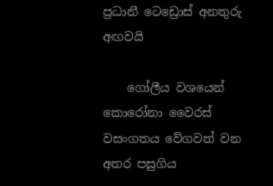ප්‍රධානී ටෙඩ්‍රොස් අනතුරු අඟවයි

    ගෝලීය වශයෙන් කොරෝනා වෛරස් වසංගතය වේගවත් වන අතර පසුගිය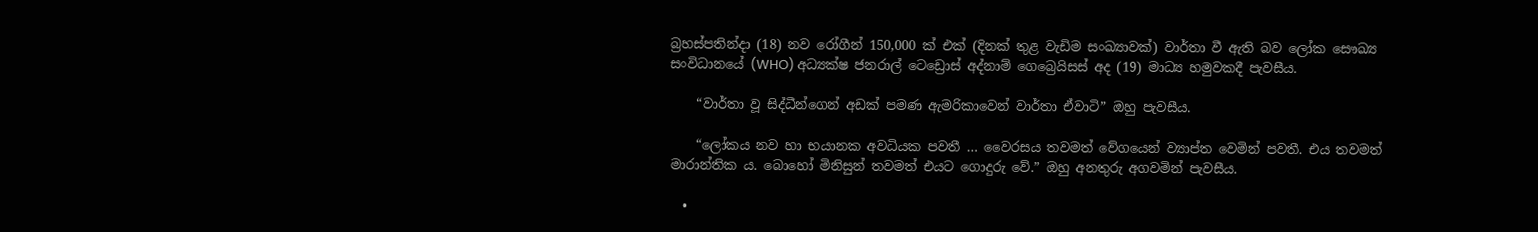බ්‍රහස්පතින්දා (18) නව රෝගීන් 150,000 ක් එක් (දිනක් තුළ වැඩිම සංඛ්‍යාවක්) වාර්තා වී ඇති බව ලෝක සෞඛ්‍ය සංවිධානයේ (WHO) අධ්‍යක්ෂ ජනරාල් ටෙඩ්‍රොස් අද්නාම් ගෙබ්‍රෙයිසස් අද (19) මාධ්‍ය හමුවකදී පැවසීය.

    “වාර්තා වූ සිද්ධීන්ගෙන් අඩක් පමණ ඇමරිකාවෙන් වාර්තා ඒවාටි” ඔහු පැවසීය.

    “ලෝකය නව හා භයානක අවධියක පවතී … වෛරසය තවමත් වේගයෙන් ව්‍යාප්ත වෙමින් පවතී. එය තවමත් මාරාන්තික ය. බොහෝ මිනිසුන් තවමත් එයට ගොදුරු වේ.” ඔහු අනතුරු අගවමින් පැවසීය.

  •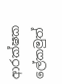ආරක්ෂක ලේකමුත්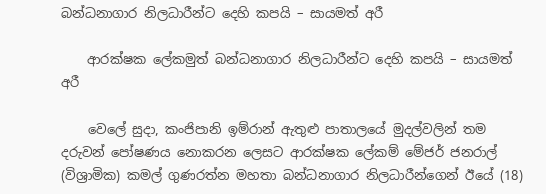බන්ධනාගාර නිලධාරීන්ට දෙහි කපයි – සායමත් අරී

    ආරක්ෂක ලේකමුත් බන්ධනාගාර නිලධාරීන්ට දෙහි කපයි – සායමත් අරී

    වෙලේ සුදා, කංජිපානි ඉම්රාන් ඇතුළු පාතාලයේ මුදල්වලින් තම දරුවන් පෝෂණය නොකරන ලෙසට ආරක්ෂක ලේකම් මේජර් ජනරාල් (විශ්‍රාමික) කමල් ගුණරත්න මහතා බන්ධනාගාර නිලධාරීන්ගෙන් ඊයේ (18)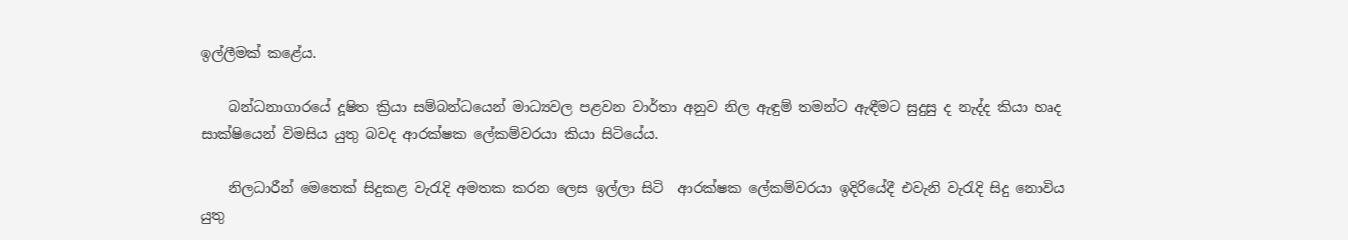ඉල්ලීමක් කළේය.

    බන්ධනාගාරයේ දූෂිත ක්‍රියා සම්බන්ධයෙන් මාධ්‍යවල පළවන වාර්තා අනුව නිල ඇඳුම් තමන්ට ඇඳීමට සුදුසු ද නැද්ද කියා හෘද සාක්ෂියෙන් විමසිය යුතු බවද ආරක්ෂක ලේකම්වරයා කියා සිටියේය.

    නිලධාරීන් මෙතෙක් සිදුකළ වැරැදි අමතක කරන ලෙස ඉල්ලා සිටි  ආරක්ෂක ලේකම්වරයා ඉදිරියේදී එවැනි වැරැදි සිදු නොවිය යුතු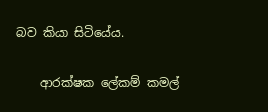බව කියා සිටියේය.

    ආරක්ෂක ලේකම් කමල්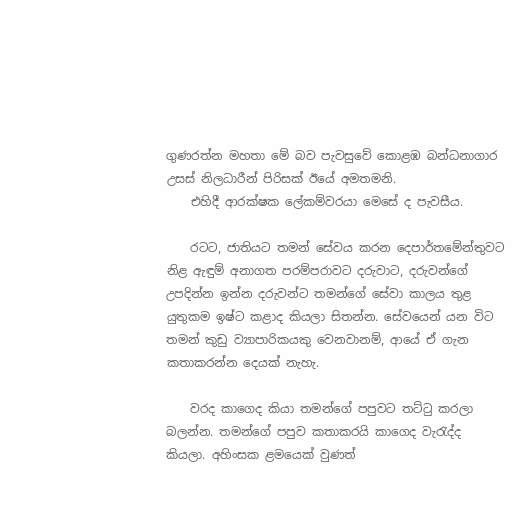ගුණරත්න මහතා මේ බව පැවසුවේ කොළඹ බන්ධනාගාර උසස් නිලධාරීන් පිරිසක් ඊයේ අමතමනි.
    එහිදී ආරක්ෂක ලේකම්වරයා මෙසේ ද පැවසීය.

    රටට, ජාතියට තමන් සේවය කරන දෙපාර්තමේන්තුවට නිළ ඇඳුම් අනාගත පරම්පරාවට දරුවාට, දරුවන්ගේ උපදින්න ඉන්න දරුවන්ට තමන්ගේ සේවා කාලය තුළ යුතුකම ඉෂ්ට කළාද කියලා සිතන්න. සේවයෙන් යන විට තමන් කුඩු ව්‍යාපාරිකයකු වෙනවානම්, ආයේ ඒ ගැන කතාකරන්න දෙයක් නැහැ.

    වරද කාගෙද කියා තමන්ගේ පපුවට තට්ටු කරලා බලන්න. තමන්ගේ පපුව කතාකරයි කාගෙද වැරැද්ද කියලා. අහිංසක ළමයෙක් වුණත්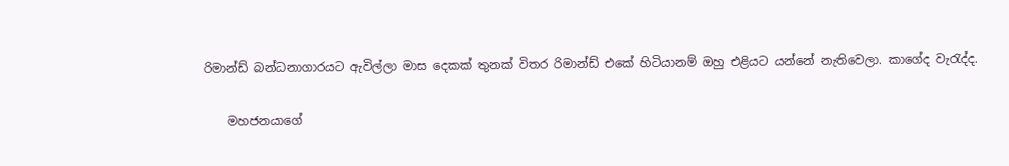රිමාන්ඩ් බන්ධනාගාරයට ඇවිල්ලා මාස දෙකක් තුනක් විතර රිමාන්ඩ් එකේ හිටියානම් ඔහු එළියට යන්නේ නැතිවෙලා. කාගේද වැරැද්ද.

    මහජනයාගේ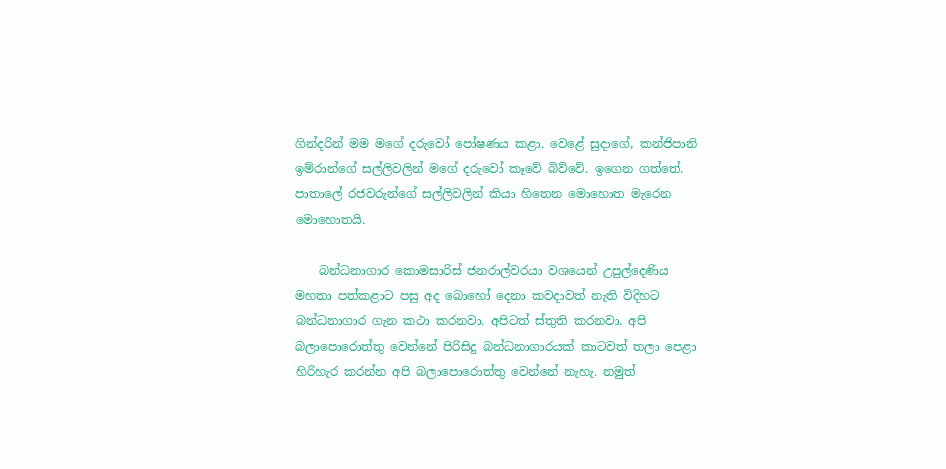ගින්දරින් මම මගේ දරුවෝ පෝෂණය කළා. වෙළේ සුදාගේ, කන්ජිපානි ඉම්රාන්ගේ සල්ලිවලින් මගේ දරුවෝ කෑවේ බිව්වේ. ඉගෙන ගත්තේ. පාතාලේ රජවරුන්ගේ සල්ලිවලින් කියා හිතෙන මොහොත මැරෙන මොහොතයි.

    බන්ධනාගාර කොමසාරිස් ජනරාල්වරයා වශයෙන් උපුල්දෙණිය මහතා පත්කළාට පසු අද බොහෝ දෙනා කවදාවත් නැති විදිහට බන්ධනාගාර ගැන කථා කරනවා. අපිටත් ස්තුති කරනවා. අපි බලාපොරොත්තු වෙන්නේ පිරිසිදු බන්ධනාගාරයක් කාටවත් තලා පෙළා හිරිහැර කරන්න අපි බලාපොරොත්තු වෙන්නේ නැහැ. නමුත්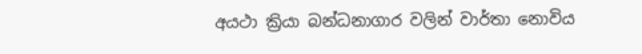අයථා ක්‍රියා බන්ධනාගාර වලින් වාර්තා නොවිය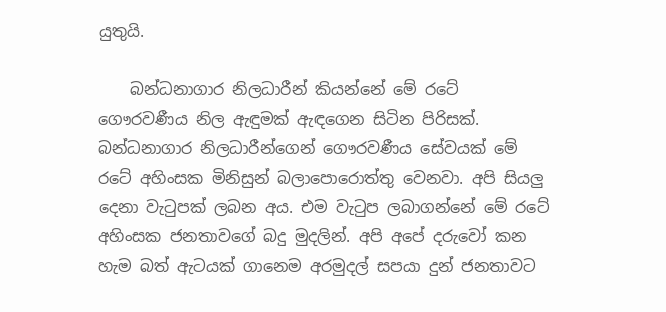යුතුයි.

    බන්ධනාගාර නිලධාරීන් කියන්නේ මේ රටේ ගෞරවණීය නිල ඇඳුමක් ඇඳගෙන සිටින පිරිසක්. බන්ධනාගාර නිලධාරීන්ගෙන් ගෞරවණීය සේවයක් මේ රටේ අහිංසක මිනිසුන් බලාපොරොත්තු වෙනවා. අපි සියලු දෙනා වැටුපක් ලබන අය. එම වැටුප ලබාගන්නේ මේ රටේ අහිංසක ජනතාවගේ බදු මුදලින්. අපි අපේ දරුවෝ කන හැම බත් ඇටයක් ගානෙම අරමුදල් සපයා දුන් ජනතාවට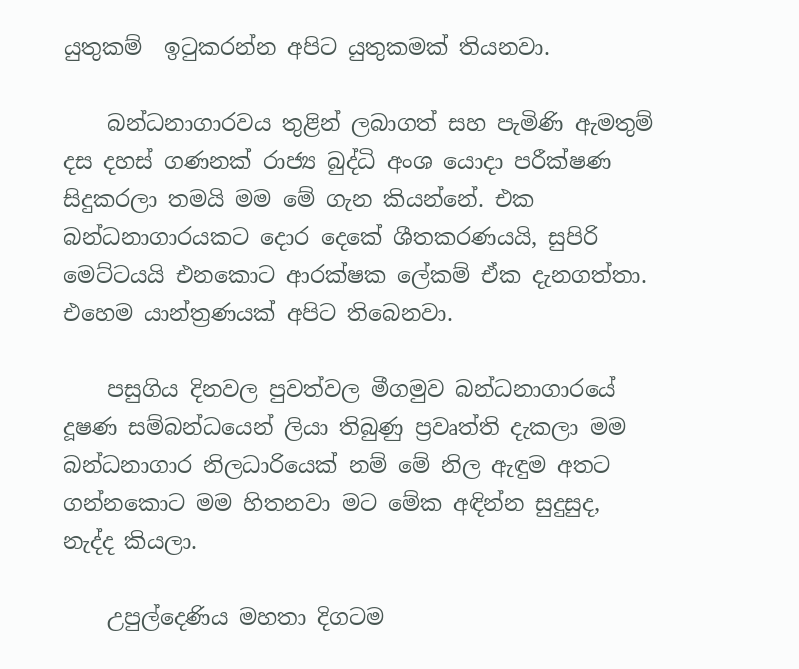යුතුකම්  ඉටුකරන්න අපිට යුතුකමක් තියනවා.

    බන්ධනාගාරවය තුළින් ලබාගත් සහ පැමිණි ඇමතුම් දස දහස් ගණනක් රාජ්‍ය බුද්ධි අංශ යොදා පරීක්ෂණ සිදුකරලා තමයි මම මේ ගැන කියන්නේ. එක බන්ධනාගාරයකට දොර දෙකේ ශීතකරණයයි, සුපිරි මෙට්ටයයි එනකොට ආරක්ෂක ලේකම් ඒක දැනගත්තා. එහෙම යාන්ත්‍රණයක් අපිට තිබෙනවා.

    පසුගිය දිනවල පුවත්වල මීගමුව බන්ධනාගාරයේ දූෂණ සම්බන්ධයෙන් ලියා තිබුණු ප්‍රවෘත්ති දැකලා මම බන්ධනාගාර නිලධාරියෙක් නම් මේ නිල ඇඳුම අතට ගන්නකොට මම හිතනවා මට මේක අඳින්න සුදුසුද, නැද්ද කියලා.

    උපුල්දෙණිය මහතා දිගටම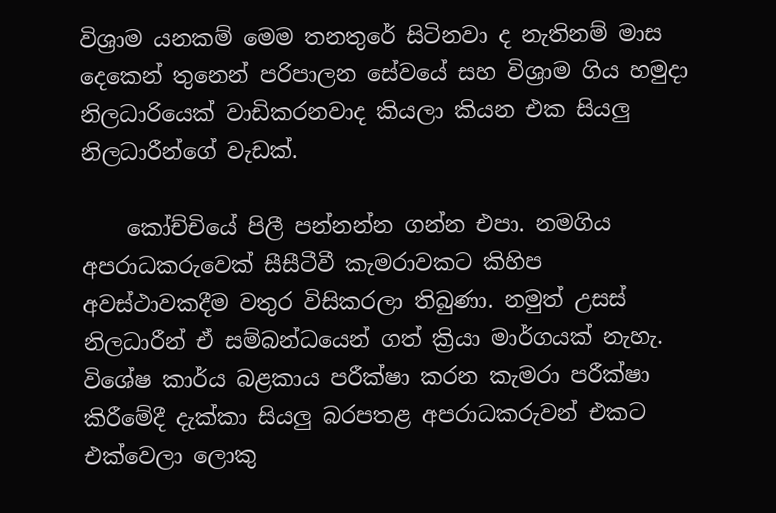විශ්‍රාම යනකම් මෙම තනතුරේ සිටිනවා ද නැතිනම් මාස දෙකෙන් තුනෙන් පරිපාලන සේවයේ සහ විශ්‍රාම ගිය හමුදා නිලධාරියෙක් වාඩිකරනවාද කියලා කියන එක සියලු නිලධාරීන්ගේ වැඩක්.

    කෝච්චියේ පිලී පන්නන්න ගන්න එපා. නමගිය අපරාධකරුවෙක් සීසීටීවී කැමරාවකට කිහිප අවස්ථාවකදීම වතුර විසිකරලා තිබුණා. නමුත් උසස් නිලධාරීන් ඒ සම්බන්ධයෙන් ගත් ක්‍රියා මාර්ගයක් නැහැ. විශේෂ කාර්ය බළකාය පරීක්ෂා කරන කැමරා පරීක්ෂා කිරීමේදී දැක්කා සියලු බරපතළ අපරාධකරුවන් එකට එක්වෙලා ලොකු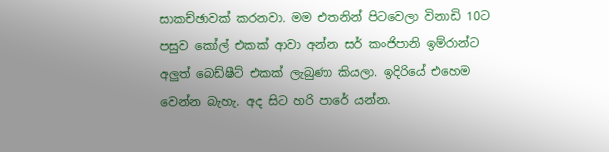සාකච්ඡාවක් කරනවා. මම එතනින් පිටවෙලා විනාඩි 10ට පසුව කෝල් එකක් ආවා අන්න සර් කංජිපානි ඉම්රාන්ට අලුත් බෙඩ්ෂීට් එකක් ලැබුණා කියලා. ඉදිරියේ එහෙම වෙන්න බැහැ. අද සිට හරි පාරේ යන්න.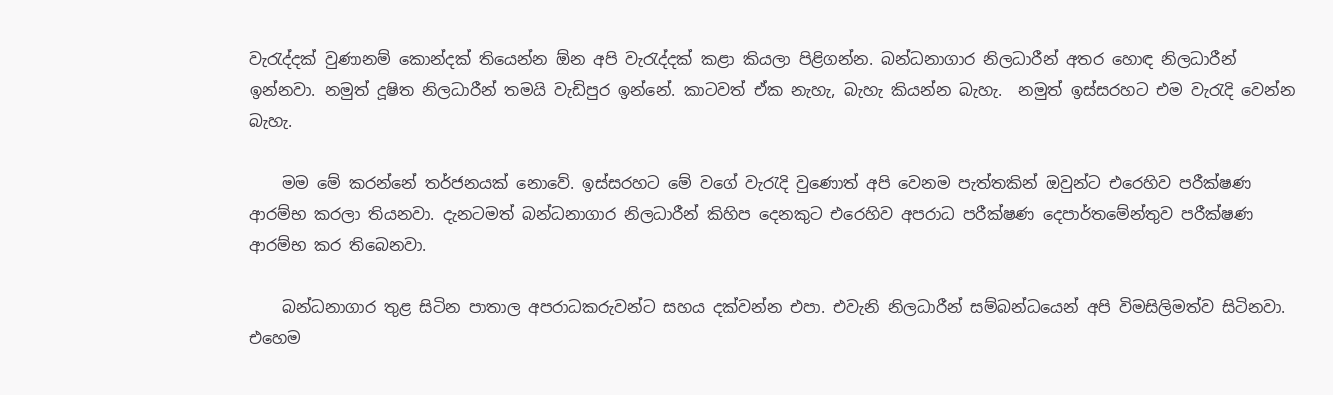වැරැද්දක් වුණානම් කොන්දක් තියෙන්න ඕන අපි වැරැද්දක් කළා කියලා පිළිගන්න. බන්ධනාගාර නිලධාරීන් අතර හොඳ නිලධාරීන් ඉන්නවා. නමුත් දූෂිත නිලධාරීන් තමයි වැඩිපුර ඉන්නේ. කාටවත් ඒක නැහැ, බැහැ කියන්න බැහැ.  නමුත් ඉස්සරහට එම වැරැදි වෙන්න බැහැ.

    මම මේ කරන්නේ තර්ජනයක් නොවේ. ඉස්සරහට මේ වගේ වැරැදි වුණොත් අපි වෙනම පැත්තකින් ඔවුන්ට එරෙහිව පරීක්ෂණ ආරම්භ කරලා තියනවා. දැනටමත් බන්ධනාගාර නිලධාරීන් කිහිප දෙනකුට එරෙහිව අපරාධ පරීක්ෂණ දෙපාර්තමේන්තුව පරීක්ෂණ ආරම්භ කර තිබෙනවා.

    බන්ධනාගාර තුළ සිටින පාතාල අපරාධකරුවන්ට සහය දක්වන්න එපා. එවැනි නිලධාරීන් සම්බන්ධයෙන් අපි විමසිලිමත්ව සිටිනවා. එහෙම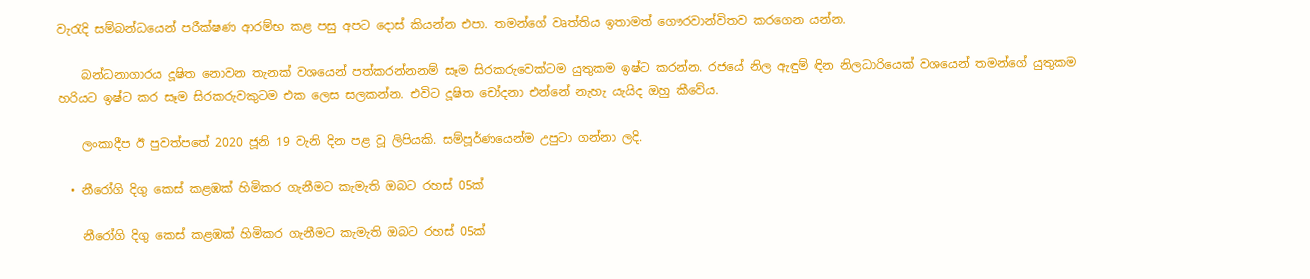වැරැදි සම්බන්ධයෙන් පරීක්ෂණ ආරම්භ කළ පසු අපට දොස් කියන්න එපා. තමන්ගේ වෘත්තිය ඉතාමත් ගෞරවාන්විතව කරගෙන යන්න.

    බන්ධනාගාරය දූෂිත නොවන තැනක් වශයෙන් පත්කරන්නනම් සෑම සිරකරුවෙක්ටම යුතුකම ඉෂ්ට කරන්න. රජයේ නිල ඇඳුම් ඳින නිලධාරියෙක් වශයෙන් තමන්ගේ යුතුකම හරියට ඉෂ්ට කර සෑම සිරකරුවකුටම එක ලෙස සලකන්න. එවිට දූෂිත චෝදනා එන්නේ නැහැ යැයිද ඔහු කීවේය.

    ලංකාදීප ඊ පුවත්පතේ 2020 ජූනි 19 වැනි දින පළ වූ ලිපියකි. සම්පූර්ණයෙන්ම උපුටා ගන්නා ලදි.

  • නීරෝගි දිගු කෙස් කළඹක් හිමිකර ගැනීමට කැමැති ඔබට රහස් 05ක්

    නීරෝගි දිගු කෙස් කළඹක් හිමිකර ගැනීමට කැමැති ඔබට රහස් 05ක්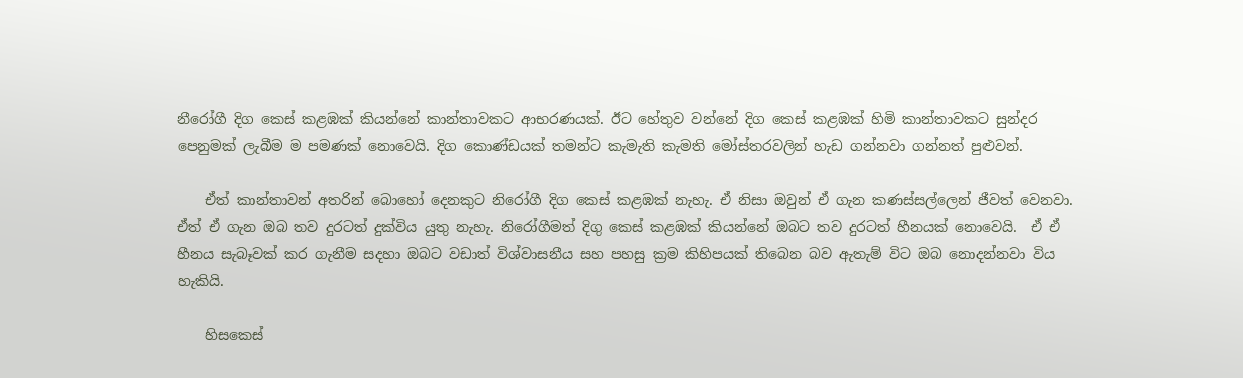නීරෝගී දිග කෙස් කළඹක් කියන්නේ කාන්තාවකට ආභරණයක්. ඊට හේතුව වන්නේ දිග කෙස් කළඹක් හිමි කාන්තාවකට සුන්දර පෙනුමක් ලැබීම ම පමණක් නොවෙයි. දිග කොණ්ඩයක් තමන්ට කැමැති කැමති මෝස්තරවලින් හැඩ ගන්නවා ගන්නත් පුළුවන්.

    ඒත් කාන්තාවන් අතරින් බොහෝ දෙනකුට නිරෝගී දිග කෙස් කළඹක් නැහැ. ඒ නිසා ඔවුන් ඒ ගැන කණස්සල්ලෙන් ජීවත් වෙනවා. ඒත් ඒ ගැන ඔබ තව දුරටත් දුක්විය යුතු නැහැ. නිරෝගීමත් දිගු කෙස් කළඹක් කියන්නේ ඔබට තව දුරටත් හීනයක් නොවෙයි.  ඒ ඒ හීනය සැබෑවක් කර ගැනීම සදහා ඔබට වඩාත් විශ්වාසනීය සහ පහසු ක්‍රම කිහිපයක් තිබෙන බව ඇතැම් විට ඔබ නොදන්නවා විය හැකියි.

    හිසකෙස්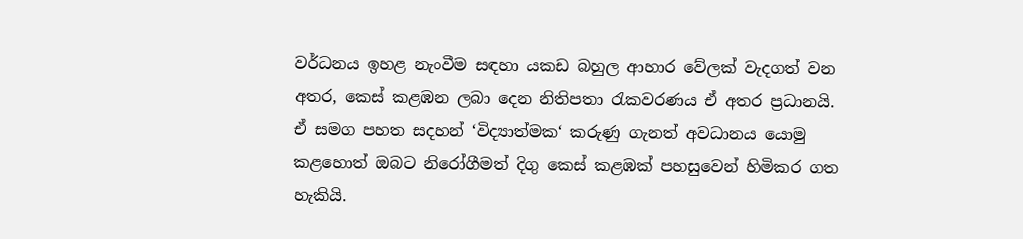වර්ධනය ඉහළ නැංවීම සඳහා යකඩ බහුල ආහාර වේලක් වැදගත් වන අතර, කෙස් කළඹන ලබා දෙන නිතිපතා රැකවරණය ඒ අතර ප්‍රධානයි. ඒ සමග පහත සදහන් ‘විද්‍යාත්මක‘ කරුණු ගැනත් අවධානය යොමු කළහොත් ඔබට නිරෝගීමත් දිගු කෙස් කළඹක් පහසුවෙන් හිමිකර ගත හැකියි.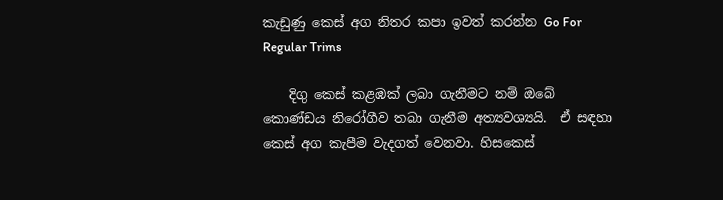කැඩුණු කෙස් අග නිතර කපා ඉවත් කරන්න Go For Regular Trims

    දිගු කෙස් කළඹක් ලබා ගැනීමට නම් ඔබේ කොණ්ඩය නිරෝගීව තබා ගැනීම අත්‍යවශ්‍යයි.  ඒ සඳහා කෙස් අග කැපීම වැදගත් වෙනවා. හිසකෙස්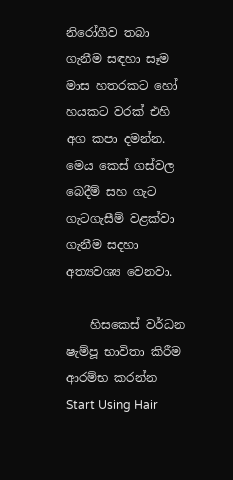නිරෝගීව තබා ගැනීම සඳහා සෑම මාස හතරකට හෝ හයකට වරක් එහි අග කපා දමන්න. මෙය කෙස් ගස්වල බෙදීම් සහ ගැට ගැටගැසීම් වළක්වා ගැනීම සදහා අත්‍යවශ්‍ය වෙනවා.

    හිසකෙස් වර්ධන ෂැම්පූ භාවිතා කිරීම ආරම්භ කරන්න Start Using Hair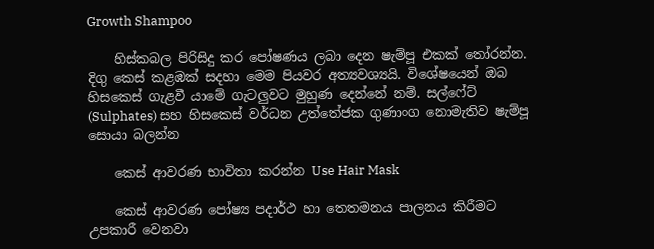Growth Shampoo

    හිස්කබල පිරිසිදු කර පෝෂණය ලබා දෙන ෂැම්පූ එකක් තෝරන්න. දිගු කෙස් කළඹක් සදහා මෙම පියවර අත්‍යවශ්‍යයි. විශේෂයෙන් ඔබ හිසකෙස් ගැළවී යාමේ ගැටලුවට මුහුණ දෙන්නේ නම්. සල්ෆේට් (Sulphates) සහ හිසකෙස් වර්ධන උත්තේජක ගුණාංග නොමැතිව ෂැම්පූ සොයා බලන්න

    කෙස් ආවරණ භාවිතා කරන්න Use Hair Mask

    කෙස් ආවරණ පෝෂ්‍ය පදාර්ථ හා තෙතමනය පාලනය කිරීමට උපකාරී වෙනවා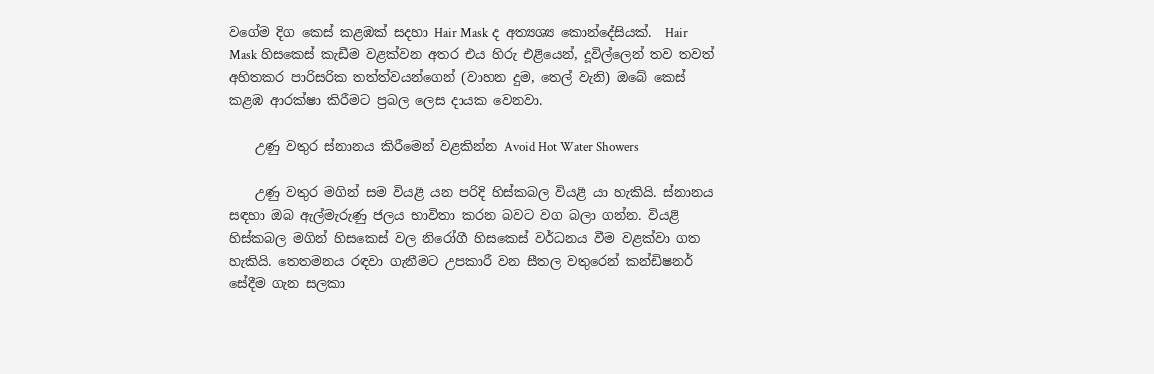වගේම දිග කෙස් කළඹක් සදහා Hair Mask ද අත්‍යශ්‍ය කොන්දේසියක්.  Hair Mask හිසකෙස් කැඩීම වළක්වන අතර එය හිරු එළියෙන්, දූවිල්ලෙන් තව තවත් අහිතකර පාරිසරික තත්ත්වයන්ගෙන් (වාහන දුම, තෙල් වැනි) ඔබේ කෙස් කළඹ ආරක්ෂා කිරීමට ප්‍රබල ලෙස දායක වෙනවා.

    උණු වතුර ස්නානය කිරීමෙන් වළකින්න Avoid Hot Water Showers

    උණු වතුර මගින් සම වියළී යන පරිදි හිස්කබල වියළී යා හැකියි. ස්නානය සඳහා ඔබ ඇල්මැරුණු ජලය භාවිතා කරන බවට වග බලා ගන්න. වියළි හිස්කබල මගින් හිසකෙස් වල නිරෝගී හිසකෙස් වර්ධනය වීම වළක්වා ගත හැකියි. තෙතමනය රඳවා ගැනීමට උපකාරී වන සීතල වතුරෙන් කන්ඩිෂනර් සේදීම ගැන සලකා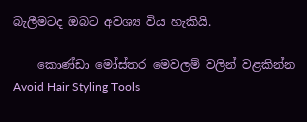බැලීමටද ඔබට අවශ්‍ය විය හැකියි.

    කොණ්ඩා මෝස්තර මෙවලම් වලින් වළකින්න Avoid Hair Styling Tools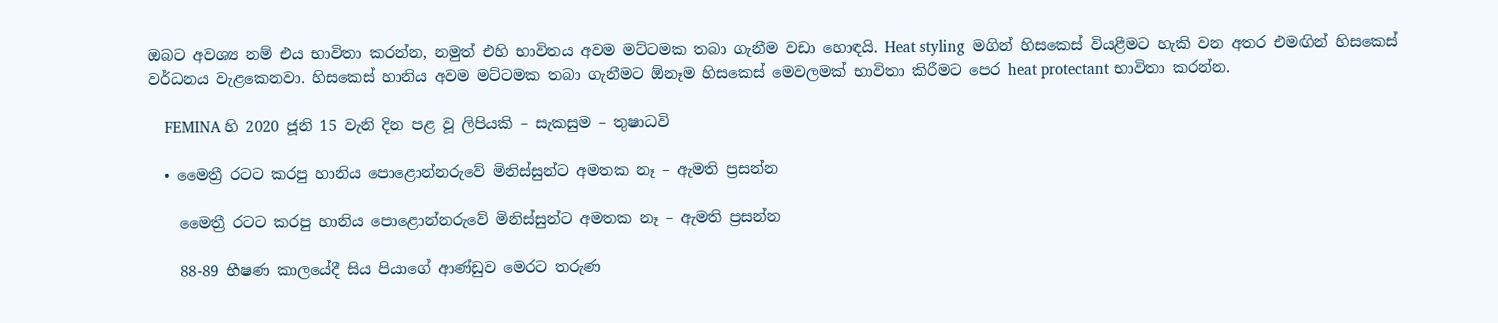ඔබට අවශ්‍ය නම් එය භාවිතා කරන්න, නමුත් එහි භාවිතය අවම මට්ටමක තබා ගැනීම වඩා හොඳයි. Heat styling  මගින් හිසකෙස් වියළීමට හැකි වන අතර එමඟින් හිසකෙස් වර්ධනය වැළකෙනවා. හිසකෙස් හානිය අවම මට්ටමක තබා ගැනීමට ඕනෑම හිසකෙස් මෙවලමක් භාවිතා කිරීමට පෙර heat protectant භාවිතා කරන්න.

    FEMINA හි 2020 ජූනි 15 වැනි දින පළ වූ ලිපියකි – සැකසුම – තුෂාධවි

  • මෛත්‍රී රටට කරපු හානිය පොළොන්නරුවේ මිනිස්සුන්ට අමතක නෑ – ඇමති ප්‍රසන්න

    මෛත්‍රී රටට කරපු හානිය පොළොන්නරුවේ මිනිස්සුන්ට අමතක නෑ – ඇමති ප්‍රසන්න

    88-89 භීෂණ කාලයේදී සිය පියාගේ ආණ්ඩුව මෙරට තරුණ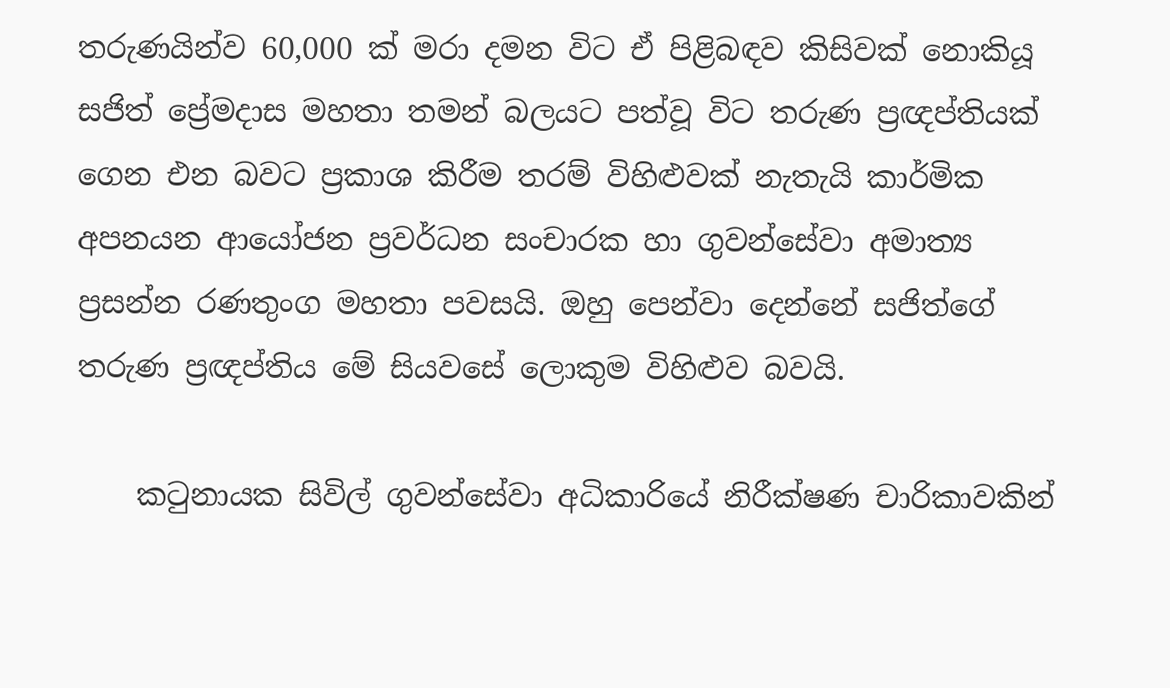තරුණයින්ව 60,000 ක් මරා දමන විට ඒ පිළිබඳව කිසිවක් නොකියූ සජිත් ප්‍රේමදාස මහතා තමන් බලයට පත්වූ විට තරුණ ප්‍රඥප්තියක් ගෙන එන බවට ප්‍රකාශ කිරීම තරම් විහිළුවක් නැතැයි කාර්මික අපනයන ආයෝජන ප්‍රවර්ධන සංචාරක හා ගුවන්සේවා අමාත්‍ය ප්‍රසන්න රණතුංග මහතා පවසයි. ඔහු පෙන්වා දෙන්නේ සජිත්ගේ තරුණ ප්‍රඥප්තිය මේ සියවසේ ලොකුම විහිළුව බවයි.

    කටුනායක සිවිල් ගුවන්සේවා අධිකාරියේ නිරීක්ෂණ චාරිකාවකින්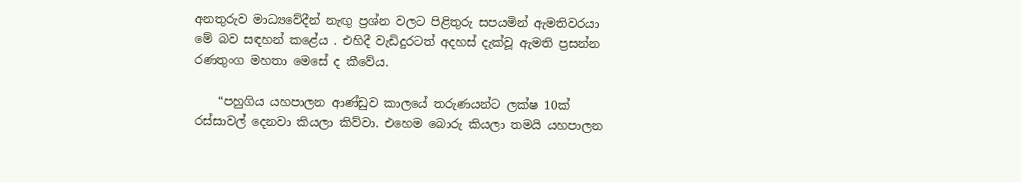අනතුරුව මාධ්‍යවේදීන් නැඟු ප්‍රශ්න වලට පිළිතුරු සපයමින් ඇමතිවරයා මේ බව සඳහන් කළේය . එහිදී වැඩිදුරටත් අදහස් දැක්වූ ඇමති ප්‍රසන්න රණතුංග මහතා මෙසේ ද කීවේය.

    “පහුගිය යහපාලන ආණ්ඩුව කාලයේ තරුණයන්ට ලක්ෂ 10ක් රස්සාවල් දෙනවා කියලා කිව්වා. එහෙම බොරු කියලා තමයි යහපාලන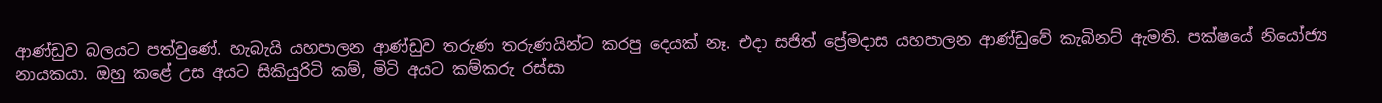ආණ්ඩුව බලයට පත්වුණේ. හැබැයි යහපාලන ආණ්ඩුව තරුණ තරුණයින්ට කරපු දෙයක් නෑ. එදා සජිත් ප්‍රේමදාස යහපාලන ආණ්ඩුවේ කැබිනට් ඇමති. පක්ෂයේ නියෝජ්‍ය නායකයා. ඔහු කළේ උස අයට සිකියුරිටි කම්, මිටි අයට කම්කරු රස්සා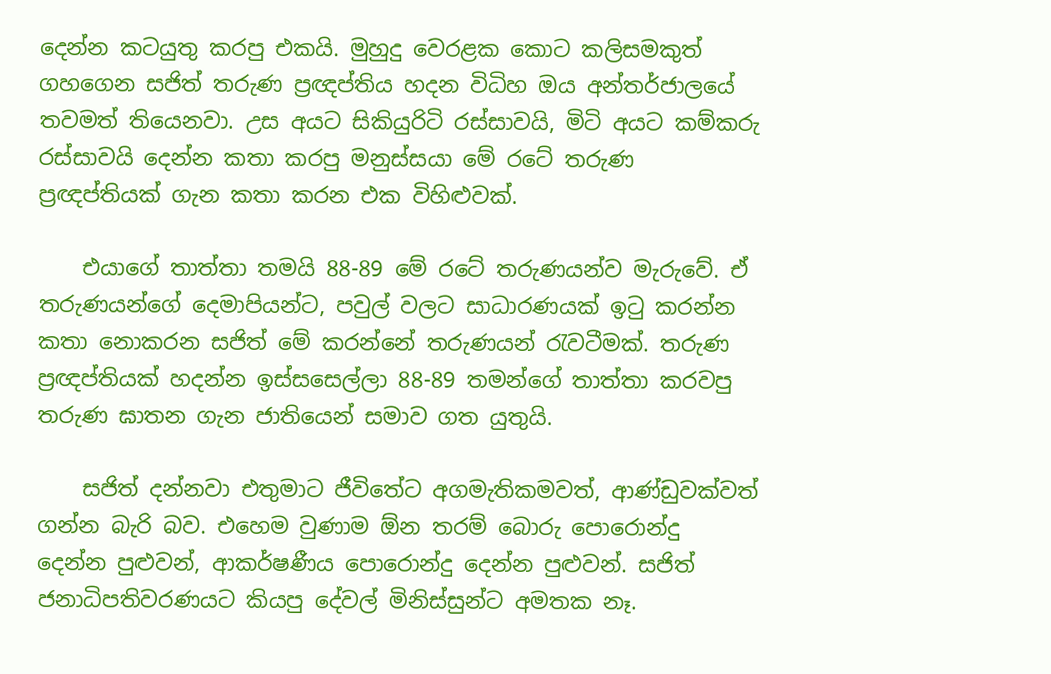දෙන්න කටයුතු කරපු එකයි. මුහුදු වෙරළක කොට කලිසමකුත් ගහගෙන සජිත් තරුණ ප්‍රඥප්තිය හදන විධිහ ඔය අන්තර්ජාලයේ තවමත් තියෙනවා. උස අයට සිකියුරිටි රස්සාවයි, මිටි අයට කම්කරු රස්සාවයි දෙන්න කතා කරපු මනුස්සයා මේ රටේ තරුණ ප්‍රඥප්තියක් ගැන කතා කරන එක විහිළුවක්.

    එයාගේ තාත්තා තමයි 88-89 මේ රටේ තරුණයන්ව මැරුවේ. ඒ තරුණයන්ගේ දෙමාපියන්ට, පවුල් වලට සාධාරණයක් ඉටු කරන්න කතා නොකරන සජිත් මේ කරන්නේ තරුණයන් රැවටීමක්. තරුණ ප්‍රඥප්තියක් හදන්න ඉස්සසෙල්ලා 88-89 තමන්ගේ තාත්තා කරවපු තරුණ ඝාතන ගැන ජාතියෙන් සමාව ගත යුතුයි.

    සජිත් දන්නවා එතුමාට ජීවිතේට අගමැතිකමවත්, ආණ්ඩුවක්වත් ගන්න බැරි බව. එහෙම වුණාම ඕන තරම් බොරු පොරොන්දු දෙන්න පුළුවන්, ආකර්ෂණීය පොරොන්දු දෙන්න පුළුවන්. සජිත් ජනාධිපතිවරණයට කියපු දේවල් මිනිස්සුන්ට අමතක නෑ.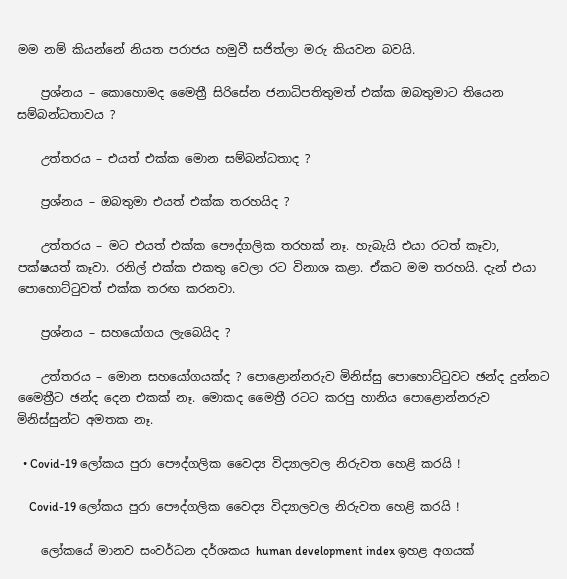මම නම් කියන්නේ නියත පරාජය හමුවී සජිත්ලා මරු කියවන බවයි.

    ප්‍රශ්නය – කොහොමද මෛත්‍රී සිරිසේන ජනාධිපතිතුමත් එක්ක ඔබතුමාට තියෙන සම්බන්ධතාවය ?

    උත්තරය – එයත් එක්ක මොන සම්බන්ධතාද ?

    ප්‍රශ්නය – ඔබතුමා එයත් එක්ක තරහයිද ?

    උත්තරය – මට එයත් එක්ක පෞද්ගලික තරහක් නෑ. හැබැයි එයා රටත් කෑවා, පක්ෂයත් කෑවා. රනිල් එක්ක එකතු වෙලා රට විනාශ කළා. ඒකට මම තරහයි. දැන් එයා පොහොට්ටුවත් එක්ක තරඟ කරනවා.

    ප්‍රශ්නය – සහයෝගය ලැබෙයිද ?

    උත්තරය – මොන සහයෝගයක්ද ? පොළොන්නරුව මිනිස්සු පොහොට්ටුවට ඡන්ද දුන්නට මෛත්‍රීට ඡන්ද දෙන එකක් නෑ. මොකද මෛත්‍රී රටට කරපු හානිය පොළොන්නරුව මිනිස්සුන්ට අමතක නෑ.

  • Covid-19 ලෝකය පුරා පෞද්ගලික වෛද්‍ය විද්‍යාලවල නිරුවත හෙළි කරයි !

    Covid-19 ලෝකය පුරා පෞද්ගලික වෛද්‍ය විද්‍යාලවල නිරුවත හෙළි කරයි !

    ලෝකයේ මානව සංවර්ධන දර්ශකය human development index ඉහළ අගයක්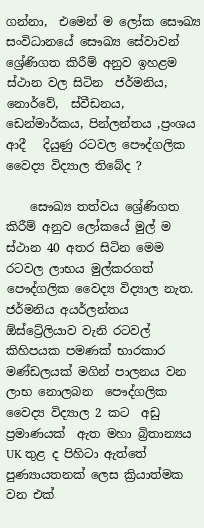ගන්නා,  එමෙන් ම ලෝක සෞඛ්‍ය සංවිධානයේ සෞඛ්‍ය සේවාවන් ශ්‍රේණිගත කිරීම් අනුව ඉහළම ස්ථාන වල සිටින  ජර්මනිය, නොර්වේ,  ස්වීඩනය, ඩෙන්මාර්කය, පින්ලන්තය ,ප්‍රංශය  ආදී   දියුණු රටවල පෞද්ගලික වෛද්‍ය විද්‍යාල තිබේද ?

    සෞඛ්‍ය තත්වය ශ්‍රේණිගත කිරීම් අනුව ලෝකයේ මුල් ම ස්ථාන 40 අතර සිටින මෙම රටවල ලාභය මුල්කරගත්   පෞද්ගලික වෛද්‍ය විද්‍යාල නැත. ජර්මනිය අයර්ලන්තය ඕස්ට්‍රේලියාව වැනි රටවල් කිහිපයක පමණක් භාරකාර මණ්ඩලයක් මගින් පාලනය වන  ලාභ නොලබන  පෞද්ගලික වෛද්‍ය විද්‍යාල 2 කට  අඩු ප්‍රමාණයක්  ඇත මහා බ්‍රිතාන්‍යය UK තුළ ද පිහිටා ඇත්තේ  පුණ්‍යායතනක් ලෙස ක්‍රියාත්මක වන එක්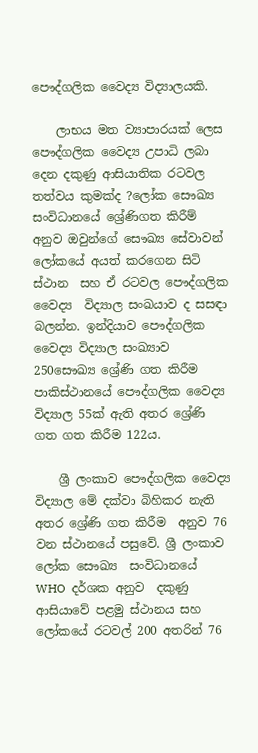පෞද්ගලික වෛද්‍ය විද්‍යාලයකි.

    ලාභය මත ව්‍යාපාරයක් ලෙස  පෞද්ගලික වෛද්‍ය උපාධි ලබා දෙන දකුණු ආසියාතික රටවල තත්වය කුමක්ද ?ලෝක සෞඛ්‍ය සංවිධානයේ ශ්‍රේණිගත කිරීම් අනුව ඔවුන්ගේ සෞඛ්‍ය සේවාවන් ලෝකයේ අයත් කරගෙන සිටි ස්ථාන  සහ ඒ රටවල පෞද්ගලික වෛද්‍ය  විද්‍යාල සංඛයාව ද සසඳා බලන්න. ඉන්දියාව පෞද්ගලික වෛද්‍ය විද්‍යාල සංඛ්‍යාව 250සෞඛ්‍ය ශ්‍රේණි ගත කිරීම පාකිස්ථානයේ පෞද්ගලික වෛද්‍ය විද්‍යාල 55ක් ඇති අතර ශ්‍රේණි ගත ගත කිරීම 122ය.

    ශ්‍රී ලංකාව පෞද්ගලික වෛද්‍ය විද්‍යාල මේ දක්වා බිහිකර නැති අතර ශ්‍රේණි ගත කිරීම  අනුව 76 වන ස්ථානයේ පසුවේ. ශ්‍රී ලංකාව ලෝක සෞඛ්‍ය  සංවිධානයේ  WHO  දර්ශක අනුව  දකුණු ආසියාවේ පළමු ස්ථානය සහ ලෝකයේ රටවල් 200 අතරින් 76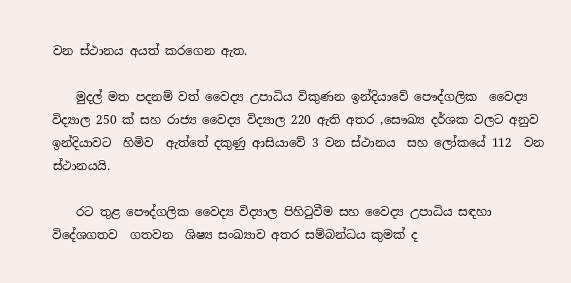වන ස්ථානය අයත් කරගෙන ඇත.

    මුදල් මත පදනම් වත් වෛද්‍ය උපාධිය විකුණන ඉන්දියාවේ පෞද්ගලික  වෛද්‍ය විද්‍යාල 250 ක් සහ රාජ්‍ය වෛද්‍ය විද්‍යාල 220 ඇති අතර ,සෞඛ්‍ය දර්ශක වලට අනුව ඉන්දියාවට  හිමිව  ඇත්තේ දකුණු ආසියාවේ 3 වන ස්ථානය  සහ ලෝකයේ 112  වන  ස්ථානයයි.

    රට තුළ පෞද්ගලික වෛද්‍ය විද්‍යාල පිහිටුවීම සහ වෛද්‍ය උපාධිය සඳහා විදේශගතව  ගතවන  ශිෂ්‍ය සංඛ්‍යාව අතර සම්බන්ධය කුමක් ද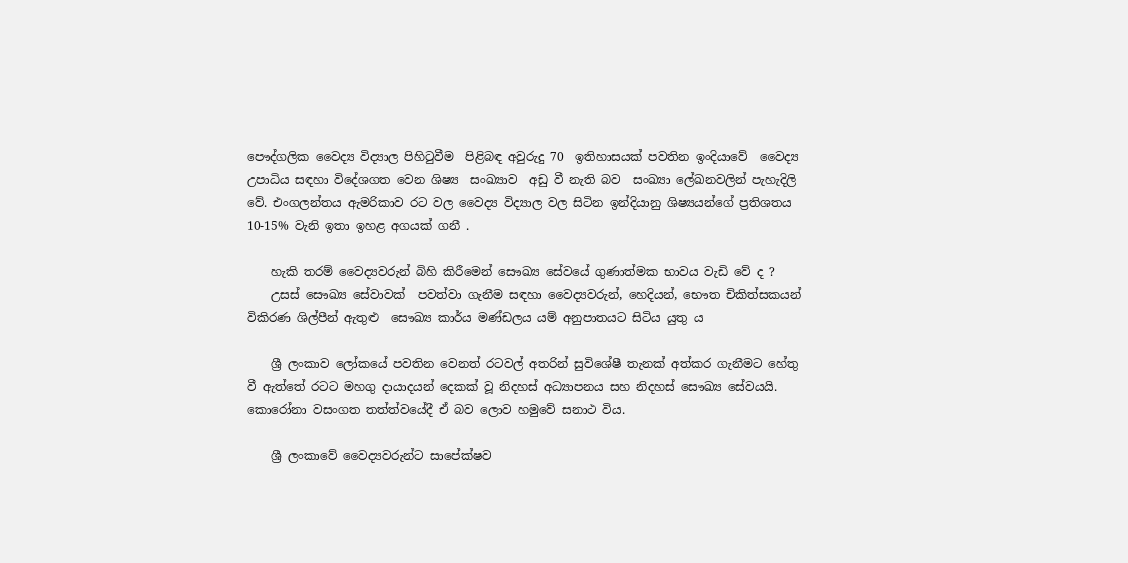පෞද්ගලික වෛද්‍ය විද්‍යාල පිහිටුවීම  පිළිබඳ අවුරුදු 70  ඉතිහාසයක් පවතින ඉංදියාවේ  වෛද්‍ය උපාධිය සඳහා විදේශගත වෙන ශිෂ්‍ය  සංඛ්‍යාව  අඩු වී නැති බව  සංඛ්‍යා ලේඛනවලින් පැහැදිලි වේ. එංගලන්තය ඇමරිකාව රට වල වෛද්‍ය විද්‍යාල වල සිටින ඉන්දියානු ශිෂ්‍යයන්ගේ ප්‍රතිශතය  10-15% වැනි ඉතා ඉහළ අගයක් ගනී .

    හැකි තරම් වෛද්‍යවරුන් බිහි කිරීමෙන් සෞඛ්‍ය සේවයේ ගුණාත්මක භාවය වැඩි වේ ද ?
    උසස් සෞඛ්‍ය සේවාවක්  පවත්වා ගැනීම සඳහා වෛද්‍යවරුන්, හෙදියන්, භෞත චිකිත්සකයන් විකිරණ ශිල්පීන් ඇතුළු  සෞඛ්‍ය කාර්ය මණ්ඩලය යම් අනුපාතයට සිටිය යුතු ය

    ශ්‍රී ලංකාව ලෝකයේ පවතින වෙනත් රටවල් අතරින් සුවිශේෂී තැනක් අත්කර ගැනීමට හේතු වී ඇත්තේ රටට මහගු දායාදයන් දෙකක් වූ නිදහස් අධ්‍යාපනය සහ නිදහස් සෞඛ්‍ය සේවයයි. කොරෝනා වසංගත තත්ත්වයේදී ඒ බව ලොව හමුවේ සනාථ විය.

    ශ්‍රී ලංකාවේ වෛද්‍යවරුන්ට සාපේක්ෂව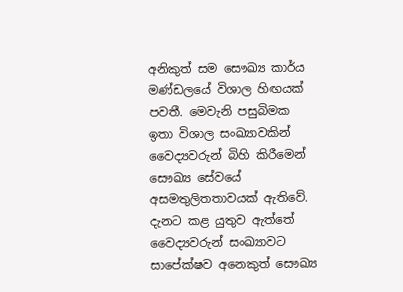අනිකුත් සම සෞඛ්‍ය කාර්ය මණ්ඩලයේ විශාල හිඟයක් පවතී. මෙවැනි පසුබිමක ඉතා විශාල සංඛ්‍යාවකින් වෛද්‍යවරුන් බිහි කිරීමෙන් සෞඛ්‍ය සේවයේ අසමතුලිතතාවයක් ඇතිවේ. දැනට කළ යුතුව ඇත්තේ වෛද්‍යවරුන් සංඛ්‍යාවට සාපේක්ෂව අනෙකුත් සෞඛ්‍ය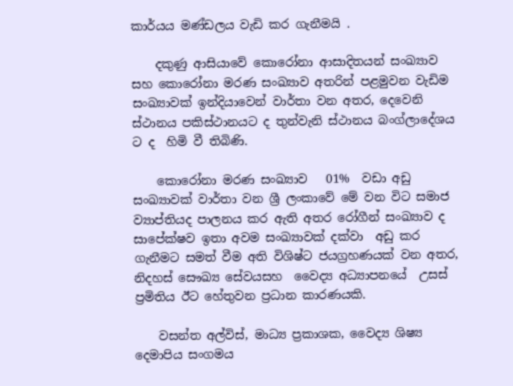කාර්යය මණ්ඩලය වැඩි කර ගැනීමයි .

    දකුණු ආසියාවේ කොරෝනා ආසාදිතයන් සංඛ්‍යාව සහ කොරෝනා මරණ සංඛ්‍යාව අතරින් පළමුවන වැඩිම සංඛ්‍යාවක් ඉන්දියාවෙන් වාර්තා වන අතර, දෙවෙනි ස්ථානය පකිස්ථානයට ද තුන්වැනි ස්ථානය බංග්ලාදේශය ට ද  හිමි වී තිබිණි.

    කොරෝනා මරණ සංඛ්‍යාව   01%  වඩා අඩු සංඛ්‍යාවක් වාර්තා වන ශ්‍රී ලංකාවේ මේ වන විට සමාජ ව්‍යාප්තියද පාලනය කර ඇති අතර රෝගීන් සංඛ්‍යාව ද  සාපේක්ෂව ඉතා අවම සංඛ්‍යාවක් දක්වා  අඩු කර ගැනීමට සමත් වීම අති විශිෂ්ට ජයග්‍රහණයක් වන අතර, නිදහස් සෞඛ්‍ය සේවයසහ  වෛද්‍ය අධ්‍යාපනයේ  උසස් ප්‍රමිතිය ඊට හේතුවන ප්‍රධාන කාරණයකි.

    වසන්ත අල්විස්, මාධ්‍ය ප්‍රකාශක, වෛද්‍ය ශිෂ්‍ය දෙමාපිය සංගමය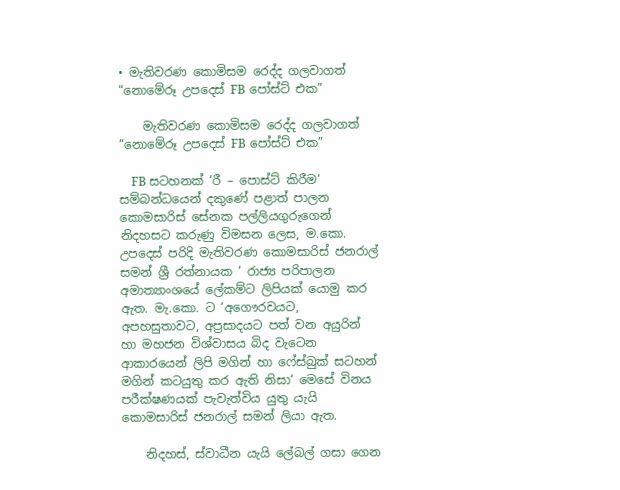• මැතිවරණ කොමිසම රෙද්ද ගලවාගත් “නොමේරූ උපදෙස් FB පෝස්ට් එක”

    මැතිවරණ කොමිසම රෙද්ද ගලවාගත් “නොමේරූ උපදෙස් FB පෝස්ට් එක”

    FB සටහනක් ‘රී – පොස්ට් කිරීම‘ සම්බන්ධයෙන් දකුණේ පළාත් පාලන කොමසාරිස් සේනක පල්ලියගුරුගෙන් නිදහසට කරුණු විමසන ලෙස, ම.කො. උපදෙස් පරිදි මැතිවරණ කොමසාරිස් ජනරාල් සමන් ශ්‍රී රත්නායක ‘ රාජ්‍ය පරිපාලන අමාත්‍යාංශයේ ලේකම්ට ලිපියක් යොමු කර ඇත. මැ.කො. ට ‘අගෞරවයට, අපහසුතාවට, අප්‍රසාදයට පත් වන අයුරින් හා මහජන විශ්වාසය බිද වැටෙන ආකාරයෙන් ලිපි මගින් හා ෆේස්බුක් සටහන් මගින් කටයුතු කර ඇති නිසා‘ මෙසේ විනය පරීක්ෂණයක් පැවැත්විය යුතු යැයි කොමසාරිස් ජනරාල් සමන් ලියා ඇත.

    නිදහස්, ස්වාධීන යැයි ලේබල් ගසා ගෙන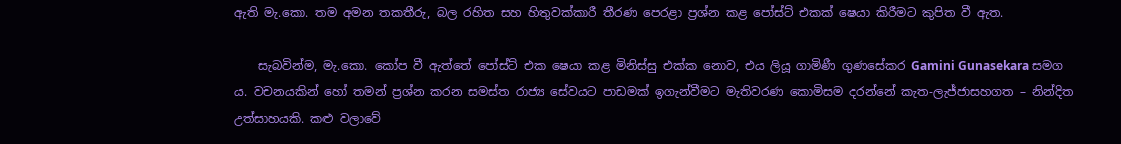ඇති මැ.කො. තම අමන තකතීරු, බල රහිත සහ හිතුවක්කාරී තීරණ පෙරළා ප්‍රශ්න කළ පෝස්ට් එකක් ෂෙයා කිරීමට කුපිත වී ඇත.

    සැබවින්ම, මැ.කො. කෝප වී ඇත්තේ පෝස්ට් එක ෂෙයා කළ මිනිස්සු එක්ක නොව, එය ලියූ ගාමිණී ගුණසේකර Gamini Gunasekara සමග ය. වචනයකින් හෝ තමන් ප්‍රශ්න කරන සමස්ත රාජ්‍ය සේවයට පාඩමක් ඉගැන්වීමට මැතිවරණ කොමිසම දරන්නේ කැත-ලැජ්ජාසහගත – නින්දිත උත්සාහයකි. කළු වලාවේ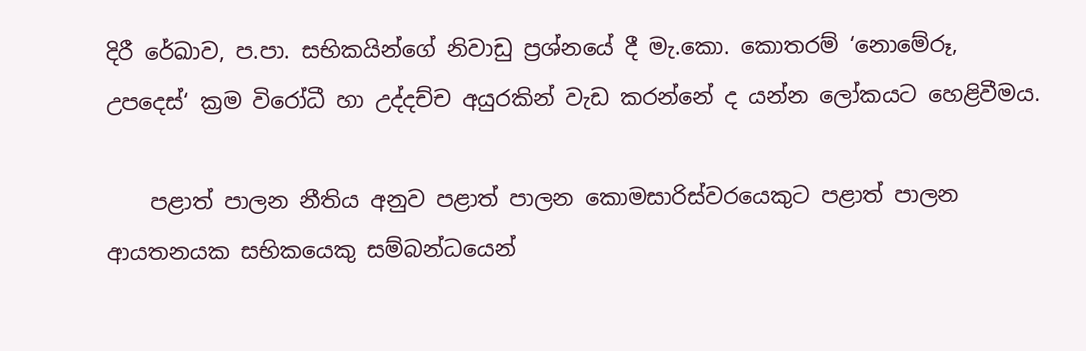දිරී රේඛාව, ප.පා. සභිකයින්ගේ නිවාඩු ප්‍රශ්නයේ දී මැ.කො. කොතරම් ‘නොමේරූ, උපදෙස්‘ ක්‍රම විරෝධී හා උද්දච්ච අයුරකින් වැඩ කරන්නේ ද යන්න ලෝකයට හෙළිවීමය.

    පළාත් පාලන නීතිය අනුව පළාත් පාලන කොමසාරිස්වරයෙකුට පළාත් පාලන ආයතනයක සභිකයෙකු සම්බන්ධයෙන්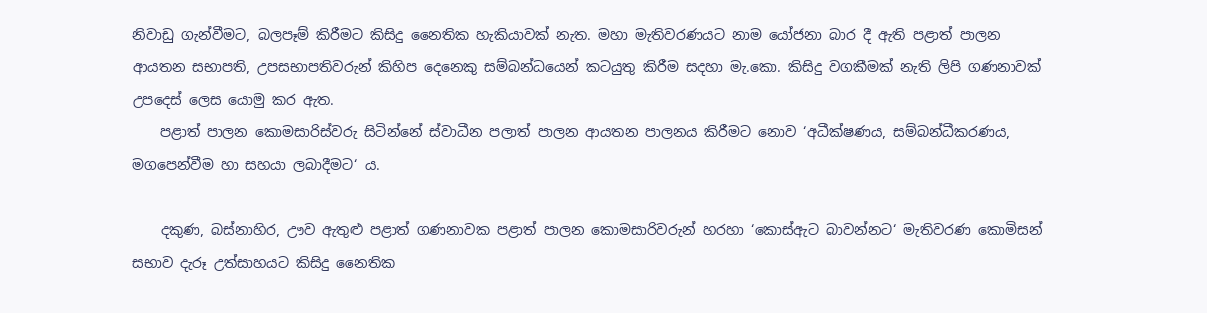නිවාඩු ගැන්වීමට, බලපෑම් කිරීමට කිසිදු නෛතික හැකියාවක් නැත. මහා මැතිවරණයට නාම යෝජනා බාර දී ඇති පළාත් පාලන ආයතන සභාපති, උපසභාපතිවරුන් කිහිප දෙනෙකු සම්බන්ධයෙන් කටයුතු කිරීම සදහා මැ.කො. කිසිදු වගකීමක් නැති ලිපි ගණනාවක් උපදෙස් ලෙස යොමු කර ඇත.
    පළාත් පාලන කොමසාරිස්වරු සිටින්නේ ස්වාධීන පලාත් පාලන ආයතන පාලනය කිරීමට නොව ‘අධීක්ෂණය, සම්බන්ධීකරණය, මගපෙන්වීම හා සහයා ලබාදීමට‘ ය.

    දකුණ, බස්නාහිර, ඌව ඇතුළු පළාත් ගණනාවක පළාත් පාලන කොමසාරිවරුන් හරහා ‘කොස්ඇට බාවන්නට‘ මැතිවරණ කොමිසන් සභාව දැරූ උත්සාහයට කිසිදු නෛතික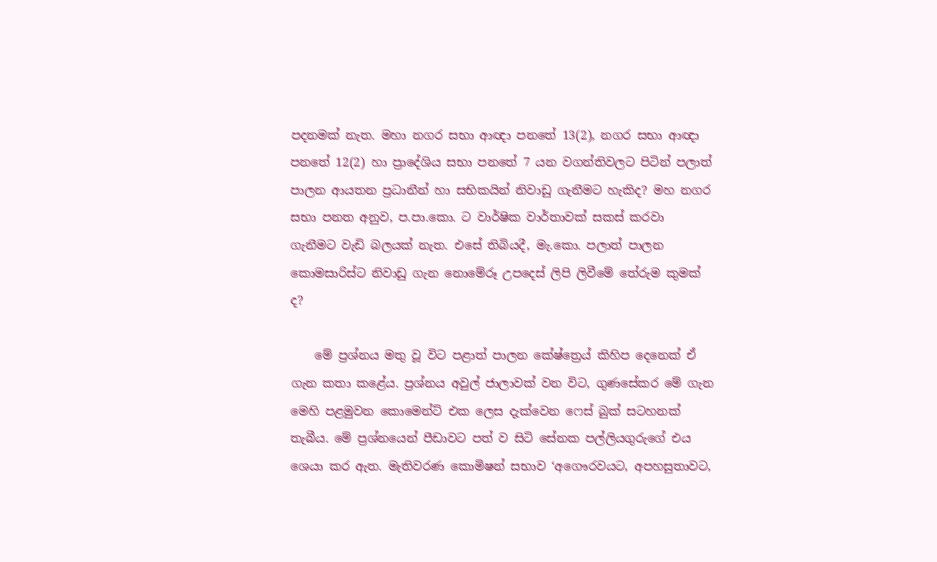පදනමක් නැත. මහා නගර සභා ආඥා පනතේ 13(2), නගර සභා ආඥා පනතේ 12(2) හා ප්‍රාදේශිය සභා පනතේ 7 යන වගන්තිවලට පිටින් පලාත් පාලන ආයතන ප්‍රධානීන් හා සභිකයින් නිවාඩු ගැනීමට හැකිද? මහ නගර සභා පනත අනුව, ප.පා.කො. ට වාර්ෂික වාර්තාවක් සකස් කරවා ගැනීමට වැඩි බලයක් නැත. එසේ තිබියදී, මැ.කො. පලාත් පාලන කොමසාරිස්ට නිවාඩු ගැන නොමේරූ උපදෙස් ලිපි ලිවීමේ තේරුම කුමක් ද?

    මේ ප්‍රශ්නය මතු වූ විට පළාත් පාලන කේෂ්ත්‍රෙය් කිහිප දෙනෙක් ඒ ගැන කතා කළේය. ප්‍රශ්නය අවුල් ජාලාවක් වන විට, ගුණසේකර මේ ගැන මෙහි පළමුවන කොමෙන්ට් එක ලෙස දැක්වෙන ෆෙස් බුක් සටහනක් තැබීය. මේ ප්‍රශ්නයෙන් පීඩාවට පත් ව සිටි සේනක පල්ලියගුරුගේ එය ශෙයා කර ඇත. මැතිවරණ කොමිෂන් සභාව ‘අගෞරවයට, අපහසුතාවට,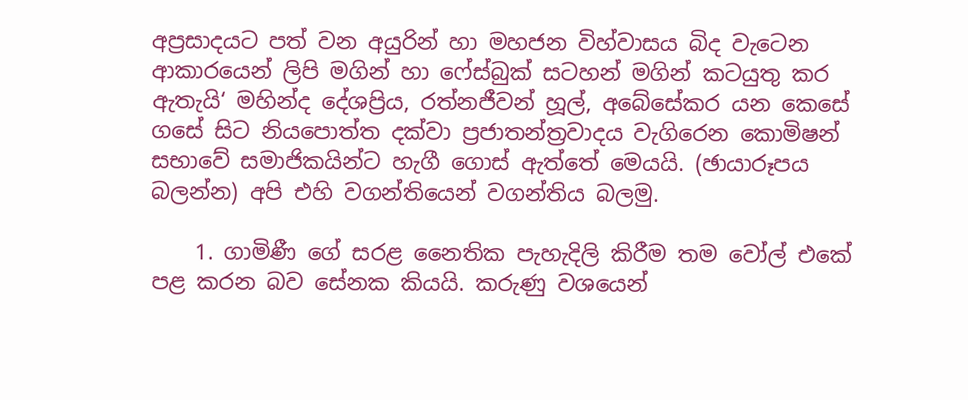අප්‍රසාදයට පත් වන අයුරින් හා මහජන විහ්වාසය බිද වැටෙන ආකාරයෙන් ලිපි මගින් හා ෆේස්බුක් සටහන් මගින් කටයුතු කර ඇතැයි‘ මහින්ද දේශප්‍රිය, රත්නජීවන් හූල්, අබේසේකර යන කෙසේ ගසේ සිට නියපොත්ත දක්වා ප්‍රජාතන්ත්‍රවාදය වැගිරෙන කොමිෂන් සභාවේ සමාජිකයින්ට හැගී ගොස් ඇත්තේ මෙයයි. (ඡායාරූපය බලන්න) අපි එහි වගන්තියෙන් වගන්තිය බලමු.

    1. ගාමිණී ගේ සරළ නෛතික පැහැදිලි කිරීම තම වෝල් එකේ පළ කරන බව සේනක කියයි. කරුණු වශයෙන්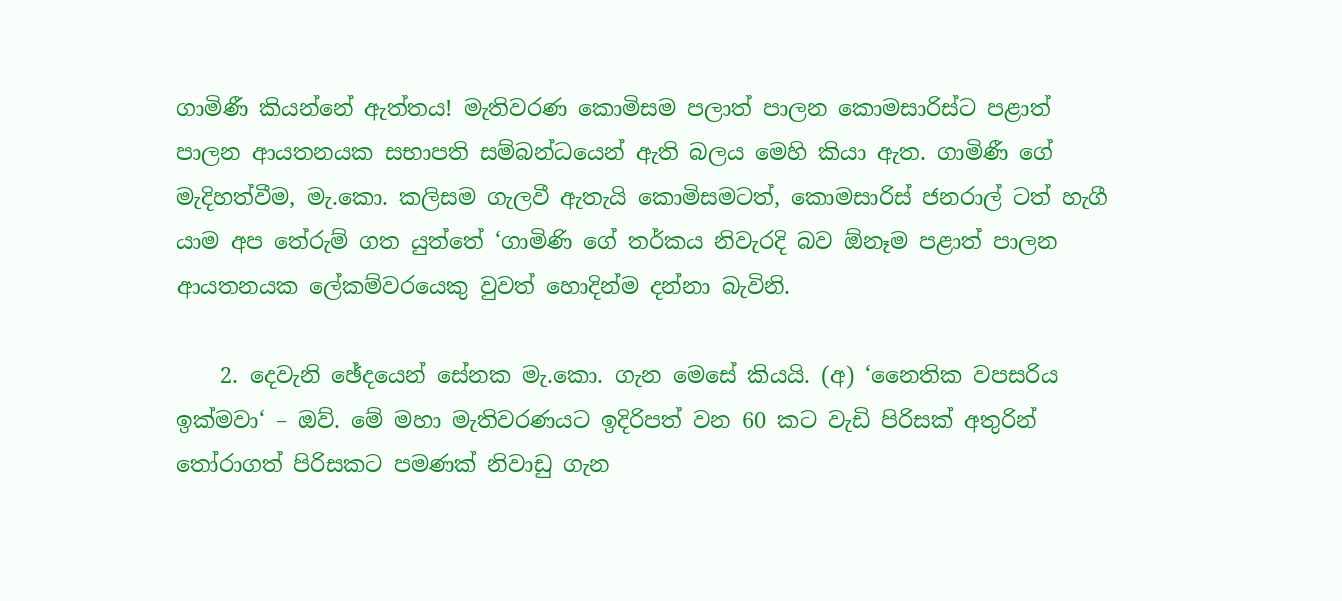ගාමිණී කියන්නේ ඇත්තය! මැතිවරණ කොමිසම පලාත් පාලන කොමසාරිස්ට පළාත් පාලන ආයතනයක සභාපති සම්බන්ධයෙන් ඇති බලය මෙහි කියා ඇත. ගාමිණී ගේ මැදිහත්වීම, මැ.කො. කලිසම ගැලවී ඇතැයි කොමිසමටත්, කොමසාරිස් ජනරාල් ටත් හැගී යාම අප තේරුම් ගත යුත්තේ ‘ගාමිණි ගේ තර්කය නිවැරදි බව ඕනෑම පළාත් පාලන ආයතනයක ලේකම්වරයෙකු වුවත් හොදින්ම දන්නා බැවිනි.

    2. දෙවැනි ඡේදයෙන් සේනක මැ.කො. ගැන මෙසේ කියයි. (අ) ‘නෛතික වපසරිය ඉක්මවා‘ – ඔව්. මේ මහා මැතිවරණයට ඉදිරිපත් වන 60 කට වැඩි පිරිසක් අතුරින් තෝරාගත් පිරිසකට පමණක් නිවාඩු ගැන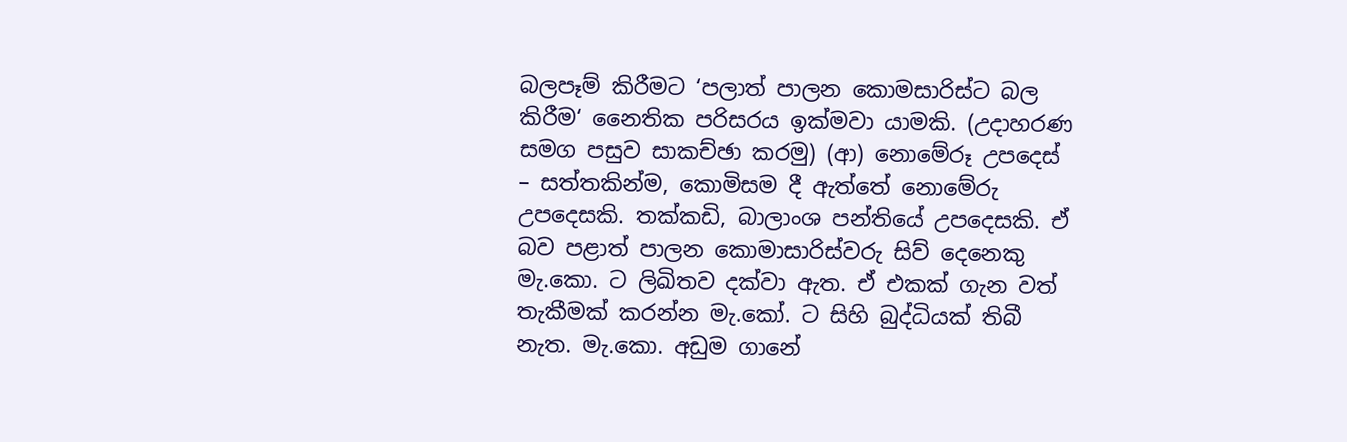බලපෑම් කිරීමට ‘පලාත් පාලන කොමසාරිස්ට බල කිරීම‘ නෛතික පරිසරය ඉක්මවා යාමකි. (උදාහරණ සමග පසුව සාකච්ඡා කරමු) (ආ) නොමේරූ උපදෙස් – සත්තකින්ම, කොමිසම දී ඇත්තේ නොමේරු උපදෙසකි. තක්කඩි, බාලාංශ පන්තියේ උපදෙසකි. ඒ බව පළාත් පාලන කොමාසාරිස්වරු සිව් දෙනෙකු මැ.කො. ට ලිඛිතව දක්වා ඇත. ඒ එකක් ගැන වත් තැකීමක් කරන්න මැ.කෝ. ට සිහි බුද්ධියක් තිබී නැත. මැ.කො. අඩුම ගානේ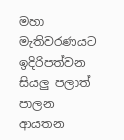මහා මැතිවරණයට ඉදිරිපත්වන සියලු පලාත් පාලන ආයතන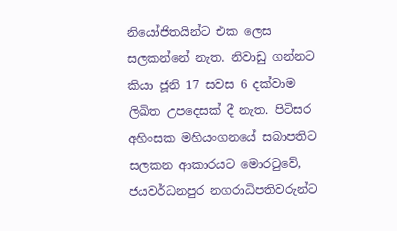නියෝජිතයින්ට එක ලෙස සලකන්නේ නැත. නිවාඩු ගන්නට කියා ජූනි 17 සවස 6 දක්වාම ලිඛිත උපදෙසක් දී නැත. පිටිසර අහිංසක මහියංගනයේ සබාපතිට සලකන ආකාරයට මොරටුවේ, ජයවර්ධනපුර නගරාධිපතිවරුන්ට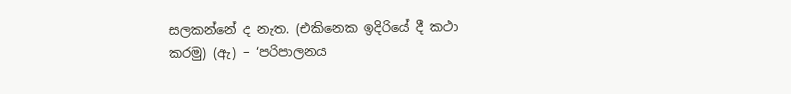සලකන්නේ ද නැත. (එකිනෙක ඉදිරියේ දී කථා කරමු) (ඇ) – ‘පරිපාලනය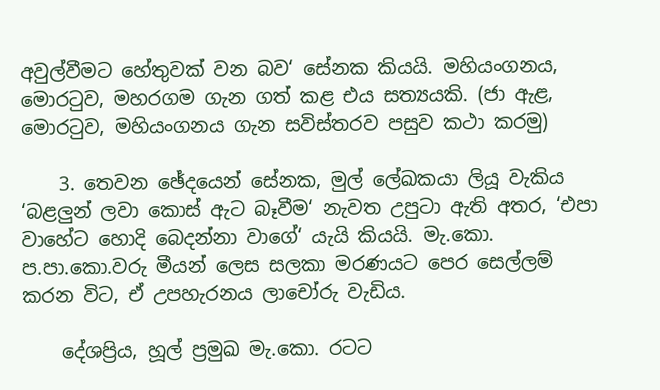අවුල්වීමට හේතුවක් වන බව‘ සේනක කියයි. මහියංගනය, මොරටුව, මහරගම ගැන ගත් කළ එය සත්‍යයකි. (ජා ඇළ, මොරටුව, මහියංගනය ගැන සවිස්තරව පසුව කථා කරමු)

    3. තෙවන ඡේදයෙන් සේනක, මුල් ලේඛකයා ලියූ වැකිය ‘බළලුන් ලවා කොස් ඇට බෑවීම‘ නැවත උපුටා ඇති අතර, ‘එපා වාහේට හොදි බෙදන්නා වාගේ‘ යැයි කියයි. මැ.කො. ප.පා.කො.වරු මීයන් ලෙස සලකා මරණයට පෙර සෙල්ලම් කරන විට, ඒ උපහැරනය ලාචෝරු වැඩිය.

    දේශප්‍රිය, හූල් ප්‍රමුඛ මැ.කො. රටට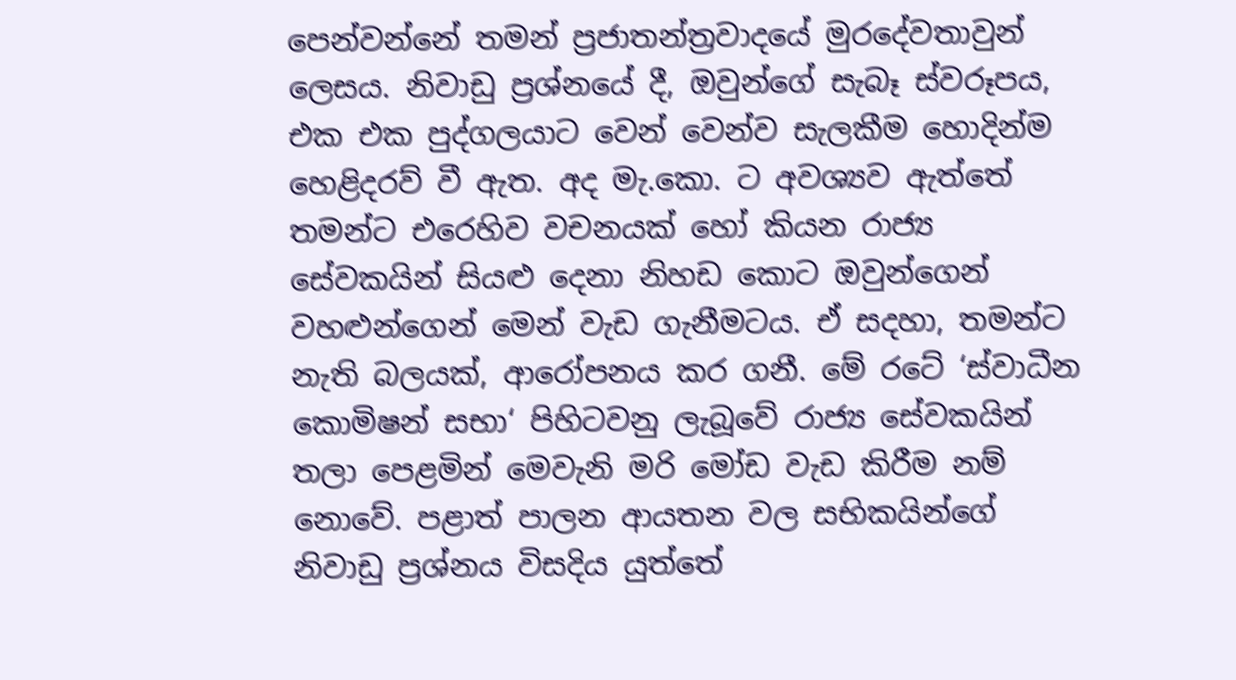පෙන්වන්නේ තමන් ප්‍රජාතන්ත්‍රවාදයේ මුරදේවතාවුන් ලෙසය. නිවාඩු ප්‍රශ්නයේ දී, ඔවුන්ගේ සැබෑ ස්වරූපය, එක එක පුද්ගලයාට වෙන් වෙන්ව සැලකීම හොදින්ම හෙළිදරව් වී ඇත. අද මැ.කො. ට අවශ්‍යව ඇත්තේ තමන්ට එරෙහිව වචනයක් හෝ කියන රාජ්‍ය සේවකයින් සියළු දෙනා නිහඩ කොට ඔවුන්ගෙන් වහළුන්ගෙන් මෙන් වැඩ ගැනීමටය. ඒ සදහා, තමන්ට නැති බලයක්, ආරෝපනය කර ගනී. මේ රටේ ‘ස්වාධීන කොමිෂන් සභා‘ පිහිටවනු ලැබූවේ රාජ්‍ය සේවකයින් තලා පෙළමින් මෙවැනි මරි මෝඩ වැඩ කිරීම නම් නොවේ. පළාත් පාලන ආයතන වල සභිකයින්ගේ නිවාඩු ප්‍රශ්නය විසදිය යුත්තේ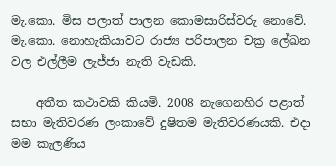මැ.කො. මිස පලාත් පාලන කොමසාරිස්වරු නොවේ. මැ.කො. නොහැකියාවට රාජ්‍ය පරිපාලන චක්‍ර ලේඛන වල එල්ලීම ලැජ්ජා නැති වැඩකි.

    අතීත කථාවකි කියමි. 2008 නැගෙනහිර පළාත් සභා මැතිවරණ ලංකාවේ දුෂිතම මැතිවරණයකි. එදා මම කැලණිය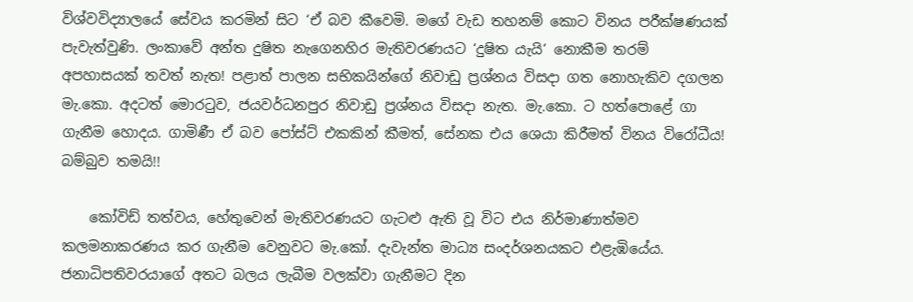විශ්වවිද්‍යාලයේ සේවය කරමින් සිට ‘ඒ බව කීවෙමි. මගේ වැඩ තහනම් කොට විනය පරීක්ෂණයක් පැවැත්වුණි. ලංකාවේ අන්ත දුෂිත නැගෙනහිර මැතිවරණයට ‘දුෂිත යැයි‘ නොකීම තරම් අපහාසයක් තවත් නැත! පළාත් පාලන සභිකයින්ගේ නිවාඩු ප්‍රශ්නය විසදා ගත නොහැකිව දගලන මැ.කො. අදටත් මොරටුව, ජයවර්ධනපුර නිවාඩු ප්‍රශ්නය විසදා නැත. මැ.කො. ට හත්පොළේ ගා ගැනීම හොදය. ගාමිණී ඒ බව පෝස්ට් එකකින් කීමත්, සේනක එය ශෙයා කිරීමත් විනය විරෝධීය! බම්බුව තමයි!!

    කෝවිඩ් තත්වය, හේතුවෙන් මැතිවරණයට ගැටළු ඇති වූ විට එය නිර්මාණාත්මව කලමනාකරණය කර ගැනීම වෙනුවට මැ.කෝ. දැවැන්ත මාධ්‍ය සංදර්ශනයකට එළැඹියේය. ජනාධිපතිවරයාගේ අතට බලය ලැබීම වලක්වා ගැනීමට දින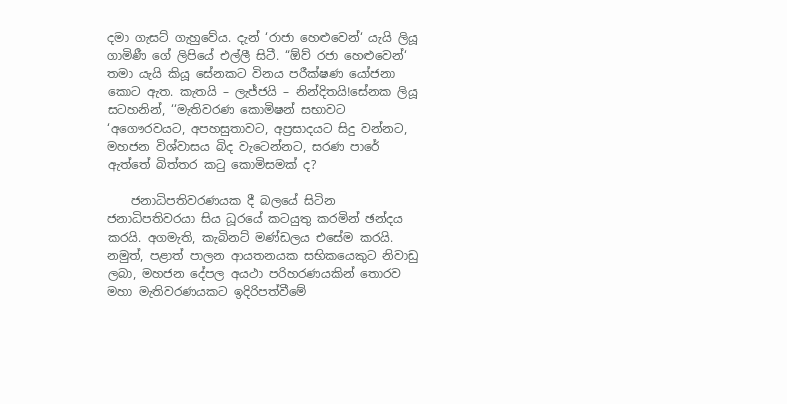දමා ගැසට් ගැහුවේය. දැන් ‘රාජා හෙළුවෙන්‘ යැයි ලියූ ගාමිණී ගේ ලිපියේ එල්ලී සිටී. “ඕව් රජා හෙළුවෙන්‘ තමා යැයි කියූ සේනකට විනය පරීක්ෂණ යෝජනා කොට ඇත. කැතයි – ලැජ්ජයි – නින්දිතයි!සේනක ලියූ සටහනින්, ‘‘මැතිවරණ කොමිෂන් සභාවට ‘අගෞරවයට, අපහසුතාවට, අප්‍රසාදයට සිදු වන්නට, මහජන විශ්වාසය බිද වැටෙන්නට, සරණ පාරේ ඇත්තේ බිත්තර කටු කොමිසමක් ද?

    ජනාධිපතිවරණයක දී බලයේ සිටින ජනාධිපතිවරයා සිය ධූරයේ කටයුතු කරමින් ඡන්දය කරයි. අගමැති, කැබිනට් මණ්ඩලය එසේම කරයි. නමුත්, පළාත් පාලන ආයතනයක සභිකයෙකුට නිවාඩු ලබා, මහජන දේපල අයථා පරිහරණයකින් තොරව මහා මැතිවරණයකට ඉදිරිපත්වීමේ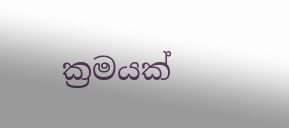ක්‍රමයක්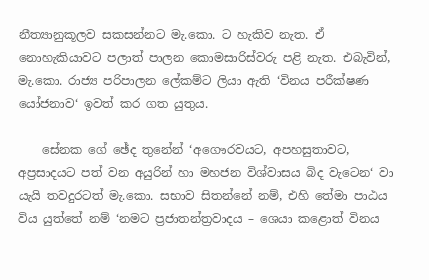නීත්‍යානුකූලව සකසන්නට මැ.කො. ට හැකිව නැත. ඒ නොහැකියාවට පලාත් පාලන කොමසාරිස්වරු පළි නැත. එබැවින්, මැ.කො. රාජ්‍ය පරිපාලන ලේකම්ට ලියා ඇති ‘විනය පරීක්ෂණ යෝජනාව‘ ඉවත් කර ගත යුතුය.

    සේනක ගේ ඡේද තුනේන් ‘අගෞරවයට, අපහසුතාවට, අප්‍රසාදයට පත් වන අයුරින් හා මහජන විශ්වාසය බිද වැටෙන‘ වා යැයි තවදුරටත් මැ.කො. සභාව සිතන්නේ නම්, එහි තේමා පාඨය විය යුත්තේ නම් ‘නමට ප්‍රජාතන්ත්‍රවාදය – ශෙයා කළොත් විනය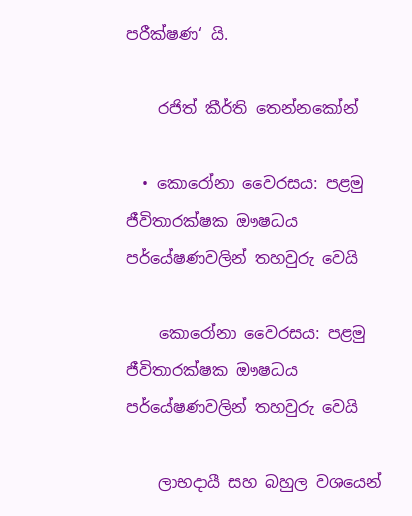පරීක්ෂණ‘ යි.

    රජිත් කීර්ති තෙන්නකෝන්

  • කොරෝනා වෛරසය: පළමු ජීවිතාරක්ෂක ඖෂධය පර්යේෂණවලින් තහවුරු වෙයි

    කොරෝනා වෛරසය: පළමු ජීවිතාරක්ෂක ඖෂධය පර්යේෂණවලින් තහවුරු වෙයි

    ලාභදායී සහ බහුල වශයෙන්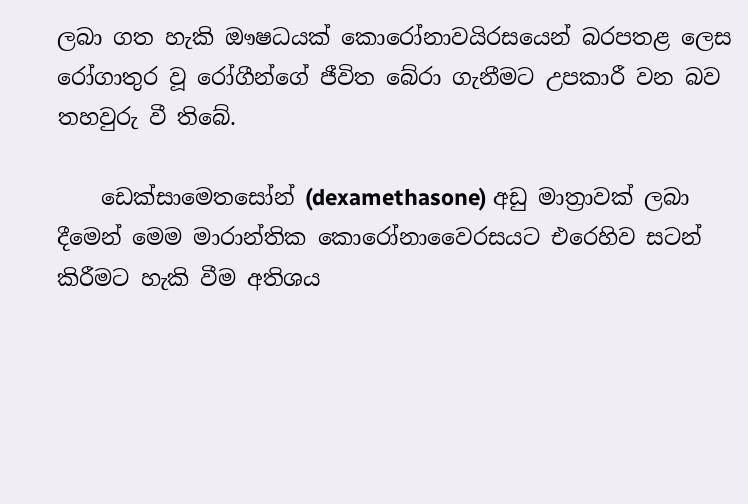ලබා ගත හැකි ඖෂධයක් කොරෝනාවයිරසයෙන් බරපතළ ලෙස රෝගාතුර වූ රෝගීන්ගේ ජීවිත බේරා ගැනීමට උපකාරී වන බව තහවුරු වී තිබේ.

    ඩෙක්සාමෙතසෝන් (dexamethasone) අඩු මාත්‍රාවක් ලබා දීමෙන් මෙම මාරාන්තික කොරෝනාවෛරසයට එරෙහිව සටන් කිරීමට හැකි වීම අතිශය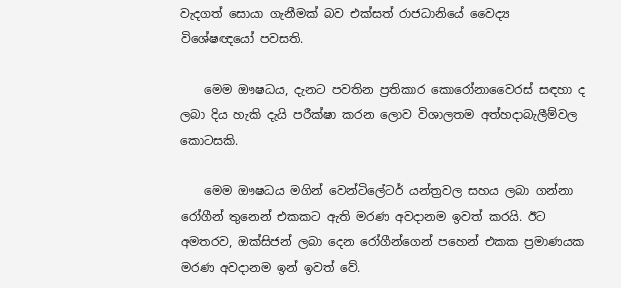වැදගත් සොයා ගැනීමක් බව එක්සත් රාජධානියේ වෛද්‍ය විශේෂඥයෝ පවසති.

    මෙම ඖෂධය, දැනට පවතින ප්‍රතිකාර කොරෝනාවෛරස් සඳහා ද ලබා දිය හැකි දැයි පරීක්ෂා කරන ලොව විශාලතම අත්හදාබැලීම්වල කොටසකි.

    මෙම ඖෂධය මගින් වෙන්ටිලේටර් යන්ත්‍රවල සහය ලබා ගන්නා රෝගීන් තුනෙන් එකකට ඇති මරණ අවදානම ඉවත් කරයි. ඊට අමතරව, ඔක්සිජන් ලබා දෙන රෝගීන්ගෙන් පහෙන් එකක ප්‍රමාණයක මරණ අවදානම ඉන් ඉවත් වේ.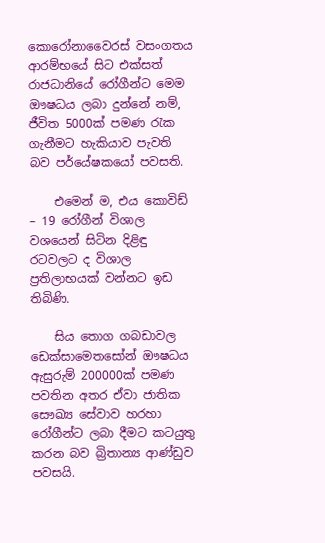කොරෝනාවෛරස් වසංගතය ආරම්භයේ සිට එක්සත් රාජධානියේ රෝගීන්ට මෙම ඖෂධය ලබා දුන්නේ නම්, ජීවිත 5000ක් පමණ රැක ගැනීමට හැකියාව පැවති බව පර්යේෂකයෝ පවසති.

    එමෙන් ම, එය කොවිඩ් – 19 රෝගීන් විශාල වශයෙන් සිටින දිළිඳු රටවලට ද විශාල ප්‍රතිලාභයක් වන්නට ඉඩ තිබිණි.

    සිය තොග ගබඩාවල ඩෙක්සාමෙතසෝන් ඖෂධය ඇසුරුම් 200000ක් පමණ පවතින අතර ඒවා ජාතික සෞඛ්‍ය සේවාව හරහා රෝගීන්ට ලබා දීමට කටයුතු කරන බව බ්‍රිතාන්‍ය ආණ්ඩුව පවසයි.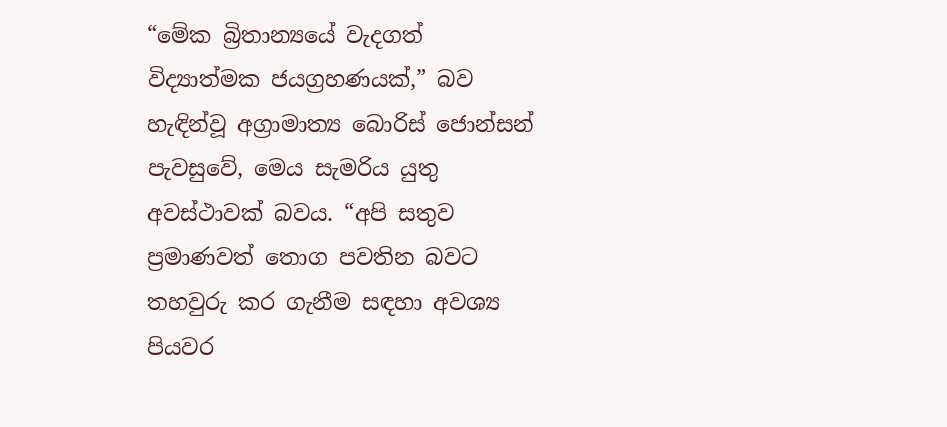“මේක බ්‍රිතාන්‍යයේ වැදගත් විද්‍යාත්මක ජයග්‍රහණයක්,” බව හැඳින්වූ අග්‍රාමාත්‍ය බොරිස් ජොන්සන් පැවසුවේ, මෙය සැමරිය යුතු අවස්ථාවක් බවය. “අපි සතුව ප්‍රමාණවත් තොග පවතින බවට තහවුරු කර ගැනීම සඳහා අවශ්‍ය පියවර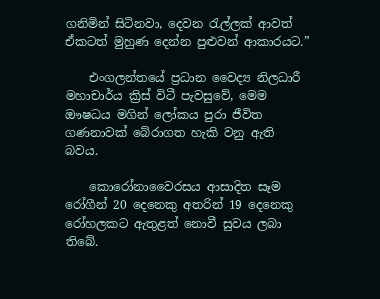ගනිමින් සිටිනවා, දෙවන රැල්ලක් ආවත් ඒකටත් මුහුණ දෙන්න පුළුවන් ආකාරයට.”

    එංගලන්තයේ ප්‍රධාන වෛද්‍ය නිලධාරී මහාචාර්ය ක්‍රිස් විටී පැවසුවේ, මෙම ඖෂධය මගින් ලෝකය පුරා ජීවිත ගණනාවක් බේරාගත හැකි වනු ඇති බවය.

    කොරෝනාවෛරසය ආසාදිත සෑම රෝගීන් 20 දෙනෙකු අතරින් 19 දෙනෙකු රෝහලකට ඇතුළත් නොවී සුවය ලබා තිබේ.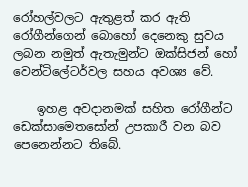රෝහල්වලට ඇතුළත් කර ඇති රෝගීන්ගෙන් බොහෝ දෙනෙකු සුවය ලබන නමුත් ඇතැමුන්ට ඔක්සිජන් හෝ වෙන්ටිලේටර්වල සහය අවශ්‍ය වේ.

    ඉහළ අවදානමක් සහිත රෝගීන්ට ඩෙක්සාමෙතසෝන් උපකාරී වන බව පෙනෙන්නට තිබේ.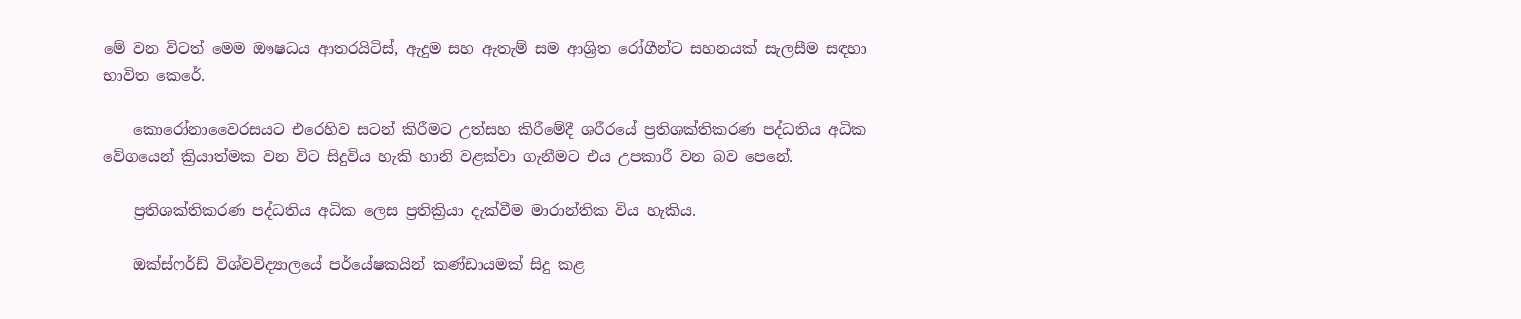මේ වන විටත් මෙම ඖෂධය ආතරයිටිස්, ඇදුම සහ ඇතැම් සම ආශ්‍රිත රෝගීන්ට සහනයක් සැලසීම සඳහා භාවිත කෙරේ.

    කොරෝනාවෛරසයට එරෙහිව සටන් කිරීමට උත්සහ කිරීමේදී ශරීරයේ ප්‍රතිශක්තිකරණ පද්ධතිය අධික වේගයෙන් ක්‍රියාත්මක වන විට සිදුවිය හැකි හානි වළක්වා ගැනීමට එය උපකාරී වන බව පෙනේ.

    ප්‍රතිශක්තිකරණ පද්ධතිය අධික ලෙස ප්‍රතික්‍රියා දැක්වීම මාරාන්තික විය හැකිය.

    ඔක්ස්ෆර්ඩ් විශ්වවිද්‍යාලයේ පර්යේෂකයින් කණ්ඩායමක් සිදු කළ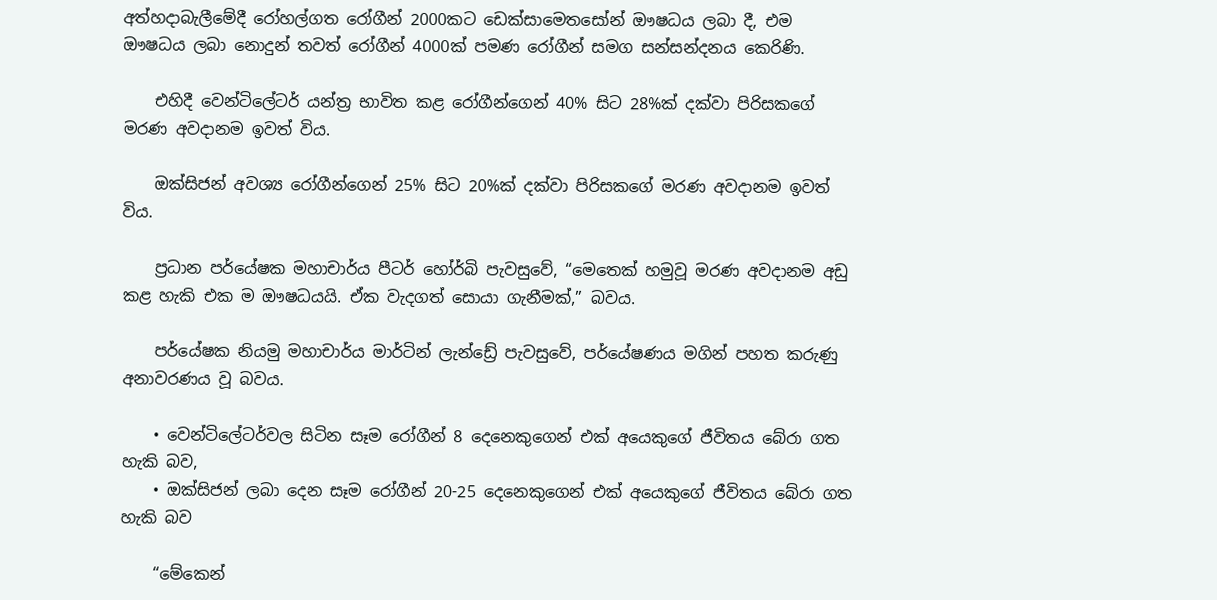අත්හදාබැලීමේදී රෝහල්ගත රෝගීන් 2000කට ඩෙක්සාමෙතසෝන් ඖෂධය ලබා දී, එම ඖෂධය ලබා නොදුන් තවත් රෝගීන් 4000ක් පමණ රෝගීන් සමග සන්සන්දනය කෙරිණි.

    එහිදී වෙන්ටිලේටර් යන්ත්‍ර භාවිත කළ රෝගීන්ගෙන් 40% සිට 28%ක් දක්වා පිරිසකගේ මරණ අවදානම ඉවත් විය.

    ඔක්සිජන් අවශ්‍ය රෝගීන්ගෙන් 25% සිට 20%ක් දක්වා පිරිසකගේ මරණ අවදානම ඉවත් විය.

    ප්‍රධාන පර්යේෂක මහාචාර්ය පීටර් හෝර්බි පැවසුවේ, “මෙතෙක් හමුවූ මරණ අවදානම අඩු කළ හැකි එක ම ඖෂධයයි. ඒක වැදගත් සොයා ගැනීමක්,” බවය.

    පර්යේෂක නියමු මහාචාර්ය මාර්ටින් ලැන්ඩ්‍රේ පැවසුවේ, පර්යේෂණය මගින් පහත කරුණු අනාවරණය වූ බවය.

    • වෙන්ටිලේටර්වල සිටින සෑම රෝගීන් 8 දෙනෙකුගෙන් එක් අයෙකුගේ ජීවිතය බේරා ගත හැකි බව,
    • ඔක්සිජන් ලබා දෙන සෑම රෝගීන් 20-25 දෙනෙකුගෙන් එක් අයෙකුගේ ජීවිතය බේරා ගත හැකි බව

    “මේකෙන්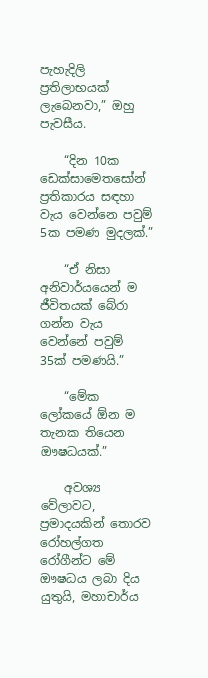පැහැදිලි ප්‍රතිලාභයක් ලැබෙනවා,” ඔහු පැවසීය.

    “දින 10ක ඩෙක්සාමෙතසෝන් ප්‍රතිකාරය සඳහා වැය වෙන්නෙ පවුම් 5ක පමණ මුදලක්.”

    “ඒ නිසා අනිවාර්යයෙන් ම ජීවිතයක් බේරා ගන්න වැය වෙන්නේ පවුම් 35ක් පමණයි.”

    “මේක ලෝකයේ ඕන ම තැනක තියෙන ඖෂධයක්.”

    අවශ්‍ය වේලාවට, ප්‍රමාදයකින් තොරව රෝහල්ගත රෝගීන්ට මේ ඖෂධය ලබා දිය යුතුයි, මහාචාර්ය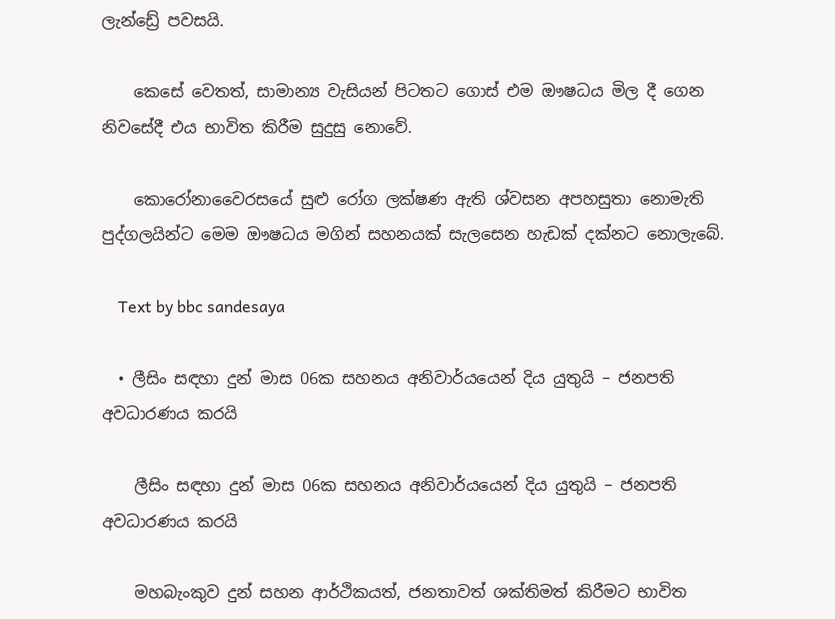ලැන්ඩ්‍රේ පවසයි.

    කෙසේ වෙතත්, සාමාන්‍ය වැසියන් පිටතට ගොස් එම ඖෂධය මිල දී ගෙන නිවසේදී එය භාවිත කිරීම සුදුසු නොවේ.

    කොරෝනාවෛරසයේ සුළු රෝග ලක්ෂණ ඇති ශ්වසන අපහසුතා නොමැති පුද්ගලයින්ට මෙම ඖෂධය මගින් සහනයක් සැලසෙන හැඩක් දක්නට නොලැබේ.

    Text by bbc sandesaya

  • ලීසිං සඳහා දුන් මාස 06ක සහනය අනිවාර්යයෙන් දිය යුතුයි – ජනපති අවධාරණය කරයි

    ලීසිං සඳහා දුන් මාස 06ක සහනය අනිවාර්යයෙන් දිය යුතුයි – ජනපති අවධාරණය කරයි

    මහබැංකුව දුන් සහන ආර්ථිකයත්, ජනතාවත් ශක්තිමත් කිරීමට භාවිත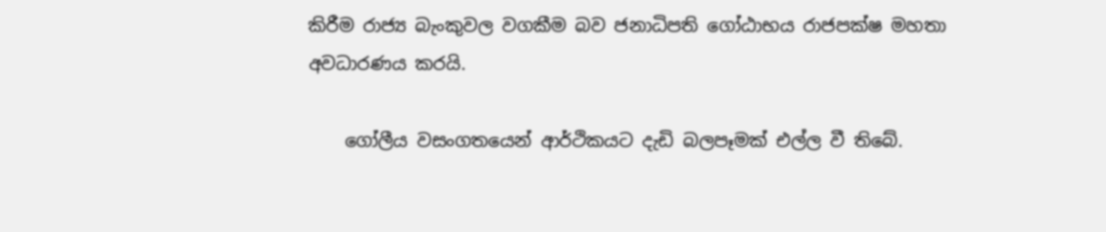කිරීම රාජ්‍ය බැංකුවල වගකීම බව ජනාධිපති ගෝඨාභය රාජපක්ෂ මහතා අවධාරණය කරයි.

    ගෝලීය වසංගතයෙන් ආර්ථිකයට දැඩි බලපෑමක් එල්ල වී තිබේ.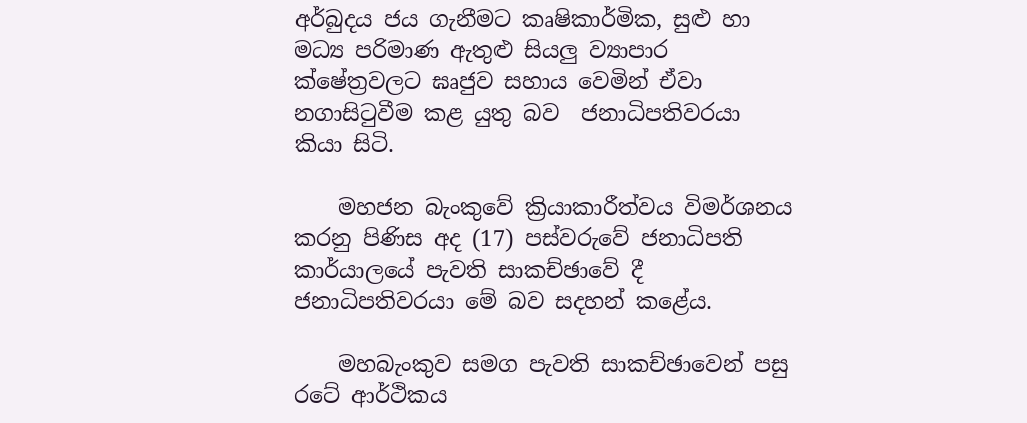අර්බුදය ජය ගැනීමට කෘෂිකාර්මික, සුළු හා මධ්‍ය පරිමාණ ඇතුළු සියලු ව්‍යාපාර ක්ෂේත්‍රවලට ඝෘජුව සහාය වෙමින් ඒවා නගාසිටුවීම කළ යුතු බව  ජනාධිපතිවරයා කියා සිටි.

    මහජන බැංකුවේ ක්‍රියාකාරීත්වය විමර්ශනය කරනු පිණිස අද (17) පස්වරුවේ ජනාධිපති කාර්යාලයේ පැවති සාකච්ඡාවේ දී ජනාධිපතිවරයා මේ බව සදහන් කළේය.

    මහබැංකුව සමග පැවති සාකච්ඡාවෙන් පසු රටේ ආර්ථිකය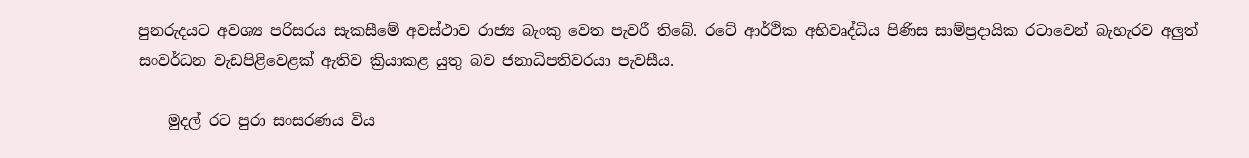පුනරුදයට අවශ්‍ය පරිසරය සැකසීමේ අවස්ථාව රාජ්‍ය බැංකු වෙත පැවරී තිබේ. රටේ ආර්ථික අභිවෘද්ධිය පිණිස සාම්ප්‍රදායික රටාවෙන් බැහැරව අලුත් සංවර්ධන වැඩපිළිවෙළක් ඇතිව ක්‍රියාකළ යුතු බව ජනාධිපතිවරයා පැවසීය.

    මුදල් රට පුරා සංසරණය විය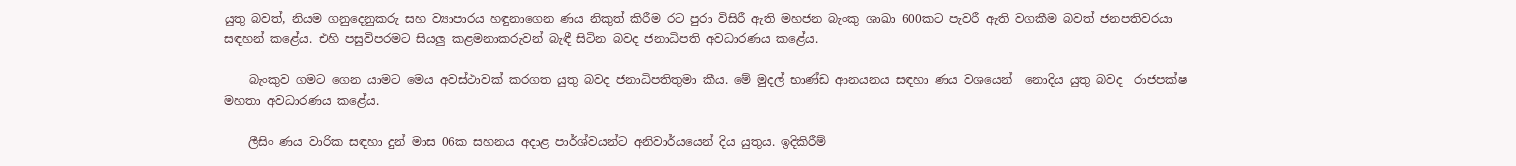යුතු බවත්, නියම ගනුදෙනුකරු සහ ව්‍යාපාරය හඳුනාගෙන ණය නිකුත් කිරීම රට පුරා විසිරී ඇති මහජන බැංකු ශාඛා 600කට පැවරී ඇති වගකීම බවත් ජනපතිවරයා සඳහන් කළේය. එහි පසුවිපරමට සියලු කළමනාකරුවන් බැඳී සිටින බවද ජනාධිපති අවධාරණය කළේය.

    බැංකුව ගමට ගෙන යාමට මෙය අවස්ථාවක් කරගත යුතු බවද ජනාධිපතිතුමා කීය. මේ මුදල් භාණ්ඩ ආනයනය සඳහා ණය වශයෙන්  නොදිය යුතු බවද  රාජපක්ෂ මහතා අවධාරණය කළේය.

    ලීසිං ණය වාරික සඳහා දුන් මාස 06ක සහනය අදාළ පාර්ශ්වයන්ට අනිවාර්යයෙන් දිය යුතුය. ඉදිකිරීම්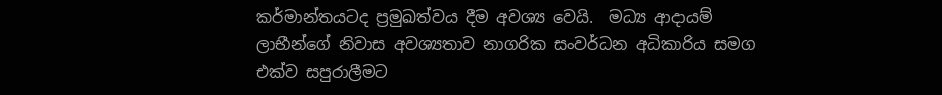කර්මාන්තයටද ප්‍රමුඛත්වය දීම අවශ්‍ය වෙයි.  මධ්‍ය ආදායම් ලාභීන්ගේ නිවාස අවශ්‍යතාව නාගරික සංවර්ධන අධිකාරිය සමග එක්ව සපුරාලීමට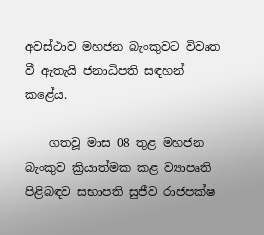අවස්ථාව මහජන බැංකුවට විවෘත වී ඇතැයි ජනාධිපති සඳහන් කළේය.

    ගතවූ මාස 08 තුළ මහජන බැංකුව ක්‍රියාත්මක කළ ව්‍යාපෘති පිළිබඳව සභාපති සුජීව රාජපක්ෂ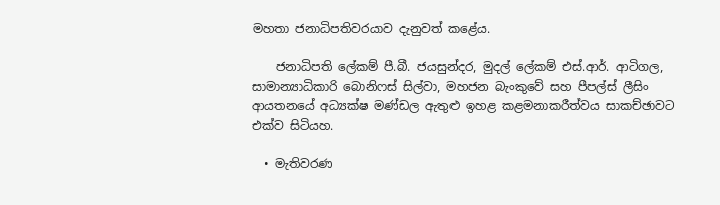මහතා ජනාධිපතිවරයාව දැනුවත් කළේය.

    ජනාධිපති ලේකම් පී.බී. ජයසුන්දර, මුදල් ලේකම් එස්.ආර්. ආටිගල,  සාමාන්‍යාධිකාරි බොනිෆස් සිල්වා, මහජන බැංකුවේ සහ පීපල්ස් ලීසිං ආයතනයේ අධ්‍යක්ෂ මණ්ඩල ඇතුළු ඉහළ කළමනාකරීත්වය සාකච්ඡාවට එක්ව සිටියහ.

  • මැතිවරණ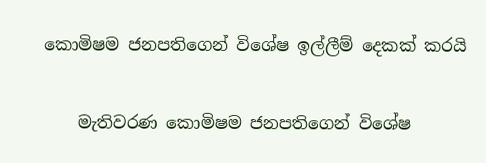කොමිෂම ජනපතිගෙන් විශේෂ ඉල්ලීම් දෙකක් කරයි

    මැතිවරණ කොමිෂම ජනපතිගෙන් විශේෂ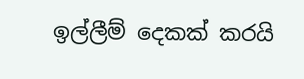ඉල්ලීම් දෙකක් කරයි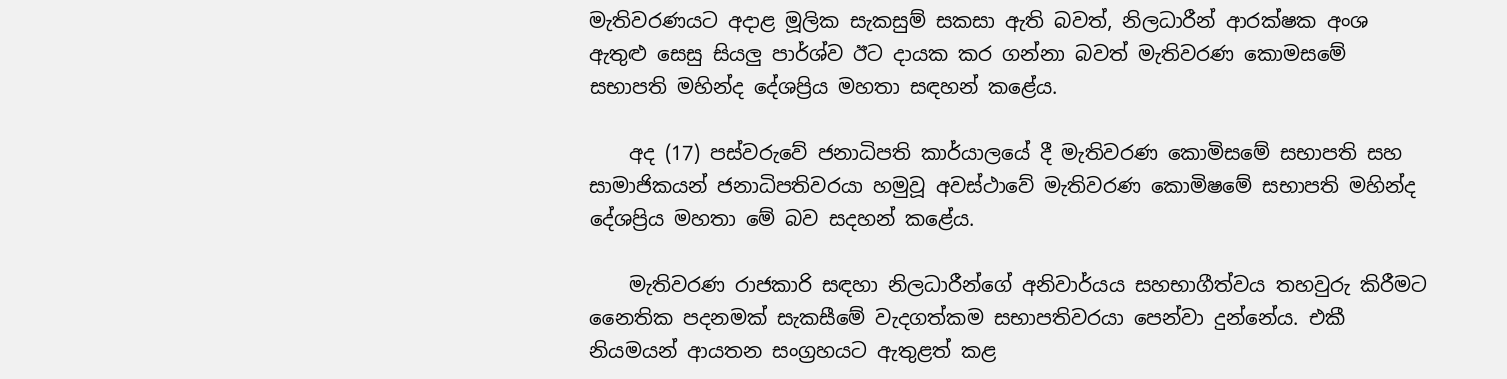මැතිවරණයට අදාළ මූලික සැකසුම් සකසා ඇති බවත්, නිලධාරීන් ආරක්ෂක අංශ ඇතුළු සෙසු සියලු පාර්ශ්ව ඊට දායක කර ගන්නා බවත් මැතිවරණ කොමසමේ සභාපති මහින්ද දේශප්‍රිය මහතා සඳහන් කළේය.

    අද (17) පස්වරුවේ ජනාධිපති කාර්යාලයේ දී මැතිවරණ කොමිසමේ සභාපති සහ සාමාජිකයන් ජනාධිපතිවරයා හමුවූ අවස්ථාවේ මැතිවරණ කොමිෂමේ සභාපති මහින්ද දේශප්‍රිය මහතා මේ බව සදහන් කළේය.

    මැතිවරණ රාජකාරි සඳහා නිලධාරීන්ගේ අනිවාර්යය සහභාගීත්වය තහවුරු කිරීමට නෛතික පදනමක් සැකසීමේ වැදගත්කම සභාපතිවරයා පෙන්වා දුන්නේය. එකී නියමයන් ආයතන සංග්‍රහයට ඇතුළත් කළ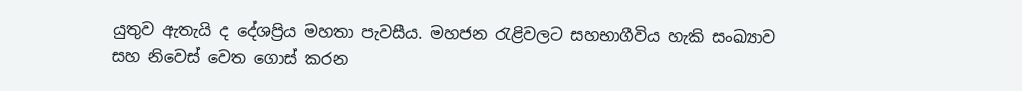යුතුව ඇතැයි ද දේශප්‍රිය මහතා පැවසීය. මහජන රැළිවලට සහභාගීවිය හැකි සංඛ්‍යාව සහ නිවෙස් වෙත ගොස් කරන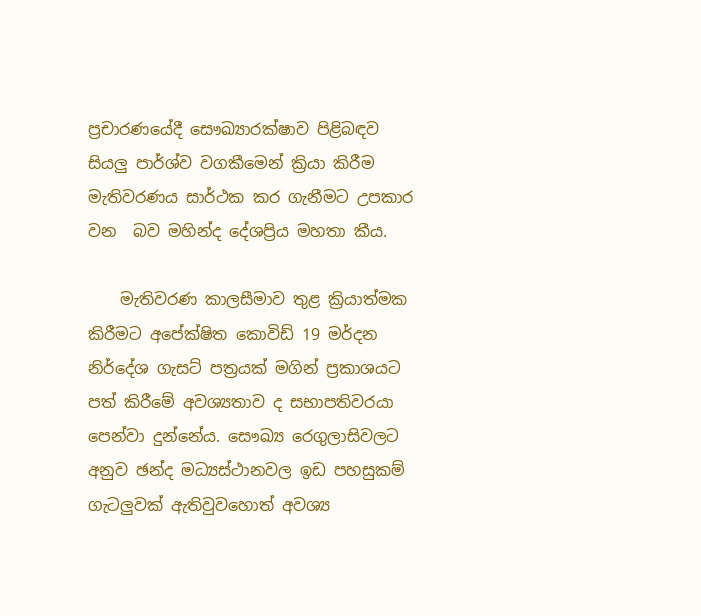ප්‍රචාරණයේදී සෞඛ්‍යාරක්ෂාව පිළිබඳව සියලු පාර්ශ්ව වගකීමෙන් ක්‍රියා කිරීම මැතිවරණය සාර්ථක කර ගැනීමට උපකාර වන  බව මහින්ද දේශප්‍රිය මහතා කීය.

    මැතිවරණ කාලසීමාව තුළ ක්‍රියාත්මක කිරීමට අපේක්ෂිත කොවිඩ් 19 මර්දන නිර්දේශ ගැසට් පත්‍රයක් මගින් ප්‍රකාශයට පත් කිරීමේ අවශ්‍යතාව ද සභාපතිවරයා පෙන්වා දුන්නේය. සෞඛ්‍ය රෙගුලාසිවලට අනුව ඡන්ද මධ්‍යස්ථානවල ඉඩ පහසුකම් ගැටලුවක් ඇතිවුවහොත් අවශ්‍ය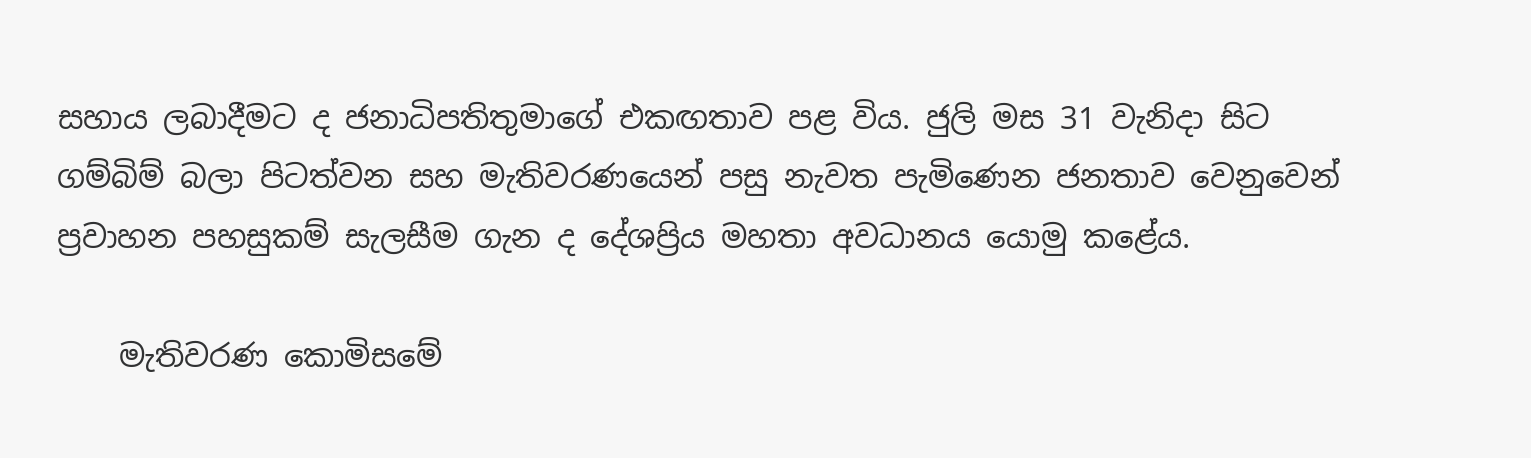සහාය ලබාදීමට ද ජනාධිපතිතුමාගේ එකඟතාව පළ විය. ජුලි මස 31 වැනිදා සිට ගම්බිම් බලා පිටත්වන සහ මැතිවරණයෙන් පසු නැවත පැමිණෙන ජනතාව වෙනුවෙන් ප්‍රවාහන පහසුකම් සැලසීම ගැන ද දේශප්‍රිය මහතා අවධානය යොමු කළේය.

    මැතිවරණ කොමිසමේ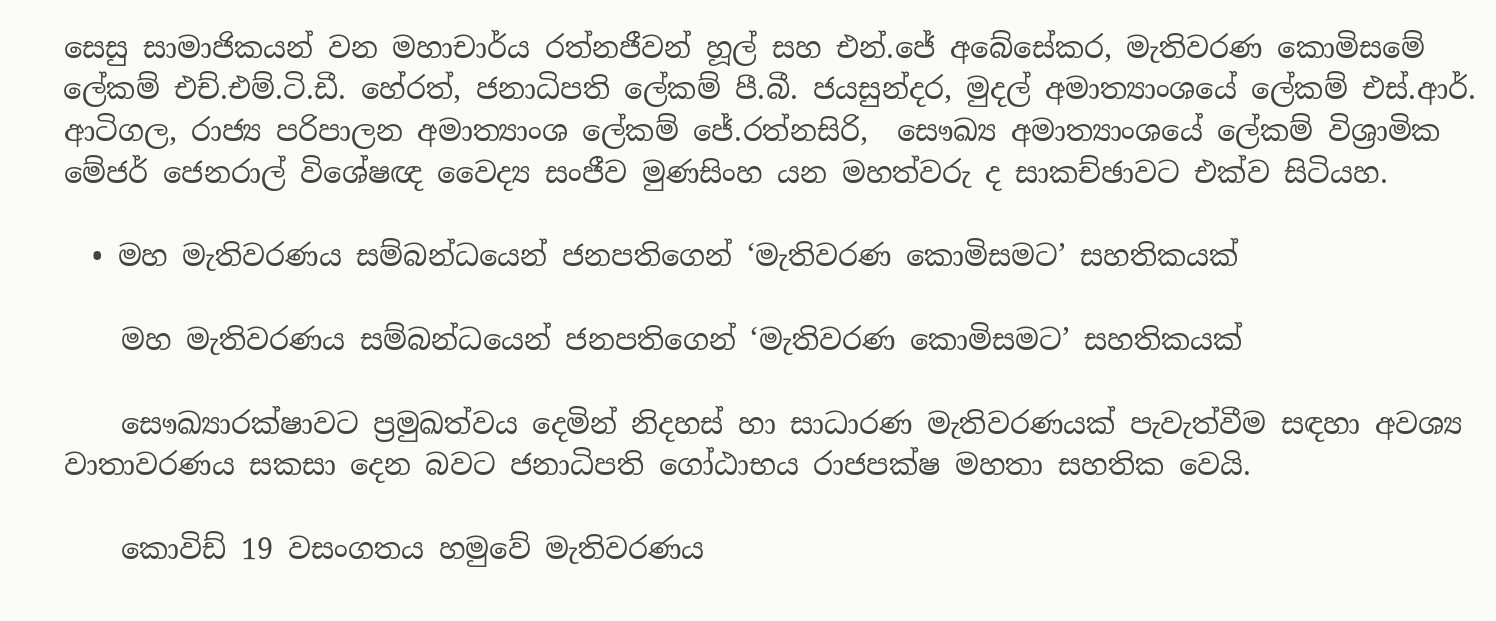සෙසු සාමාජිකයන් වන මහාචාර්ය රත්නජීවන් හූල් සහ එන්.ජේ අබේසේකර, මැතිවරණ කොමිසමේ ලේකම් එච්.එම්.ටි.ඩී. හේරත්, ජනාධිපති ලේකම් පී.බී. ජයසුන්දර, මුදල් අමාත්‍යාංශයේ ලේකම් එස්.ආර්. ආටිගල, රාජ්‍ය පරිපාලන අමාත්‍යාංශ ලේකම් ජේ.රත්නසිරි,  සෞඛ්‍ය අමාත්‍යාංශයේ ලේකම් විශ්‍රාමික මේජර් ජෙනරාල් විශේෂඥ වෛද්‍ය සංජීව මුණසිංහ යන මහත්වරු ද සාකච්ඡාවට එක්ව සිටියහ.

  • මහ මැතිවරණය සම්බන්ධයෙන් ජනපතිගෙන් ‘මැතිවරණ කොමිසමට’ සහතිකයක්

    මහ මැතිවරණය සම්බන්ධයෙන් ජනපතිගෙන් ‘මැතිවරණ කොමිසමට’ සහතිකයක්

    සෞඛ්‍යාරක්ෂාවට ප්‍රමුඛත්වය දෙමින් නිදහස් හා සාධාරණ මැතිවරණයක් පැවැත්වීම සඳහා අවශ්‍ය වාතාවරණය සකසා දෙන බවට ජනාධිපති ගෝඨාභය රාජපක්ෂ මහතා සහතික වෙයි.

    කොවිඩ් 19 වසංගතය හමුවේ මැතිවරණය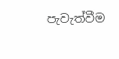පැවැත්වීම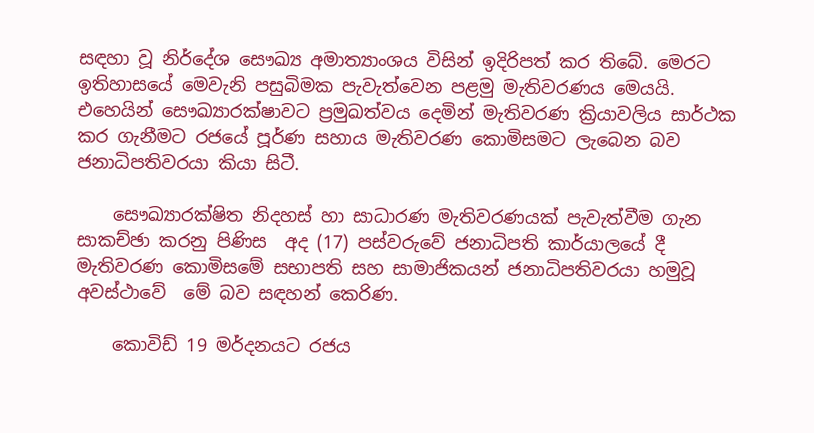සඳහා වූ නිර්දේශ සෞඛ්‍ය අමාත්‍යාංශය විසින් ඉදිරිපත් කර තිබේ. මෙරට ඉතිහාසයේ මෙවැනි පසුබිමක පැවැත්වෙන පළමු මැතිවරණය මෙයයි. එහෙයින් සෞඛ්‍යාරක්ෂාවට ප්‍රමුඛත්වය දෙමින් මැතිවරණ ක්‍රියාවලිය සාර්ථක කර ගැනීමට රජයේ පූර්ණ සහාය මැතිවරණ කොමිසමට ලැබෙන බව ජනාධිපතිවරයා කියා සිටී.

    සෞඛ්‍යාරක්ෂිත නිදහස් හා සාධාරණ මැතිවරණයක් පැවැත්වීම ගැන සාකච්ඡා කරනු පිණිස  අද (17) පස්වරුවේ ජනාධිපති කාර්යාලයේ දී මැතිවරණ කොමිසමේ සභාපති සහ සාමාජිකයන් ජනාධිපතිවරයා හමුවූ අවස්ථාවේ  මේ බව සඳහන් කෙරිණ.

    කොවිඩ් 19 මර්දනයට රජය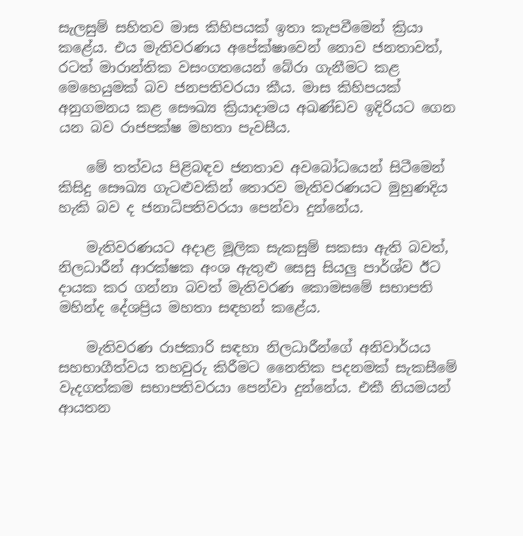සැලසුම් සහිතව මාස කිහිපයක් ඉතා කැපවීමෙන් ක්‍රියා කළේය. එය මැතිවරණය අපේක්ෂාවෙන් නොව ජනතාවත්, රටත් මාරාන්තික වසංගතයෙන් බේරා ගැනීමට කළ  මෙහෙයුමක් බව ජනපතිවරයා කීය. මාස කිහිපයක් අනුගමනය කළ සෞඛ්‍ය ක්‍රියාදාමය අඛණ්ඩව ඉදිරියට ගෙන යන බව රාජපක්ෂ මහතා පැවසීය.

    මේ තත්වය පිළිබඳව ජනතාව අවබෝධයෙන් සිටීමෙන් කිසිදු සෞඛ්‍ය ගැටළුවකින් තොරව මැතිවරණයට මුහුණදිය හැකි බව ද ජනාධිපතිවරයා පෙන්වා දුන්නේය.

    මැතිවරණයට අදාළ මූලික සැකසුම් සකසා ඇති බවත්, නිලධාරීන් ආරක්ෂක අංශ ඇතුළු සෙසු සියලු පාර්ශ්ව ඊට දායක කර ගන්නා බවත් මැතිවරණ කොමසමේ සභාපති මහින්ද දේශප්‍රිය මහතා සඳහන් කළේය.

    මැතිවරණ රාජකාරි සඳහා නිලධාරීන්ගේ අනිවාර්යය සහභාගීත්වය තහවුරු කිරීමට නෛතික පදනමක් සැකසීමේ වැදගත්කම සභාපතිවරයා පෙන්වා දුන්නේය. එකී නියමයන් ආයතන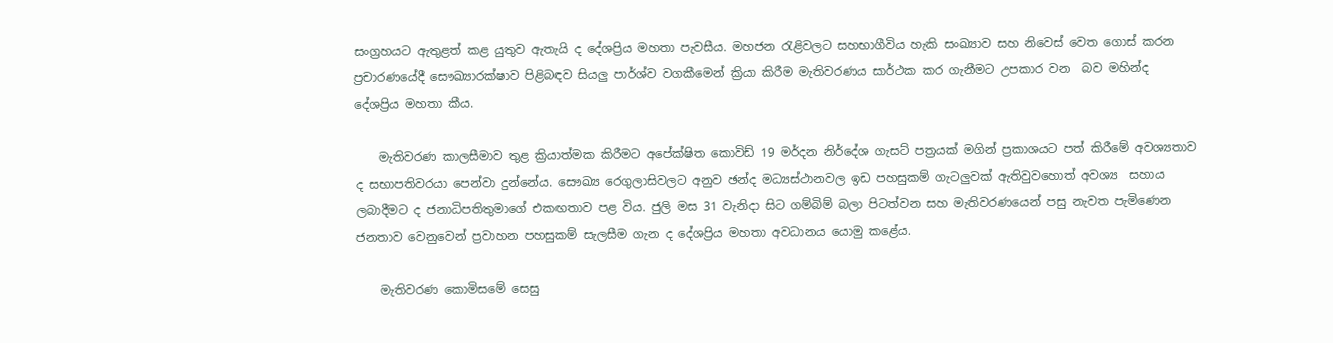සංග්‍රහයට ඇතුළත් කළ යුතුව ඇතැයි ද දේශප්‍රිය මහතා පැවසීය. මහජන රැළිවලට සහභාගීවිය හැකි සංඛ්‍යාව සහ නිවෙස් වෙත ගොස් කරන  ප්‍රචාරණයේදී සෞඛ්‍යාරක්ෂාව පිළිබඳව සියලු පාර්ශ්ව වගකීමෙන් ක්‍රියා කිරීම මැතිවරණය සාර්ථක කර ගැනීමට උපකාර වන  බව මහින්ද දේශප්‍රිය මහතා කීය.

    මැතිවරණ කාලසීමාව තුළ ක්‍රියාත්මක කිරීමට අපේක්ෂිත කොවිඩ් 19 මර්දන නිර්දේශ ගැසට් පත්‍රයක් මගින් ප්‍රකාශයට පත් කිරීමේ අවශ්‍යතාව ද සභාපතිවරයා පෙන්වා දුන්නේය. සෞඛ්‍ය රෙගුලාසිවලට අනුව ඡන්ද මධ්‍යස්ථානවල ඉඩ පහසුකම් ගැටලුවක් ඇතිවුවහොත් අවශ්‍ය  සහාය ලබාදීමට ද ජනාධිපතිතුමාගේ එකඟතාව පළ විය. ජුලි මස 31 වැනිදා සිට ගම්බිම් බලා පිටත්වන සහ මැතිවරණයෙන් පසු නැවත පැමිණෙන ජනතාව වෙනුවෙන් ප්‍රවාහන පහසුකම් සැලසීම ගැන ද දේශප්‍රිය මහතා අවධානය යොමු කළේය.

    මැතිවරණ කොමිසමේ සෙසු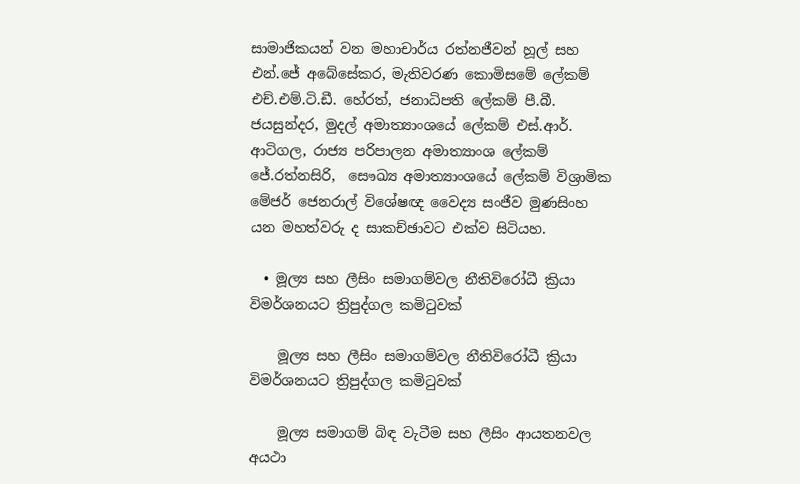සාමාජිකයන් වන මහාචාර්ය රත්නජීවන් හූල් සහ එන්.ජේ අබේසේකර, මැතිවරණ කොමිසමේ ලේකම් එච්.එම්.ටි.ඩී. හේරත්, ජනාධිපති ලේකම් පී.බී. ජයසුන්දර, මුදල් අමාත්‍යාංශයේ ලේකම් එස්.ආර්. ආටිගල, රාජ්‍ය පරිපාලන අමාත්‍යාංශ ලේකම් ජේ.රත්නසිරි,  සෞඛ්‍ය අමාත්‍යාංශයේ ලේකම් විශ්‍රාමික මේජර් ජෙනරාල් විශේෂඥ වෛද්‍ය සංජීව මුණසිංහ යන මහත්වරු ද සාකච්ඡාවට එක්ව සිටියහ.

  • මූල්‍ය සහ ලීසිං සමාගම්වල නීතිවිරෝධී ක්‍රියා විමර්ශනයට ත්‍රිපුද්ගල කමිටුවක්

    මූල්‍ය සහ ලීසිං සමාගම්වල නීතිවිරෝධී ක්‍රියා විමර්ශනයට ත්‍රිපුද්ගල කමිටුවක්

    මූල්‍ය සමාගම් බිඳ වැටීම සහ ලීසිං ආයතනවල අයථා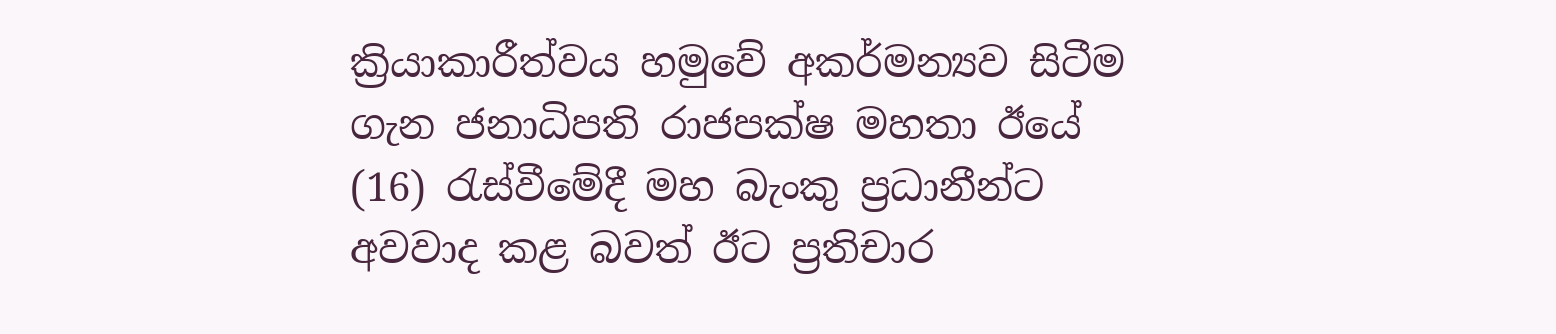ක්‍රියාකාරීත්වය හමුවේ අකර්මන්‍යව සිටීම ගැන ජනාධිපති රාජපක්ෂ මහතා ඊයේ (16) රැස්වීමේදී මහ බැංකු ප්‍රධානීන්ට අවවාද කළ බවත් ඊට ප්‍රතිචාර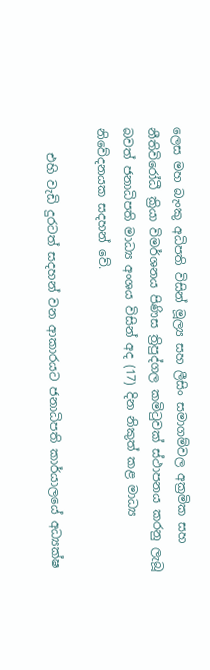ලෙස මහ බැංකු අධිපති විසින් මූල්‍ය සහ ලීසිං සමාගම්වල අක්‍රමික සහ නීතිවිරෝධී ක්‍රියා විමර්ශනය පිණිස ත්‍රිපුද්ගල කමිටුවක් ස්ථාපනය කරනු ලැබූ බවත් ජනාධිපති මාධ්‍ය අංශය විසින් අද (17) දින නිකුත් කළ මාධ්‍ය නිවේදනයක සදහන් වේ.

    එහි වැඩි දුරටත් සදහන් වන ආකාරයට ජනාධිපති කාර්යාලයේ අධ්‍යක්ෂ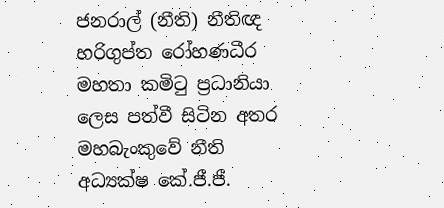ජනරාල් (නීති) නීතිඥ හරිගුප්ත රෝහණධීර මහතා කමිටු ප්‍රධානියා ලෙස පත්වී සිටින අතර මහබැංකුවේ නීති අධ්‍යක්ෂ කේ.ජී.ජී.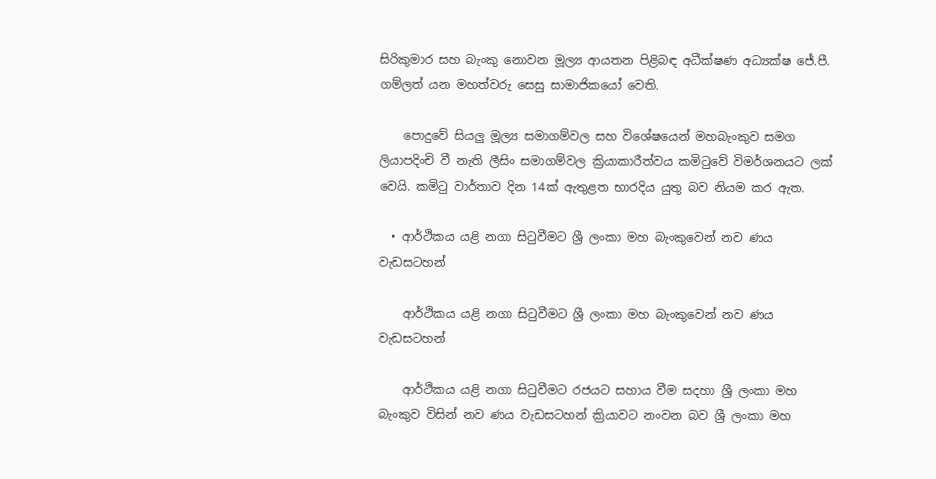සිරිකුමාර සහ බැංකු නොවන මූල්‍ය ආයතන පිළිබඳ අධීක්ෂණ අධ්‍යක්ෂ ජේ.පී. ගම්ලත් යන මහත්වරු සෙසු සාමාජිකයෝ වෙති.

    පොදුවේ සියලු මූල්‍ය සමාගම්වල සහ විශේෂයෙන් මහබැංකුව සමග ලියාපදිංචි වී නැති ලීසිං සමාගම්වල ක්‍රියාකාරීත්වය කමිටුවේ විමර්ශනයට ලක් වෙයි. කමිටු වාර්තාව දින 14ක් ඇතුළත භාරදිය යුතු බව නියම කර ඇත.

  • ආර්ථිකය යළි නගා සිටුවීමට ශ්‍රී ලංකා මහ බැංකුවෙන් නව ණය වැඩසටහන්

    ආර්ථිකය යළි නගා සිටුවීමට ශ්‍රී ලංකා මහ බැංකුවෙන් නව ණය වැඩසටහන්

    ආර්ථිකය යළි නගා සිටුවීමට රජයට සහාය වීම සදහා ශ්‍රී ලංකා මහ බැංකුව විසින් නව ණය වැඩසටහන් ක්‍රියාවට නංවන බව ශ්‍රී ලංකා මහ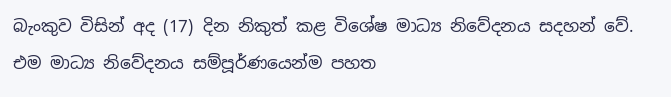බැංකුව විසින් අද (17) දින නිකුත් කළ විශේෂ මාධ්‍ය නිවේදනය සදහන් වේ. එම මාධ්‍ය නිවේදනය සම්පූර්ණයෙන්ම පහත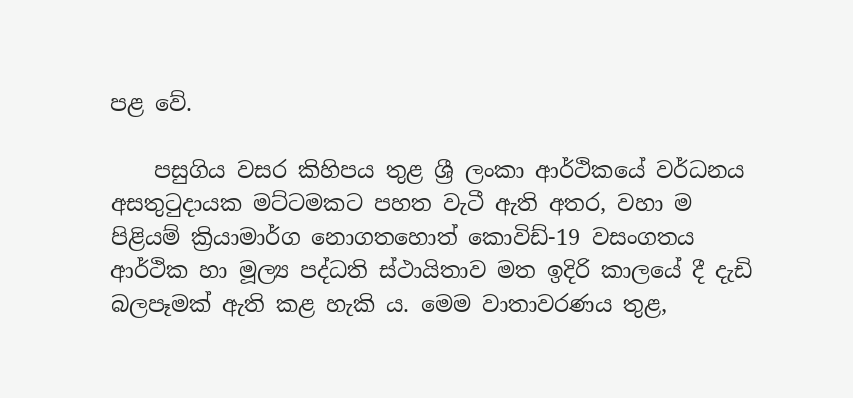පළ වේ.

    පසුගිය වසර කිහිපය තුළ ශ්‍රී ලංකා ආර්ථිකයේ වර්ධනය අසතුටුදායක මට්ටමකට පහත වැටී ඇති අතර, වහා ම පිළියම් ක්‍රියාමාර්ග නොගතහොත් කොවිඩ්-19 වසංගතය ආර්ථික හා මූල්‍ය පද්ධති ස්ථායිතාව මත ඉදිරි කාලයේ දී දැඩි බලපෑමක් ඇති කළ හැකි ය. මෙම වාතාවරණය තුළ,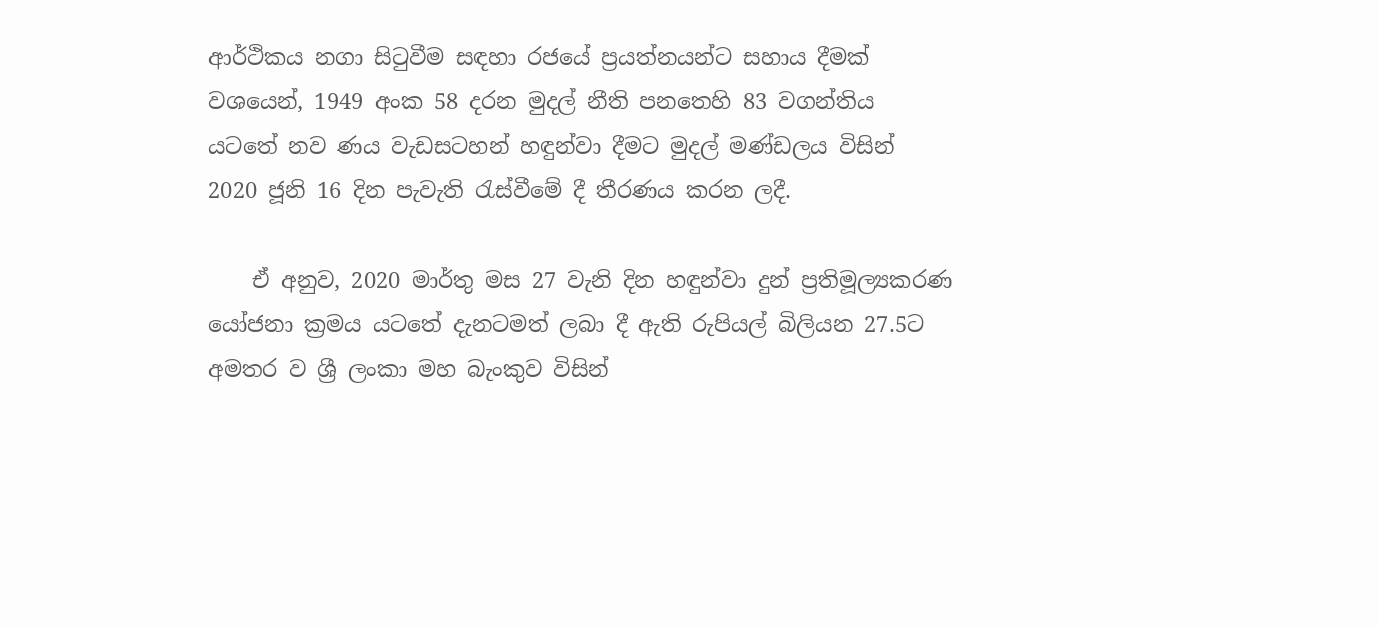ආර්ථිකය නගා සිටුවීම සඳහා රජයේ ප්‍රයත්නයන්ට සහාය දීමක් වශයෙන්, 1949 අංක 58 දරන මුදල් නීති පනතෙහි 83 වගන්තිය යටතේ නව ණය වැඩසටහන් හඳුන්වා දීමට මුදල් මණ්ඩලය විසින් 2020 ජූනි 16 දින පැවැති රැස්වීමේ දී තීරණය කරන ලදී.

    ඒ අනුව, 2020 මාර්තු මස 27 වැනි දින හඳුන්වා දුන් ප්‍රතිමූල්‍යකරණ යෝජනා ක්‍රමය යටතේ දැනටමත් ලබා දී ඇති රුපියල් බිලියන 27.5ට අමතර ව ශ්‍රී ලංකා මහ බැංකුව විසින්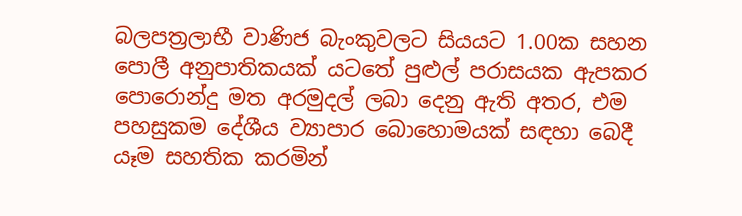බලපත්‍රලාභී වාණිජ බැංකුවලට සියයට 1.00ක සහන පොලී අනුපාතිකයක් යටතේ පුළුල් පරාසයක ඇපකර පොරොන්දු මත අරමුදල් ලබා දෙනු ඇති අතර, එම පහසුකම දේශීය ව්‍යාපාර බොහොමයක් සඳහා ‌බෙදී යෑම සහතික කරමින්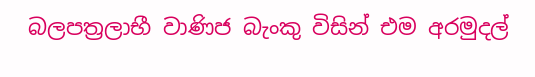බලපත්‍රලාභී වාණිජ බැංකු විසින් එම අරමුදල්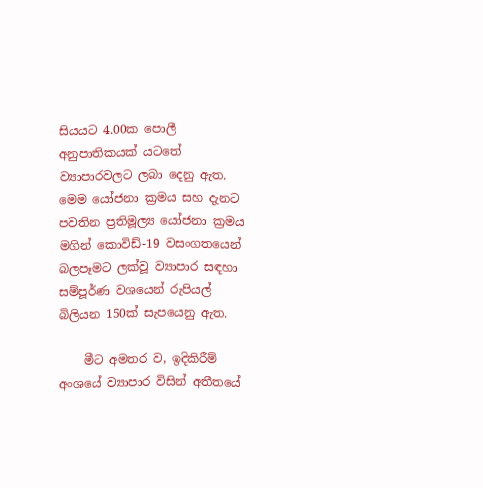සියයට 4.00ක පොලී අනුපාතිකයක් යටතේ ව්‍යාපාරවලට ලබා දෙනු ඇත. මෙම යෝජනා ක්‍රමය සහ දැනට පවතින ප්‍රතිමූල්‍ය යෝජනා ක්‍රමය මගින් කොවිඩ්-19 වසංගතයෙන් බලපෑමට ලක්වූ ව්‍යාපාර සඳහා සම්පූර්ණ වශයෙන් රුපියල් බිලියන 150ක් සැපයෙනු ඇත.

    මීට අමතර ව, ඉදිකිරීම් අංශයේ ව්‍යාපාර විසින් අතීතයේ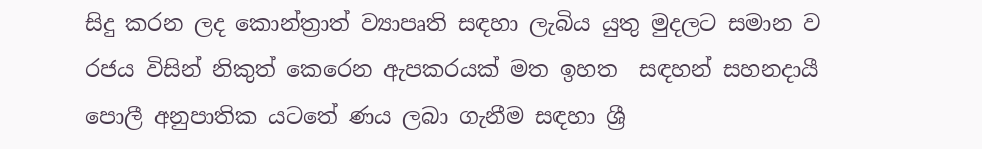සිදු කරන ලද කොන්ත්‍රාත් ව්‍යාපෘති සඳහා ලැබිය යුතු මුදලට සමාන ව රජය විසින් නිකුත් කෙරෙන ඇපකරයක් මත ඉහත  සඳහන් සහනදායී පොලී අනුපාතික යටතේ ණය ලබා ගැනීම සඳහා ශ්‍රී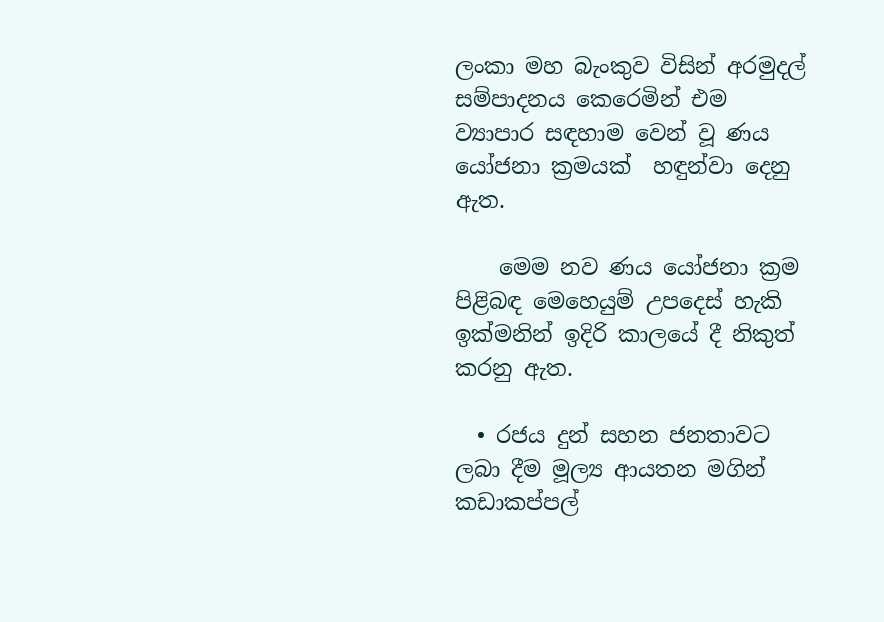ලංකා මහ බැංකුව විසින් අරමුදල් සම්පාදනය කෙරෙමින් එම ව්‍යාපාර සඳහාම වෙන් වූ ණය යෝජනා ක්‍රමයක්  හඳුන්වා දෙනු ඇත.

    මෙම නව ණය යෝජනා ක්‍රම පිළිබඳ මෙහෙයුම් උපදෙස් හැකි ඉක්මනින් ඉදිරි කාලයේ දී නිකුත් කරනු ඇත.

  • රජය දුන් සහන ජනතාවට ලබා දීම මූල්‍ය ආයතන මගින් කඩාකප්පල්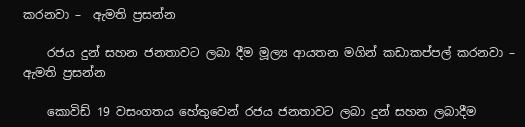කරනවා –  ඇමති ප්‍රසන්න

    රජය දුන් සහන ජනතාවට ලබා දීම මූල්‍ය ආයතන මගින් කඩාකප්පල් කරනවා – ඇමති ප්‍රසන්න

    කොවිඩ් 19 වසංගතය හේතුවෙන් රජය ජනතාවට ලබා දුන් සහන ලබාදීම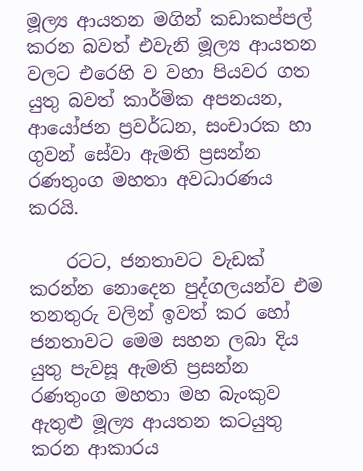මූල්‍ය ආයතන මගින් කඩාකප්පල් කරන බවත් එවැනි මූල්‍ය ආයතන වලට එරෙහි ව වහා පියවර ගත යුතු බවත් කාර්මික අපනයන, ආයෝජන ප්‍රවර්ධන, සංචාරක හා ගුවන් සේවා ඇමති ප්‍රසන්න රණතුංග මහතා අවධාරණය කරයි.

    රටට, ජනතාවට වැඩක් කරන්න නොදෙන පුද්ගලයන්ව එම තනතුරු වලින් ඉවත් කර හෝ ජනතාවට මෙම සහන ලබා දිය යුතු පැවසූ ඇමති ප්‍රසන්න රණතුංග මහතා මහ බැංකුව ඇතුළු මූල්‍ය ආයතන කටයුතු කරන ආකාරය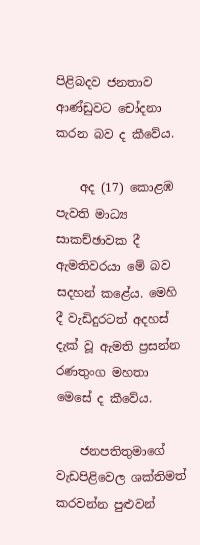පිළිබදව ජනතාව ආණ්ඩුවට චෝදනා කරන බව ද කීවේය.

    අද (17) කොළඹ පැවති මාධ්‍ය සාකච්ඡාවක දී ඇමතිවරයා මේ බව සදහන් කළේය. මෙහි දී වැඩිදුරටත් අදහස් දැක් වූ ඇමති ප්‍රසන්න රණතුංග මහතා මෙසේ ද කීවේය.

    ජනපතිතුමාගේ වැඩපිළිවෙල ශක්තිමත් කරවන්න පුළුවන්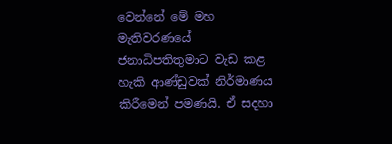වෙන්නේ මේ මහ මැතිවරණයේ ජනාධිපතිතුමාට වැඩ කළ හැකි ආණ්ඩුවක් නිර්මාණය කිරීමෙන් පමණයි. ඒ සදහා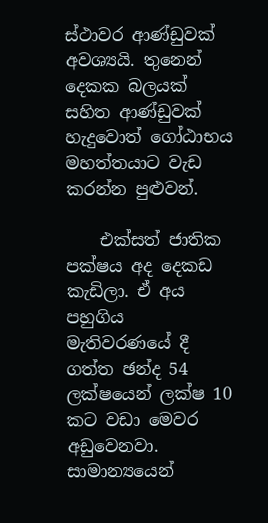ස්ථාවර ආණ්ඩුවක් අවශ්‍යයි. තුනෙන් දෙකක බලයක් සහිත ආණ්ඩුවක් හැදුවොත් ගෝඨාභය මහත්තයාට වැඩ කරන්න පුළුවන්.

    එක්සත් ජාතික පක්ෂය අද දෙකඩ කැඩිලා. ඒ අය පහුගිය මැතිවරණයේ දී ගත්ත ඡන්ද 54 ලක්ෂයෙන් ලක්ෂ 10 කට වඩා මෙවර අඩුවෙනවා. සාමාන්‍යයෙන්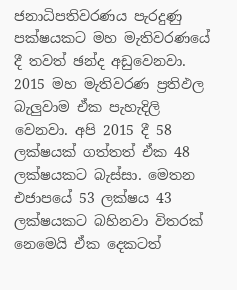ජනාධිපතිවරණය පැරදුණු පක්ෂයකට මහ මැතිවරණයේ දී තවත් ඡන්ද අඩුවෙනවා. 2015 මහ මැතිවරණ ප්‍රතිඵල බැලුවාම ඒක පැහැදිලි වෙනවා. අපි 2015 දී 58 ලක්ෂයක් ගත්තත් ඒක 48 ලක්ෂයකට බැස්සා. මෙතන එජාපයේ 53 ලක්ෂය 43 ලක්ෂයකට බහිනවා විතරක් නෙමෙයි ඒක දෙකටත්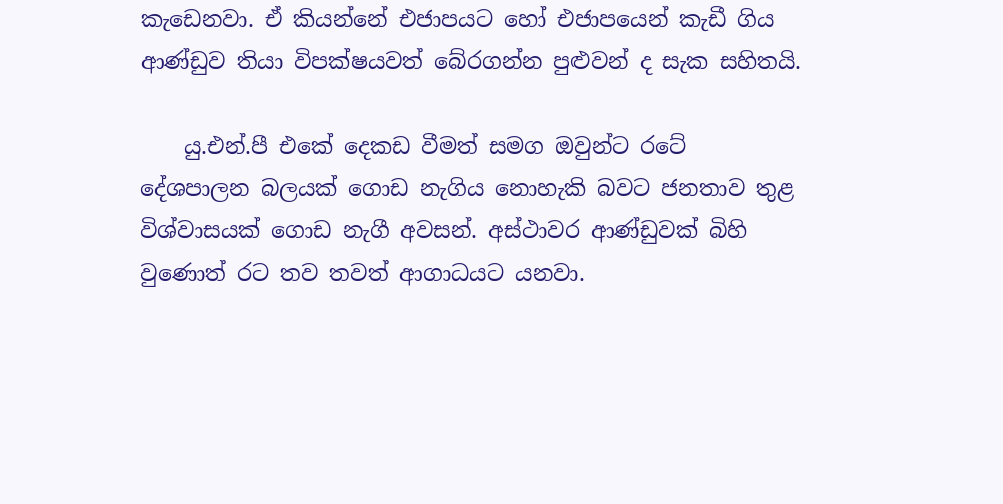කැඩෙනවා. ඒ කියන්නේ එජාපයට හෝ එජාපයෙන් කැඩී ගිය ආණ්ඩුව තියා විපක්ෂයවත් බේරගන්න පුළුවන් ද සැක සහිතයි.

    යු.එන්.පී එකේ දෙකඩ වීමත් සමග ඔවුන්ට රටේ දේශපාලන බලයක් ගොඩ නැගිය නොහැකි බවට ජනතාව තුළ විශ්වාසයක් ගොඩ නැගී අවසන්. අස්ථාවර ආණ්ඩුවක් බිහි වුණොත් රට තව තවත් ආගාධයට යනවා.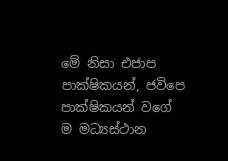මේ නිසා එජාප පාක්ෂිකයන්, ජවිපෙ පාක්ෂිකයන් වගේ ම මධ්‍යස්ථාන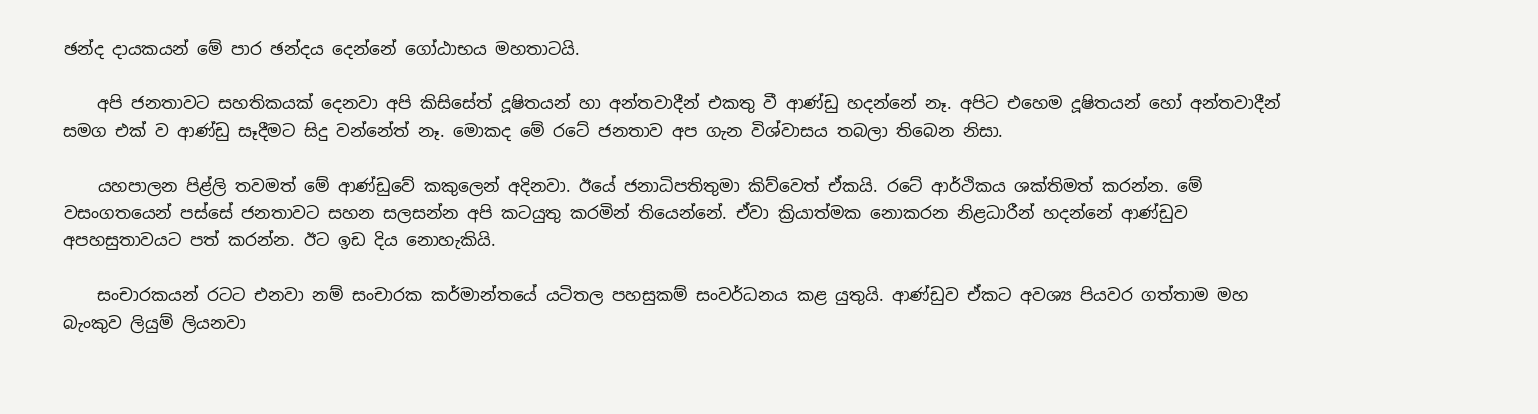ඡන්ද දායකයන් මේ පාර ඡන්දය දෙන්නේ ගෝඨාභය මහතාටයි.

    අපි ජනතාවට සහතිකයක් දෙනවා අපි කිසිසේත් දූෂිතයන් හා අන්තවාදීන් එකතු වී ආණ්ඩු හදන්නේ නෑ. අපිට එහෙම දූෂිතයන් හෝ අන්තවාදීන් සමග එක් ව ආණ්ඩු සෑදීමට සිදු වන්නේත් නෑ. මොකද මේ රටේ ජනතාව අප ගැන විශ්වාසය තබලා තිබෙන නිසා.

    යහපාලන පිළ්ලි තවමත් මේ ආණ්ඩුවේ කකුලෙන් අදිනවා. ඊයේ ජනාධිපතිතුමා කිව්වෙත් ඒකයි. රටේ ආර්ථිකය ශක්තිමත් කරන්න. මේ වසංගතයෙන් පස්සේ ජනතාවට සහන සලසන්න අපි කටයුතු කරමින් තියෙන්නේ. ඒවා ක්‍රියාත්මක නොකරන නිළධාරීන් හදන්නේ ආණ්ඩුව අපහසුතාවයට පත් කරන්න. ඊට ඉඩ දිය නොහැකියි.

    සංචාරකයන් රටට එනවා නම් සංචාරක කර්මාන්තයේ යටිතල පහසුකම් සංවර්ධනය කළ යුතුයි. ආණ්ඩුව ඒකට අවශ්‍ය පියවර ගත්තාම මහ බැංකුව ලියුම් ලියනවා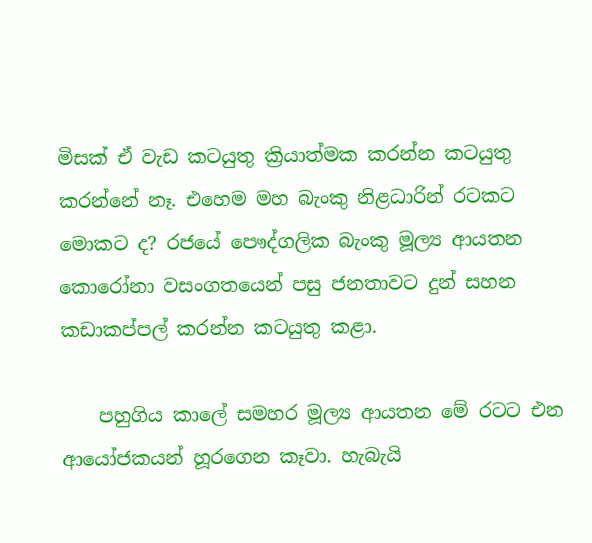මිසක් ඒ වැඩ කටයුතු ක්‍රියාත්මක කරන්න කටයුතු කරන්නේ නෑ. එහෙම මහ බැංකු නිළධාරින් රටකට මොකට ද? රජයේ පෞද්ගලික බැංකු මූල්‍ය ආයතන කොරෝනා වසංගතයෙන් පසු ජනතාවට දුන් සහන කඩාකප්පල් කරන්න කටයුතු කළා.

    පහුගිය කාලේ සමහර මූල්‍ය ආයතන මේ රටට එන ආයෝජකයන් හූරගෙන කෑවා. හැබැයි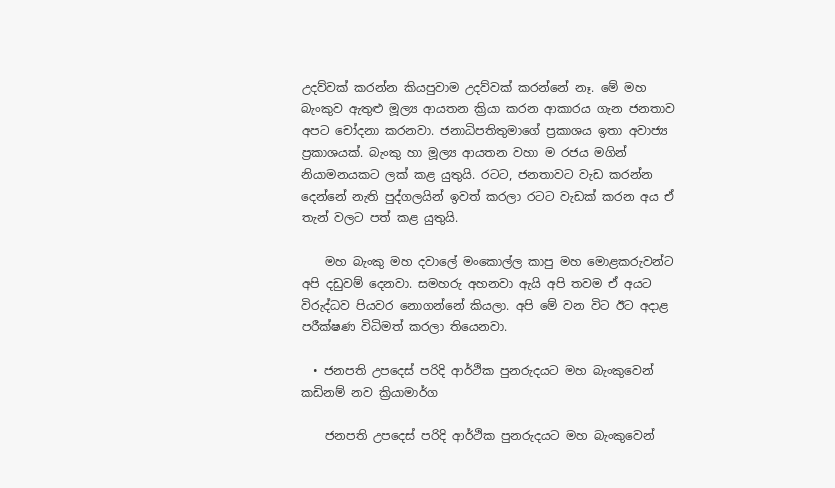උදව්වක් කරන්න කියපුවාම උදව්වක් කරන්නේ නෑ. මේ මහ බැංකුව ඇතුළු මූල්‍ය ආයතන ක්‍රියා කරන ආකාරය ගැන ජනතාව අපට චෝදනා කරනවා. ජනාධිපතිතුමාගේ ප්‍රකාශය ඉතා අවාජ්‍ය ප්‍රකාශයක්. බැංකු හා මූල්‍ය ආයතන වහා ම රජය මගින් නියාමනයකට ලක් කළ යුතුයි. රටට, ජනතාවට වැඩ කරන්න දෙන්නේ නැති පුද්ගලයින් ඉවත් කරලා රටට වැඩක් කරන අය ඒ තැන් වලට පත් කළ යුතුයි.

    මහ බැංකු මහ දවාලේ මංකොල්ල කාපු මහ මොළකරුවන්ට අපි දඩුවම් දෙනවා. සමහරු අහනවා ඇයි අපි තවම ඒ අයට විරුද්ධව පියවර නොගන්නේ කියලා. අපි මේ වන විට ඊට අදාළ පරීක්ෂණ විධිමත් කරලා තියෙනවා.

  • ජනපති උපදෙස් පරිදි ආර්ථික පුනරුදයට මහ බැංකුවෙන්  කඩිනම් නව ක්‍රියාමාර්ග

    ජනපති උපදෙස් පරිදි ආර්ථික පුනරුදයට මහ බැංකුවෙන්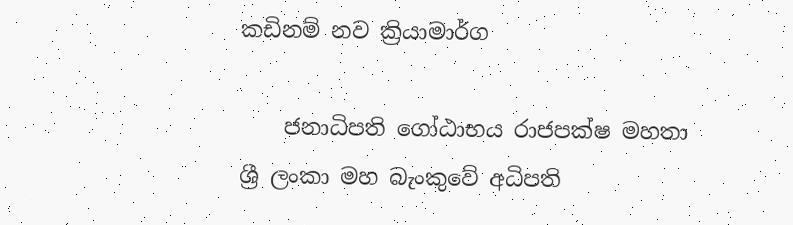කඩිනම් නව ක්‍රියාමාර්ග

    ජනාධිපති ගෝඨාභය රාජපක්ෂ මහතා ශ්‍රී ලංකා මහ බැංකුවේ අධිපති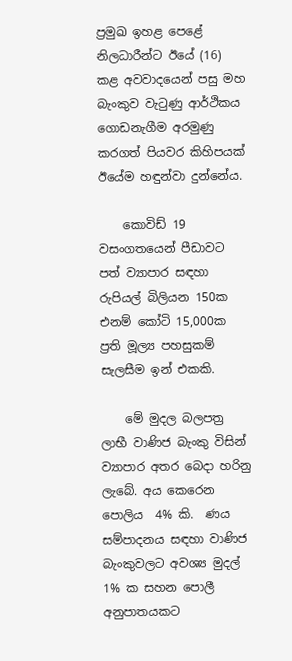ප්‍රමුඛ ඉහළ පෙළේ නිලධාරීන්ට ඊයේ (16) කළ අවවාදයෙන් පසු මහ බැංකුව වැටුණු ආර්ථිකය ගොඩනැගීම අරමුණු කරගත් පියවර කිහිපයක් ඊයේම හඳුන්වා දුන්නේය.

    කොවිඩ් 19 වසංගතයෙන් පීඩාවට පත් ව්‍යාපාර සඳහා රුපියල් බිලියන 150ක එනම් කෝටි 15,000ක ප්‍රති මූල්‍ය පහසුකම් සැලසීම ඉන් එකකි.

    මේ මුදල බලපත්‍ර ලාභී වාණිජ බැංකු විසින් ව්‍යාපාර අතර බෙදා හරිනු ලැබේ. අය කෙරෙන පොලිය  4% කි.  ණය සම්පාදනය සඳහා වාණිජ බැංකුවලට අවශ්‍ය මුදල් 1% ක සහන පොලී අනුපාතයකට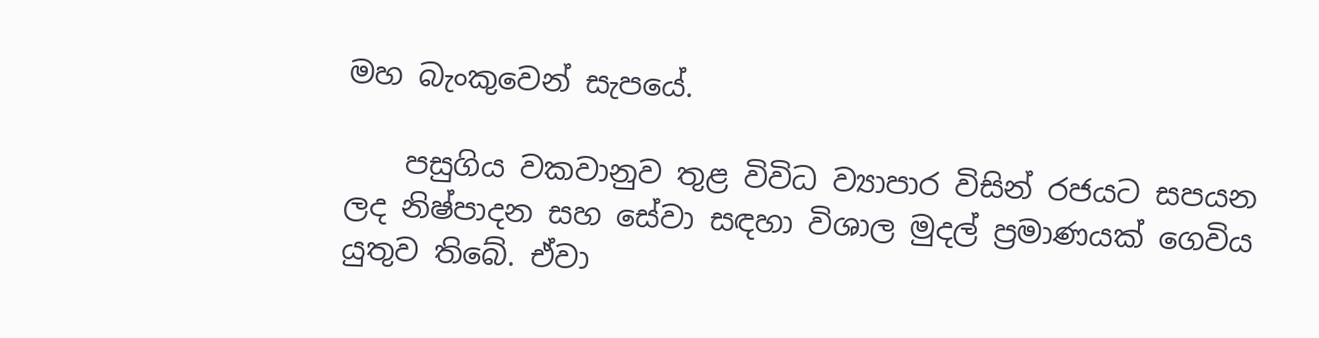මහ බැංකුවෙන් සැපයේ.

    පසුගිය වකවානුව තුළ විවිධ ව්‍යාපාර විසින් රජයට සපයන ලද නිෂ්පාදන සහ සේවා සඳහා විශාල මුදල් ප්‍රමාණයක් ගෙවිය යුතුව තිබේ. ඒවා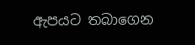ඇපයට තබාගෙන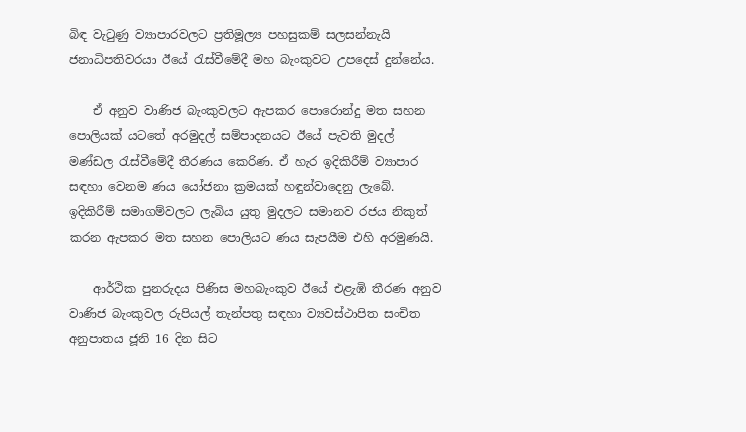බිඳ වැටුණු ව්‍යාපාරවලට ප්‍රතිමූල්‍ය පහසුකම් සලසන්නැයි ජනාධිපතිවරයා ඊයේ රැස්වීමේදී මහ බැංකුවට උපදෙස් දුන්නේය.

    ඒ අනුව වාණිජ බැංකුවලට ඇපකර පොරොන්දු මත සහන පොලියක් යටතේ අරමුදල් සම්පාදනයට ඊයේ පැවති මුදල් මණ්ඩල රැස්වීමේදී තීරණය කෙරිණ. ඒ හැර ඉදිකිරීම් ව්‍යාපාර සඳහා වෙනම ණය යෝජනා ක්‍රමයක් හඳුන්වාදෙනු ලැබේ. ඉදිකිරීම් සමාගම්වලට ලැබිය යුතු මුදලට සමානව රජය නිකුත් කරන ඇපකර මත සහන පොලියට ණය සැපයීම එහි අරමුණයි.

    ආර්ථික පුනරුදය පිණිස මහබැංකුව ඊයේ එළැඹි තීරණ අනුව වාණිජ බැංකුවල රුපියල් තැන්පතු සඳහා ව්‍යවස්ථාපිත සංචිත අනුපාතය ජූනි 16 දින සිට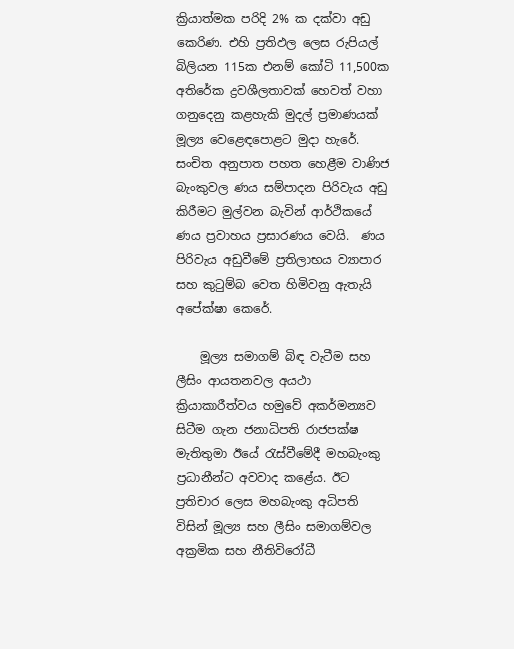ක්‍රියාත්මක පරිදි 2% ක දක්වා අඩු කෙරිණ. එහි ප්‍රතිඵල ලෙස රුපියල් බිලියන 115ක එනම් කෝටි 11,500ක අතිරේක ද්‍රවශීලතාවක් හෙවත් වහා ගනුදෙනු කළහැකි මුදල් ප්‍රමාණයක් මූල්‍ය වෙළෙඳපොළට මුදා හැරේ. සංචිත අනුපාත පහත හෙළීම වාණිජ බැංකුවල ණය සම්පාදන පිරිවැය අඩු කිරීමට මුල්වන බැවින් ආර්ථිකයේ ණය ප්‍රවාහය ප්‍රසාරණය වෙයි.  ණය පිරිවැය අඩුවීමේ ප්‍රතිලාභය ව්‍යාපාර සහ කුටුම්බ වෙත හිමිවනු ඇතැයි අපේක්ෂා කෙරේ.

    මූල්‍ය සමාගම් බිඳ වැටීම සහ ලීසිං ආයතනවල අයථා ක්‍රියාකාරීත්වය හමුවේ අකර්මන්‍යව සිටීම ගැන ජනාධිපති රාජපක්ෂ මැතිතුමා ඊයේ රැස්වීමේදී මහබැංකු ප්‍රධානීන්ට අවවාද කළේය. ඊට ප්‍රතිචාර ලෙස මහබැංකු අධිපති විසින් මූල්‍ය සහ ලීසිං සමාගම්වල අක්‍රමික සහ නීතිවිරෝධී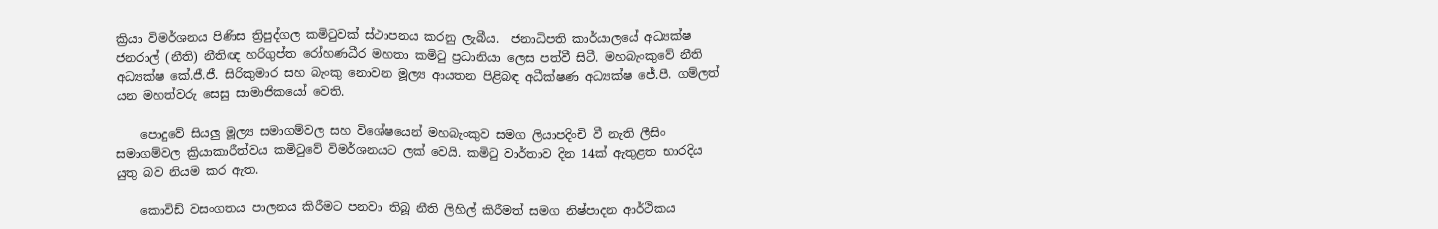ක්‍රියා විමර්ශනය පිණිස ත්‍රිපුද්ගල කමිටුවක් ස්ථාපනය කරනු ලැබීය.  ජනාධිපති කාර්යාලයේ අධ්‍යක්ෂ ජනරාල් (නීති) නීතිඥ හරිගුප්ත රෝහණධීර මහතා කමිටු ප්‍රධානියා ලෙස පත්වී සිටී. මහබැංකුවේ නීති අධ්‍යක්ෂ කේ.ජී.ජී. සිරිකුමාර සහ බැංකු නොවන මූල්‍ය ආයතන පිළිබඳ අධීක්ෂණ අධ්‍යක්ෂ ජේ.පී. ගම්ලත් යන මහත්වරු සෙසු සාමාජිකයෝ වෙති.

    පොදුවේ සියලු මූල්‍ය සමාගම්වල සහ විශේෂයෙන් මහබැංකුව සමග ලියාපදිංචි වී නැති ලීසිං සමාගම්වල ක්‍රියාකාරීත්වය කමිටුවේ විමර්ශනයට ලක් වෙයි. කමිටු වාර්තාව දින 14ක් ඇතුළත භාරදිය යුතු බව නියම කර ඇත.

    කොවිඩ් වසංගතය පාලනය කිරීමට පනවා තිබූ නීති ලිහිල් කිරීමත් සමග නිෂ්පාදන ආර්ථිකය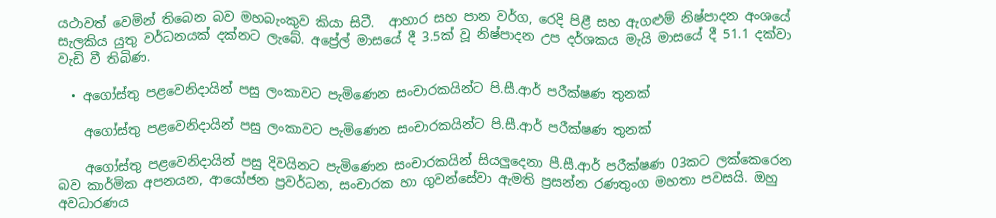යථාවත් වෙමින් තිබෙන බව මහබැංකුව කියා සිටී.  ආහාර සහ පාන වර්ග, රෙදි පිළී සහ ඇගළුම් නිෂ්පාදන අංශයේ සැලකිය යුතු වර්ධනයක් දක්නට ලැබේ. අප්‍රේල් මාසයේ දී 3.5ක් වූ නිෂ්පාදන උප දර්ශකය මැයි මාසයේ දී 51.1 දක්වා වැඩි වී තිබිණ.

  • අගෝස්තු පළවෙනිදායින් පසු ලංකාවට පැමිණෙන සංචාරකයින්ට පි.සී.ආර් පරීක්ෂණ තුනක්

    අගෝස්තු පළවෙනිදායින් පසු ලංකාවට පැමිණෙන සංචාරකයින්ට පි.සී.ආර් පරීක්ෂණ තුනක්

    අගෝස්තු පළවෙනිදායින් පසු දිවයිනට පැමිණෙන සංචාරකයින් සියලුදෙනා පී.සී.ආර් පරීක්ෂණ 03කට ලක්කෙරෙන බව කාර්මික අපනයන, ආයෝජන ප්‍රවර්ධන, සංචාරක හා ගුවන්සේවා ඇමති ප්‍රසන්න රණතුංග මහතා පවසයි. ඔහු අවධාරණය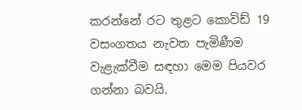කරන්නේ රට තුළට කොවිඩ් 19 වසංගතය නැවත පැමිණීම වැළැක්වීම සඳහා මෙම පියවර ගන්නා බවයි.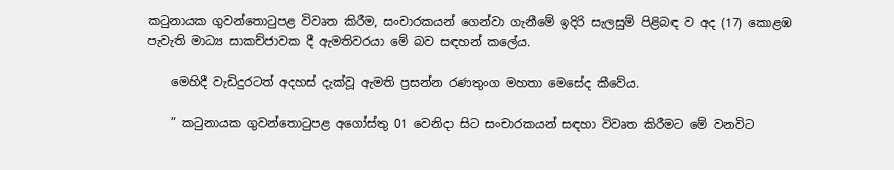කටුනායක ගුවන්තොටුපළ විවෘත කිරීම, සංචාරකයන් ගෙන්වා ගැනීමේ ඉදිරි සැලසුම් පිළිබඳ ව අද (17) කොළඹ පැවැති මාධ්‍ය සාකච්ජාවක දී ඇමතිවරයා මේ බව සඳහන් කලේය.

    මෙහිදී වැඩිදුරටත් අදහස් දැක්වූ ඇමති ප්‍රසන්න රණතුංග මහතා මෙසේද කීවේය.

    ” කටුනායක ගුවන්තොටුපළ අගෝස්තු 01 වෙනිදා සිට සංචාරකයන් සඳහා විවෘත කිරීමට මේ වනවිට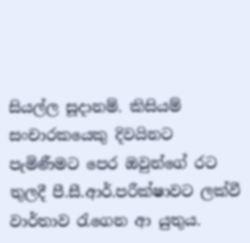සියල්ල සූදානම්. කිසියම් සංචාරකයෙකු දිවයිනට පැමිණීමට පෙර ඔවුන්ගේ රට තුලදී පී.සී.ආර්.පරීක්ෂාවට ලක්වී වාර්තාව රැගෙන ආ යුතුය.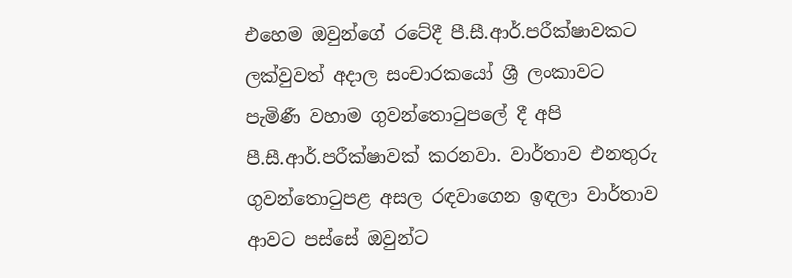එහෙම ඔවුන්ගේ රටේදී පී.සී.ආර්.පරීක්ෂාවකට ලක්වුවත් අදාල සංචාරකයෝ ශ්‍රී ලංකාවට පැමිණී වහාම ගුවන්තොටුපලේ දී අපි පී.සී.ආර්.පරීක්ෂාවක් කරනවා. වාර්තාව එනතුරු ගුවන්තොටුපළ අසල රඳවාගෙන ඉඳලා වාර්තාව ආවට පස්සේ ඔවුන්ට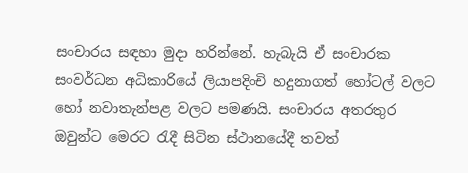සංචාරය සඳහා මුදා හරින්නේ. හැබැයි ඒ සංචාරක සංවර්ධන අධිකාරියේ ලියාපදිංචි හදුනාගත් හෝටල් වලට හෝ නවාතැන්පළ වලට පමණයි. සංචාරය අතරතුර ඔවුන්ට මෙරට රැදී සිටින ස්ථානයේදී තවත්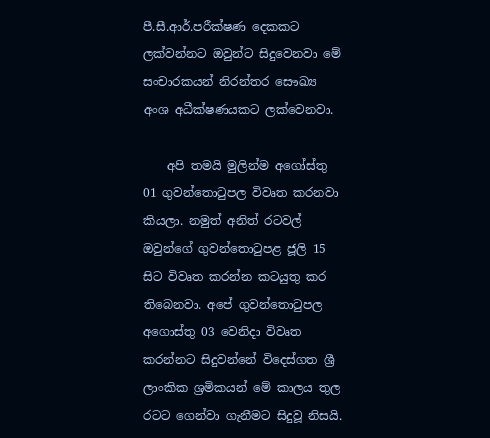පී.සී.ආර්.පරීක්ෂණ දෙකකට ලක්වන්නට ඔවුන්ට සිදුවෙනවා මේ සංචාරකයන් නිරන්තර සෞඛ්‍ය අංශ අධීක්ෂණයකට ලක්වෙනවා.

    අපි තමයි මුලින්ම අගෝස්තු 01 ගුවන්තොටුපල විවෘත කරනවා කියලා. නමුත් අනිත් රටවල් ඔවුන්ගේ ගුවන්තොටුපළ ජූලි 15 සිට විවෘත කරන්න කටයුතු කර තිබෙනවා. අපේ ගුවන්තොටුපල අගොස්තු 03 වෙනිදා විවෘත කරන්නට සිදුවන්නේ විදෙස්ගත ශ්‍රී ලාංකික ශ්‍රමිකයන් මේ කාලය තුල රටට ගෙන්වා ගැනීමට සිදුවූ නිසයි.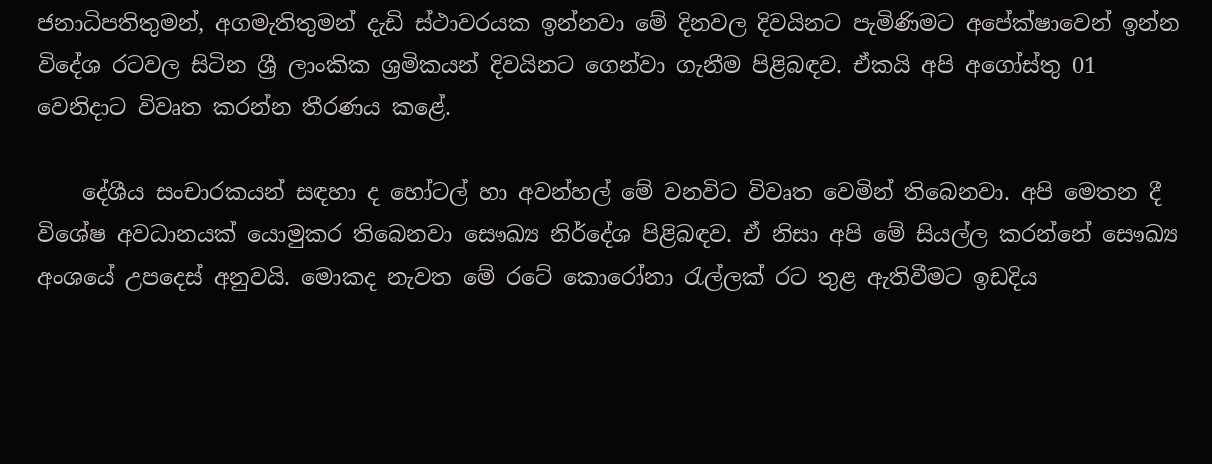ජනාධිපතිතුමන්, අගමැතිතුමන් දැඩි ස්ථාවරයක ඉන්නවා මේ දිනවල දිවයිනට පැමිණිමට අපේක්ෂාවෙන් ඉන්න විදේශ රටවල සිටින ශ්‍රී ලාංකික ශ්‍රමිකයන් දිවයිනට ගෙන්වා ගැනීම පිළිබඳව. ඒකයි අපි අගෝස්තු 01 වෙනිදාට විවෘත කරන්න තීරණය කළේ.

    දේශීය සංචාරකයන් සඳහා ද හෝටල් හා අවන්හල් මේ වනවිට විවෘත වෙමින් තිබෙනවා. අපි මෙතන දී විශේෂ අවධානයක් යොමුකර තිබෙනවා සෞඛ්‍ය නිර්දේශ පිළිබඳව. ඒ නිසා අපි මේ සියල්ල කරන්නේ සෞඛ්‍ය අංශයේ උපදෙස් අනුවයි. මොකද නැවත මේ රටේ කොරෝනා රැල්ලක් රට තුළ ඇතිවීමට ඉඩදිය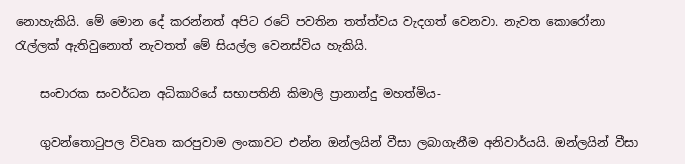නොහැකියි. මේ මොන දේ කරන්නත් අපිට රටේ පවතින තත්ත්වය වැදගත් වෙනවා. නැවත කොරෝනා රැල්ලක් ඇතිවුනොත් නැවතත් මේ සියල්ල වෙනස්විය හැකියි.

    සංචාරක සංවර්ධන අධිකාරියේ සභාපතිනි කිමාලි ප්‍රානාන්දු මහත්මිය-

    ගුවන්තොටුපල විවෘත කරපුවාම ලංකාවට එන්න ඔන්ලයින් වීසා ලබාගැනීම අනිවාර්යයි. ඔන්ලයින් වීසා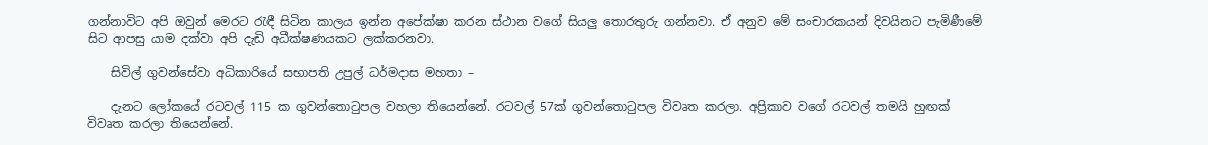ගන්නාවිට අපි ඔවුන් මෙරට රැඳී සිටින කාලය ඉන්න අපේක්ෂා කරන ස්ථාන වගේ සියලු තොරතුරු ගන්නවා. ඒ අනුව මේ සංචාරකයන් දිවයිනට පැමිණීමේ සිට ආපසු යාම දක්වා අපි දැඩි අධීක්ෂණයකට ලක්කරනවා.

    සිවිල් ගුවන්සේවා අධිකාරියේ සභාපති උපුල් ධර්මදාස මහතා –

    දැනට ලෝකයේ රටවල් 115 ක ගුවන්තොටුපල වහලා තියෙන්නේ. රටවල් 57ක් ගුවන්තොටුපල විවෘත කරලා. අප්‍රිකාව වගේ රටවල් තමයි හුඟක් විවෘත කරලා තියෙන්නේ.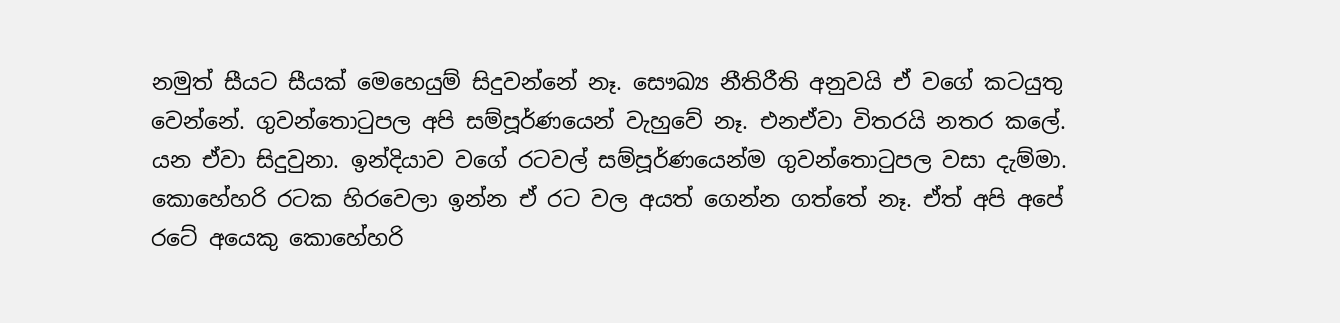නමුත් සීයට සීයක් මෙහෙයුම් සිදුවන්නේ නෑ. සෞඛ්‍ය නීතිරීති අනුවයි ඒ වගේ කටයුතු වෙන්නේ. ගුවන්තොටුපල අපි සම්පූර්ණයෙන් වැහුවේ නෑ. එනඒවා විතරයි නතර කලේ. යන ඒවා සිදුවුනා. ඉන්දියාව වගේ රටවල් සම්පූර්ණයෙන්ම ගුවන්තොටුපල වසා දැම්මා. කොහේහරි රටක හිරවෙලා ඉන්න ඒ රට වල අයත් ගෙන්න ගත්තේ නෑ. ඒත් අපි අපේ රටේ අයෙකු කොහේහරි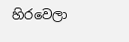හිරවෙලා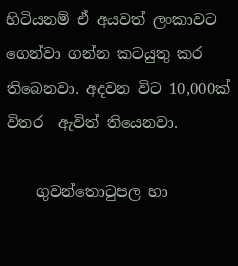හිටියනම් ඒ අයවත් ලංකාවට ගෙන්වා ගන්න කටයුතු කර තිබෙනවා. අදවන විට 10,000ක් විතර  ඇවිත් තියෙනවා.

    ගුවන්තොටුපල හා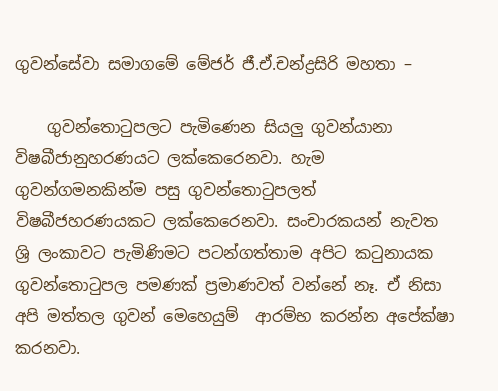ගුවන්සේවා සමාගමේ මේජර් ජී.ඒ.චන්ද්‍රසිරි මහතා –

    ගුවන්තොටුපලට පැමිණෙන සියලු ගුවන්යානා විෂබීජානුහරණයට ලක්කෙරෙනවා. හැම ගුවන්ගමනකින්ම පසු ගුවන්තොටුපලත් විෂබීජහරණයකට ලක්කෙරෙනවා. සංචාරකයන් නැවත ශ්‍රි ලංකාවට පැමිණිමට පටන්ගත්තාම අපිට කටුනායක ගුවන්තොටුපල පමණක් ප්‍රමාණවත් වන්නේ නෑ. ඒ නිසා අපි මත්තල ගුවන් මෙහෙයුම්  ආරම්භ කරන්න අපේක්ෂා කරනවා.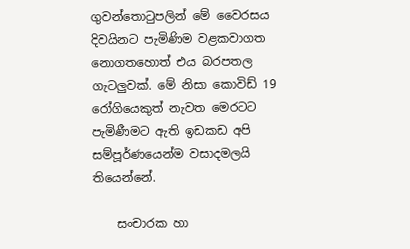ගුවන්තොටුපලින් මේ වෛරසය දිවයිනට පැමිණිම වළකවාගත නොගතහොත් එය බරපතල ගැටලුවක්. මේ නිසා කොවිඩ් 19 රෝගියෙකුත් නැවත මෙරටට පැමිණීමට ඇති ඉඩකඩ අපි සම්පූර්ණයෙන්ම වසාදමලයි තියෙන්නේ.

    සංචාරක හා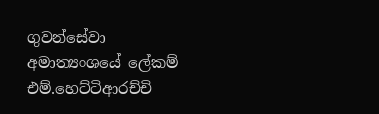ගුවන්සේවා අමාත්‍යංශයේ ලේකම් එම්.හෙට්ටිආරච්චි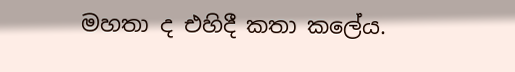මහතා ද එහිදී කතා කලේය.